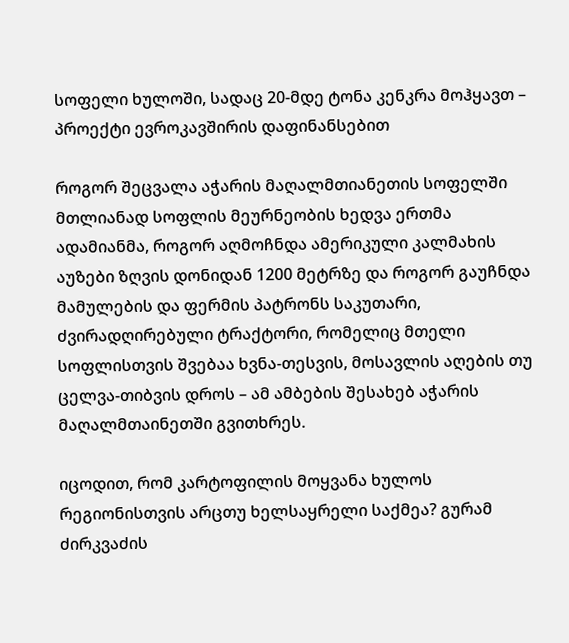სოფელი ხულოში, სადაც 20-მდე ტონა კენკრა მოჰყავთ – პროექტი ევროკავშირის დაფინანსებით

როგორ შეცვალა აჭარის მაღალმთიანეთის სოფელში მთლიანად სოფლის მეურნეობის ხედვა ერთმა ადამიანმა, როგორ აღმოჩნდა ამერიკული კალმახის აუზები ზღვის დონიდან 1200 მეტრზე და როგორ გაუჩნდა მამულების და ფერმის პატრონს საკუთარი, ძვირადღირებული ტრაქტორი, რომელიც მთელი სოფლისთვის შვებაა ხვნა-თესვის, მოსავლის აღების თუ ცელვა-თიბვის დროს – ამ ამბების შესახებ აჭარის მაღალმთაინეთში გვითხრეს.

იცოდით, რომ კარტოფილის მოყვანა ხულოს რეგიონისთვის არცთუ ხელსაყრელი საქმეა? გურამ ძირკვაძის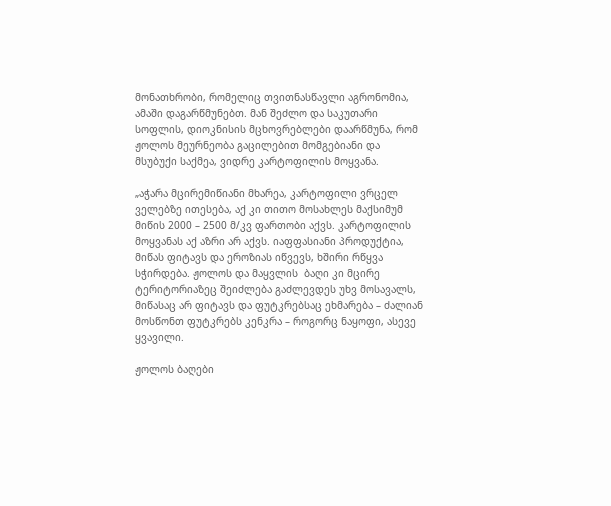მონათხრობი, რომელიც თვითნასწავლი აგრონომია, ამაში დაგარწმუნებთ. მან შეძლო და საკუთარი სოფლის, დიოკნისის მცხოვრებლები დაარწმუნა, რომ ჟოლოს მეურნეობა გაცილებით მომგებიანი და მსუბუქი საქმეა, ვიდრე კარტოფილის მოყვანა.

„აჭარა მცირემიწიანი მხარეა, კარტოფილი ვრცელ ველებზე ითესება, აქ კი თითო მოსახლეს მაქსიმუმ მიწის 2000 – 2500 მ/კვ ფართობი აქვს. კარტოფილის მოყვანას აქ აზრი არ აქვს. იაფფასიანი პროდუქტია, მიწას ფიტავს და ეროზიას იწვევს, ხშირი რწყვა სჭირდება. ჟოლოს და მაყვლის  ბაღი კი მცირე ტერიტორიაზეც შეიძლება გაძლევდეს უხვ მოსავალს, მიწასაც არ ფიტავს და ფუტკრებსაც ეხმარება – ძალიან მოსწონთ ფუტკრებს კენკრა – როგორც ნაყოფი, ასევე ყვავილი.

ჟოლოს ბაღები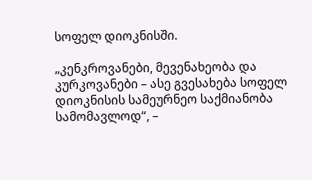სოფელ დიოკნისში.

„კენკროვანები, მევენახეობა და კურკოვანები – ასე გვესახება სოფელ დიოკნისის სამეურნეო საქმიანობა სამომავლოდ“, –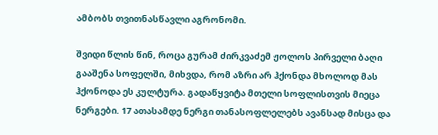ამბობს თვითნასწავლი აგრონომი.

შვიდი წლის წინ, როცა გურამ ძირკვაძემ ჟოლოს პირველი ბაღი გააშენა სოფელში, მიხვდა, რომ აზრი არ ჰქონდა მხოლოდ მას ჰქონოდა ეს კულტურა. გადაწყვიტა მთელი სოფლისთვის მიეცა ნერგები. 17 ათასამდე ნერგი თანასოფლელებს ავანსად მისცა და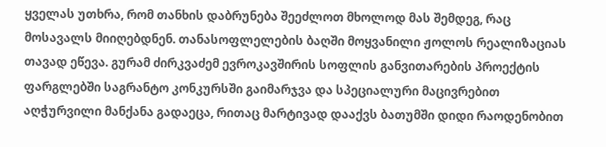ყველას უთხრა, რომ თანხის დაბრუნება შეეძლოთ მხოლოდ მას შემდეგ, რაც მოსავალს მიიღებდნენ. თანასოფლელების ბაღში მოყვანილი ჟოლოს რეალიზაციას თავად ეწევა. გურამ ძირკვაძემ ევროკავშირის სოფლის განვითარების პროექტის ფარგლებში საგრანტო კონკურსში გაიმარჯვა და სპეციალური მაცივრებით აღჭურვილი მანქანა გადაეცა, რითაც მარტივად დააქვს ბათუმში დიდი რაოდენობით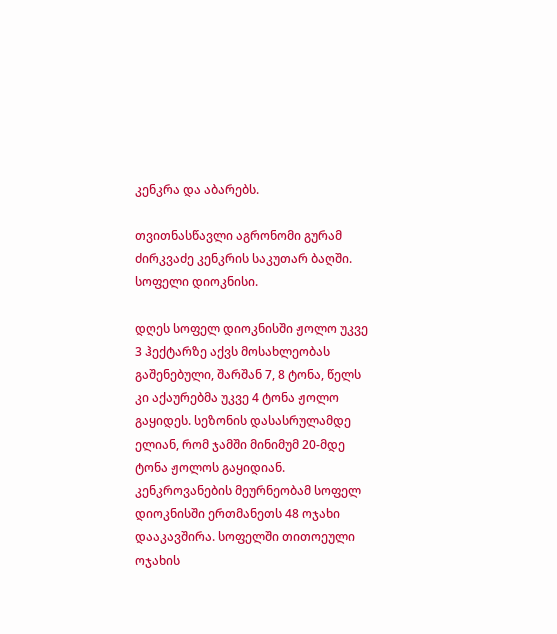კენკრა და აბარებს.

თვითნასწავლი აგრონომი გურამ ძირკვაძე კენკრის საკუთარ ბაღში. სოფელი დიოკნისი.

დღეს სოფელ დიოკნისში ჟოლო უკვე 3 ჰექტარზე აქვს მოსახლეობას გაშენებული, შარშან 7, 8 ტონა, წელს კი აქაურებმა უკვე 4 ტონა ჟოლო გაყიდეს. სეზონის დასასრულამდე ელიან, რომ ჯამში მინიმუმ 20-მდე ტონა ჟოლოს გაყიდიან. კენკროვანების მეურნეობამ სოფელ დიოკნისში ერთმანეთს 48 ოჯახი დააკავშირა. სოფელში თითოეული ოჯახის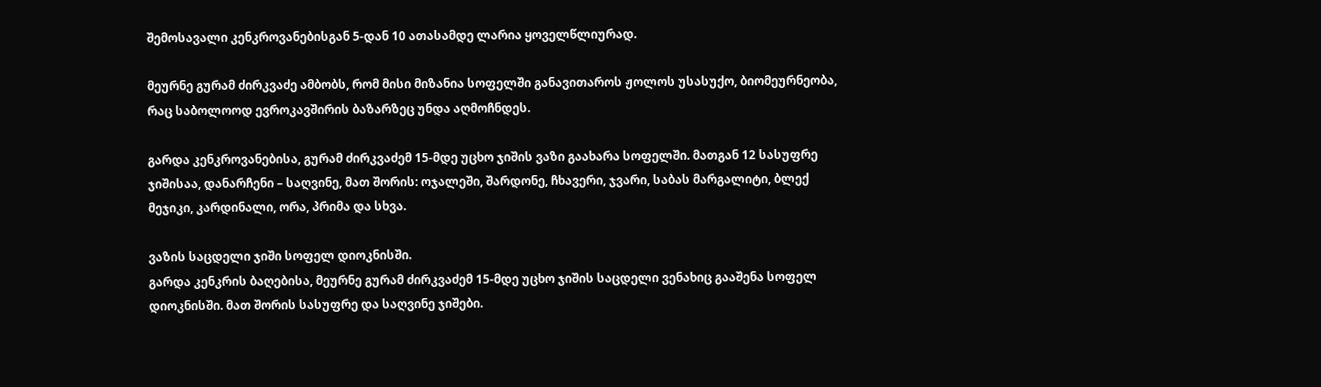შემოსავალი კენკროვანებისგან 5-დან 10 ათასამდე ლარია ყოველწლიურად.

მეურნე გურამ ძირკვაძე ამბობს, რომ მისი მიზანია სოფელში განავითაროს ჟოლოს უსასუქო, ბიომეურნეობა, რაც საბოლოოდ ევროკავშირის ბაზარზეც უნდა აღმოჩნდეს.

გარდა კენკროვანებისა, გურამ ძირკვაძემ 15-მდე უცხო ჯიშის ვაზი გაახარა სოფელში. მათგან 12 სასუფრე ჯიშისაა, დანარჩენი – საღვინე, მათ შორის: ოჯალეში, შარდონე, ჩხავერი, ჯვარი, საბას მარგალიტი, ბლექ მეჯიკი, კარდინალი, ორა, პრიმა და სხვა.

ვაზის საცდელი ჯიში სოფელ დიოკნისში.
გარდა კენკრის ბაღებისა, მეურნე გურამ ძირკვაძემ 15-მდე უცხო ჯიშის საცდელი ვენახიც გააშენა სოფელ დიოკნისში. მათ შორის სასუფრე და საღვინე ჯიშები.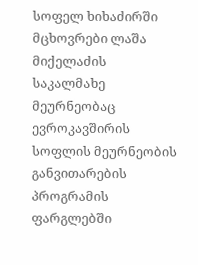სოფელ ხიხაძირში მცხოვრები ლაშა მიქელაძის საკალმახე მეურნეობაც ევროკავშირის სოფლის მეურნეობის განვითარების პროგრამის ფარგლებში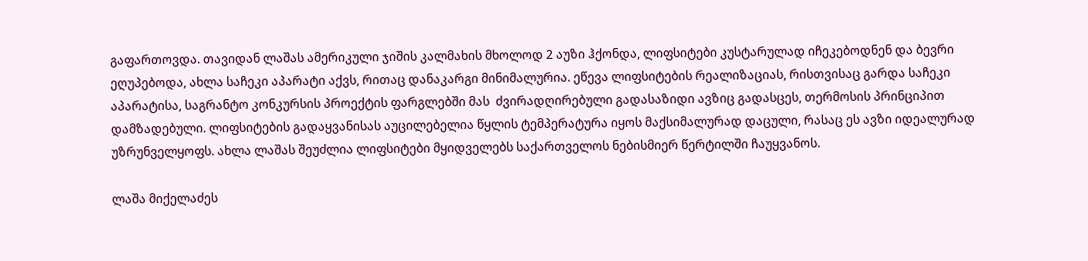გაფართოვდა. თავიდან ლაშას ამერიკული ჯიშის კალმახის მხოლოდ 2 აუზი ჰქონდა, ლიფსიტები კუსტარულად იჩეკებოდნენ და ბევრი ეღუპებოდა, ახლა საჩეკი აპარატი აქვს, რითაც დანაკარგი მინიმალურია. ეწევა ლიფსიტების რეალიზაციას, რისთვისაც გარდა საჩეკი აპარატისა, საგრანტო კონკურსის პროექტის ფარგლებში მას  ძვირადღირებული გადასაზიდი ავზიც გადასცეს, თერმოსის პრინციპით დამზადებული. ლიფსიტების გადაყვანისას აუცილებელია წყლის ტემპერატურა იყოს მაქსიმალურად დაცული, რასაც ეს ავზი იდეალურად უზრუნველყოფს. ახლა ლაშას შეუძლია ლიფსიტები მყიდველებს საქართველოს ნებისმიერ წერტილში ჩაუყვანოს.

ლაშა მიქელაძეს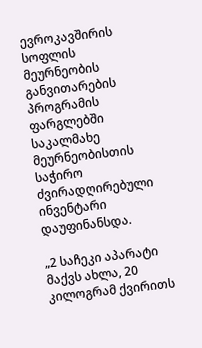ევროკავშირის სოფლის მეურნეობის განვითარების პროგრამის ფარგლებში საკალმახე მეურნეობისთის საჭირო ძვირადღირებული ინვენტარი დაუფინანსდა.

„2 საჩეკი აპარატი მაქვს ახლა, 20 კილოგრამ ქვირითს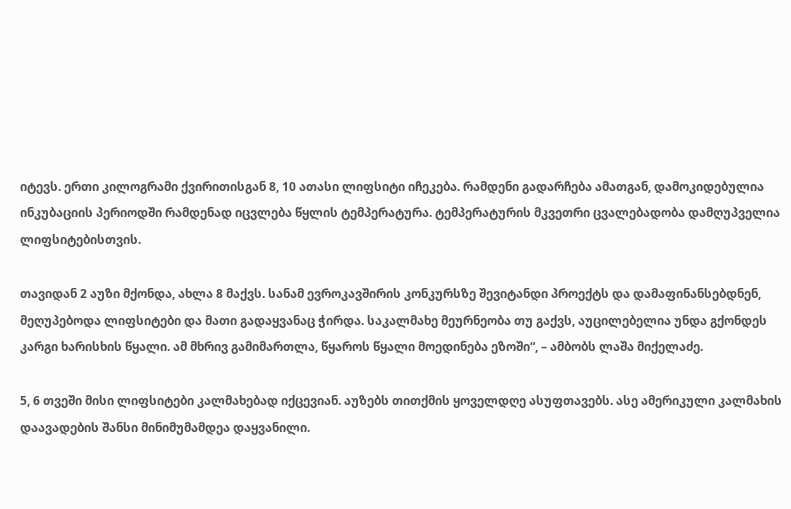იტევს. ერთი კილოგრამი ქვირითისგან 8, 10 ათასი ლიფსიტი იჩეკება. რამდენი გადარჩება ამათგან, დამოკიდებულია ინკუბაციის პერიოდში რამდენად იცვლება წყლის ტემპერატურა. ტემპერატურის მკვეთრი ცვალებადობა დამღუპველია ლიფსიტებისთვის.

თავიდან 2 აუზი მქონდა, ახლა 8 მაქვს. სანამ ევროკავშირის კონკურსზე შევიტანდი პროექტს და დამაფინანსებდნენ, მეღუპებოდა ლიფსიტები და მათი გადაყვანაც ჭირდა. საკალმახე მეურნეობა თუ გაქვს, აუცილებელია უნდა გქონდეს კარგი ხარისხის წყალი. ამ მხრივ გამიმართლა, წყაროს წყალი მოედინება ეზოში“, – ამბობს ლაშა მიქელაძე.

5, 6 თვეში მისი ლიფსიტები კალმახებად იქცევიან. აუზებს თითქმის ყოველდღე ასუფთავებს. ასე ამერიკული კალმახის დაავადების შანსი მინიმუმამდეა დაყვანილი.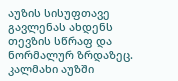აუზის სისუფთავე გავლენას ახდენს თევზის სწრაფ და ნორმალურ ზრდაზეც. კალმახი აუზში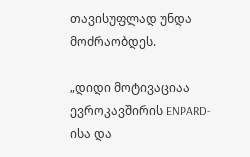თავისუფლად უნდა მოძრაობდეს.

„დიდი მოტივაციაა ევროკავშირის ENPARD-ისა და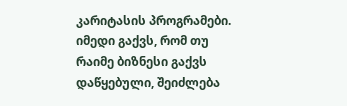კარიტასის პროგრამები. იმედი გაქვს, რომ თუ რაიმე ბიზნესი გაქვს დაწყებული, შეიძლება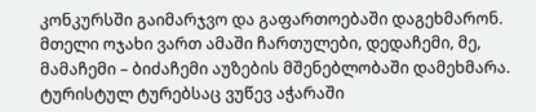კონკურსში გაიმარჯვო და გაფართოებაში დაგეხმარონ. მთელი ოჯახი ვართ ამაში ჩართულები, დედაჩემი, მე, მამაჩემი – ბიძაჩემი აუზების მშენებლობაში დამეხმარა. ტურისტულ ტურებსაც ვუწევ აჭარაში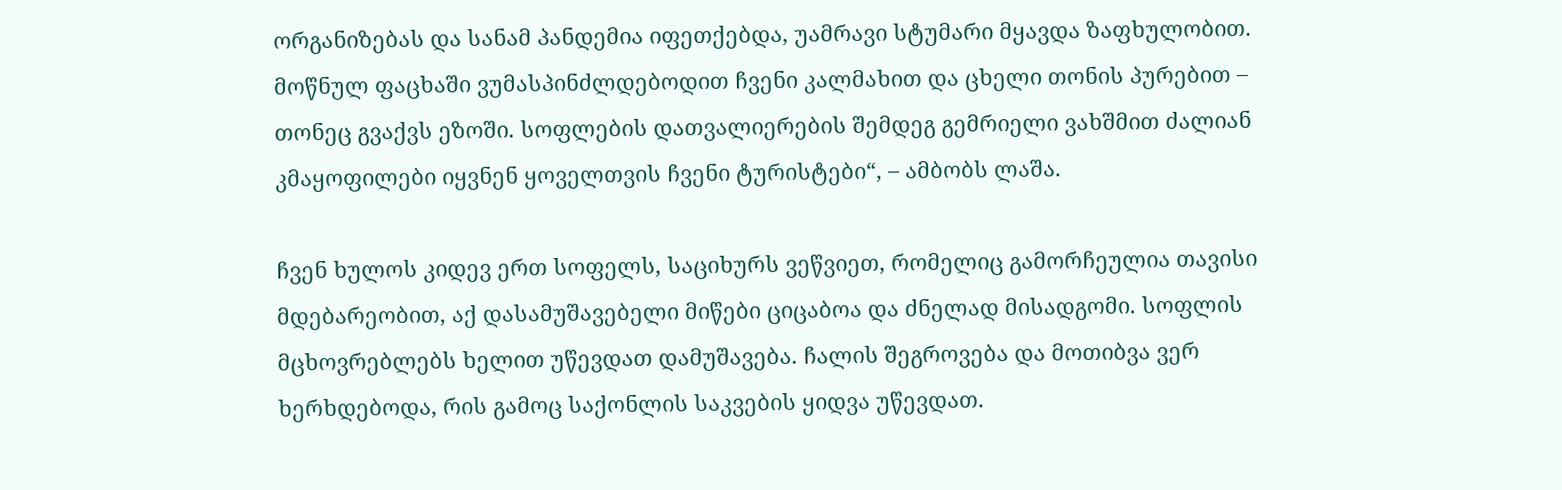ორგანიზებას და სანამ პანდემია იფეთქებდა, უამრავი სტუმარი მყავდა ზაფხულობით. მოწნულ ფაცხაში ვუმასპინძლდებოდით ჩვენი კალმახით და ცხელი თონის პურებით – თონეც გვაქვს ეზოში. სოფლების დათვალიერების შემდეგ გემრიელი ვახშმით ძალიან კმაყოფილები იყვნენ ყოველთვის ჩვენი ტურისტები“, – ამბობს ლაშა.

ჩვენ ხულოს კიდევ ერთ სოფელს, საციხურს ვეწვიეთ, რომელიც გამორჩეულია თავისი მდებარეობით, აქ დასამუშავებელი მიწები ციცაბოა და ძნელად მისადგომი. სოფლის მცხოვრებლებს ხელით უწევდათ დამუშავება. ჩალის შეგროვება და მოთიბვა ვერ ხერხდებოდა, რის გამოც საქონლის საკვების ყიდვა უწევდათ.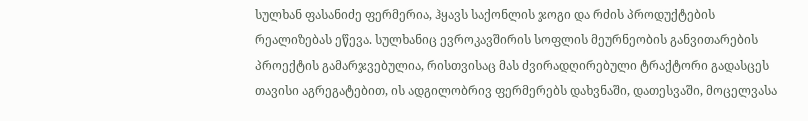სულხან ფასანიძე ფერმერია, ჰყავს საქონლის ჯოგი და რძის პროდუქტების რეალიზებას ეწევა. სულხანიც ევროკავშირის სოფლის მეურნეობის განვითარების პროექტის გამარჯვებულია, რისთვისაც მას ძვირადღირებული ტრაქტორი გადასცეს თავისი აგრეგატებით, ის ადგილობრივ ფერმერებს დახვნაში, დათესვაში, მოცელვასა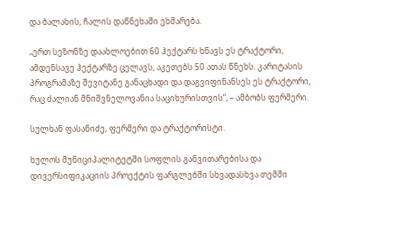და ბალახის, ჩალის დაწნეხაში ეხმარება.

„ერთ სეზონზე დაახლოებით 60 ჰექტარს ხნავს ეს ტრაქტორი, ამდენსავე ჰექტარზე ცელავს, აკეთებს 50 ათას წნეხს. კარიტასის პროგრამაზე შევიტანე განაცხადი და დაგვიფინანსეს ეს ტრაქტორი, რაც ძალიან მნიშვნელოვანია საციხურისთვის“, – ამბობს ფერმერი.

სულხან ფასანიძე, ფერმერი და ტრაქტორისტი.

ხულოს მუნიციპალიტეტში სოფლის განვითარებისა და დივერსიფიკაციის პროექტის ფარგლებში სხვადასხვა თემში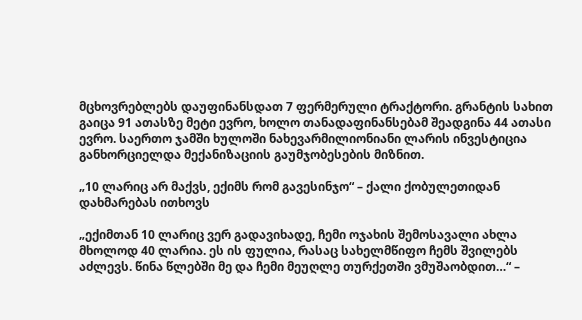მცხოვრებლებს დაუფინანსდათ 7 ფერმერული ტრაქტორი. გრანტის სახით გაიცა 91 ათასზე მეტი ევრო, ხოლო თანადაფინანსებამ შეადგინა 44 ათასი ევრო. საერთო ჯამში ხულოში ნახევარმილიონიანი ლარის ინვესტიცია განხორციელდა მექანიზაციის გაუმჯობესების მიზნით.

„10 ლარიც არ მაქვს, ექიმს რომ გავესინჯო“ – ქალი ქობულეთიდან დახმარებას ითხოვს

„ექიმთან 10 ლარიც ვერ გადავიხადე, ჩემი ოჯახის შემოსავალი ახლა მხოლოდ 40 ლარია. ეს ის ფულია, რასაც სახელმწიფო ჩემს შვილებს აძლევს. წინა წლებში მე და ჩემი მეუღლე თურქეთში ვმუშაობდით…“ –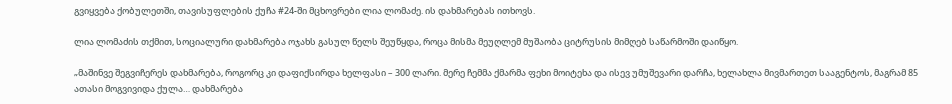გვიყვება ქობულეთში, თავისუფლების ქუჩა #24-ში მცხოვრები ლია ლომაძე. ის დახმარებას ითხოვს.

ლია ლომაძის თქმით, სოციალური დახმარება ოჯახს გასულ წელს შეუწყდა, როცა მისმა მეუღლემ მუშაობა ციტრუსის მიმღებ საწარმოში დაიწყო.

„მაშინვე შეგვიჩერეს დახმარება, როგორც კი დაფიქსირდა ხელფასი – 300 ლარი. მერე ჩემმა ქმარმა ფეხი მოიტეხა და ისევ უმუშევარი დარჩა, ხელახლა მივმართეთ სააგენტოს, მაგრამ 85 ათასი მოგვივიდა ქულა… დახმარება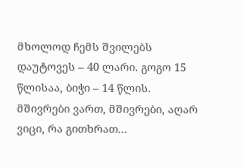მხოლოდ ჩემს შვილებს დაუტოვეს – 40 ლარი. გოგო 15 წლისაა, ბიჭი – 14 წლის. მშივრები ვართ, მშივრები, აღარ ვიცი, რა გითხრათ…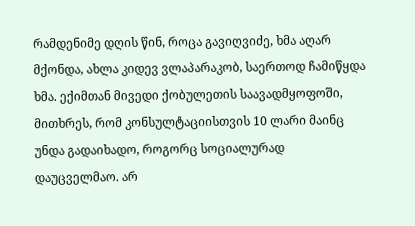რამდენიმე დღის წინ, როცა გავიღვიძე, ხმა აღარ მქონდა, ახლა კიდევ ვლაპარაკობ, საერთოდ ჩამიწყდა ხმა. ექიმთან მივედი ქობულეთის საავადმყოფოში, მითხრეს, რომ კონსულტაციისთვის 10 ლარი მაინც უნდა გადაიხადო, როგორც სოციალურად დაუცველმაო. არ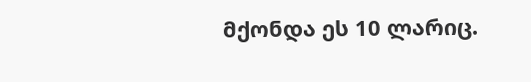მქონდა ეს 10 ლარიც.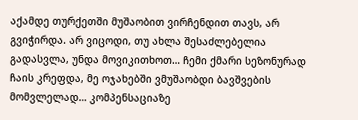აქამდე თურქეთში მუშაობით ვირჩენდით თავს, არ გვიჭირდა. არ ვიცოდი, თუ ახლა შესაძლებელია გადასვლა, უნდა მოვიკითხოთ… ჩემი ქმარი სეზონურად ჩაის კრეფდა, მე ოჯახებში ვმუშაობდი ბავშვების მომვლელად… კომპენსაციაზე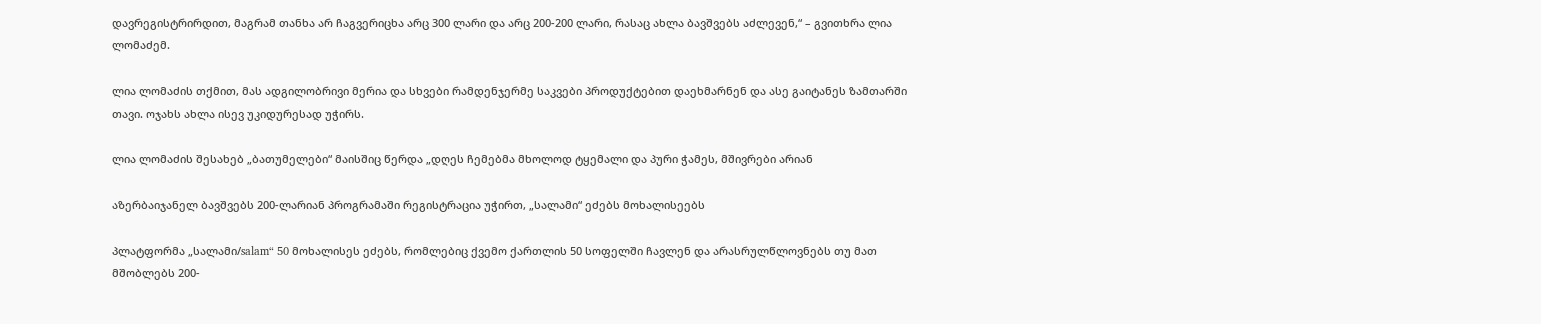დავრეგისტრირდით, მაგრამ თანხა არ ჩაგვერიცხა არც 300 ლარი და არც 200-200 ლარი, რასაც ახლა ბავშვებს აძლევენ,“ – გვითხრა ლია ლომაძემ.

ლია ლომაძის თქმით, მას ადგილობრივი მერია და სხვები რამდენჯერმე საკვები პროდუქტებით დაეხმარნენ და ასე გაიტანეს ზამთარში თავი. ოჯახს ახლა ისევ უკიდურესად უჭირს.

ლია ლომაძის შესახებ „ბათუმელები“ მაისშიც წერდა „დღეს ჩემებმა მხოლოდ ტყემალი და პური ჭამეს, მშივრები არიან

აზერბაიჯანელ ბავშვებს 200-ლარიან პროგრამაში რეგისტრაცია უჭირთ, „სალამი“ ეძებს მოხალისეებს

პლატფორმა „სალამი/salam“ 50 მოხალისეს ეძებს, რომლებიც ქვემო ქართლის 50 სოფელში ჩავლენ და არასრულწლოვნებს თუ მათ მშობლებს 200-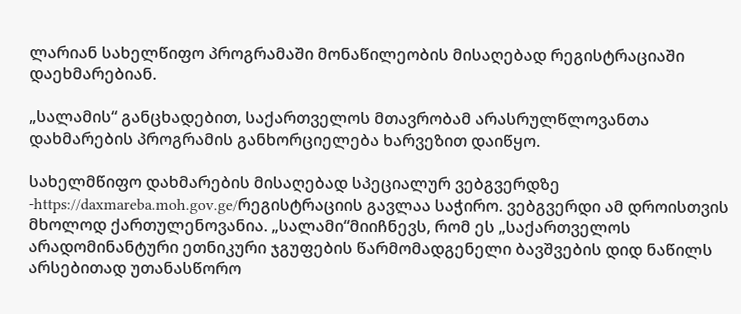ლარიან სახელწიფო პროგრამაში მონაწილეობის მისაღებად რეგისტრაციაში დაეხმარებიან.

„სალამის“ განცხადებით, საქართველოს მთავრობამ არასრულწლოვანთა დახმარების პროგრამის განხორციელება ხარვეზით დაიწყო.

სახელმწიფო დახმარების მისაღებად სპეციალურ ვებგვერდზე -https://daxmareba.moh.gov.ge/რეგისტრაციის გავლაა საჭირო. ვებგვერდი ამ დროისთვის მხოლოდ ქართულენოვანია. „სალამი“მიიჩნევს, რომ ეს „საქართველოს არადომინანტური ეთნიკური ჯგუფების წარმომადგენელი ბავშვების დიდ ნაწილს არსებითად უთანასწორო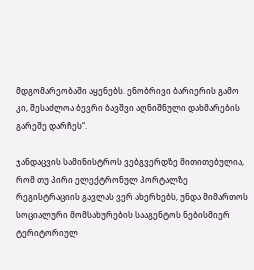მდგომარეობაში აყენებს. ენობრივი ბარიერის გამო კი, შესაძლოა ბევრი ბავშვი აღნიშნული დახმარების გარეშე დარჩეს“.

ჯანდაცვის სამინისტროს ვებგვერდზე მითითებულია, რომ თუ პირი ელექტრონულ პორტალზე რეგისტრაციის გავლას ვერ ახერხებს, უნდა მიმართოს სოციალური მომსახურების სააგენტოს ნებისმიერ ტერიტორიულ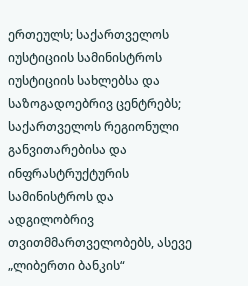ერთეულს; საქართველოს იუსტიციის სამინისტროს იუსტიციის სახლებსა და საზოგადოებრივ ცენტრებს; საქართველოს რეგიონული განვითარებისა და ინფრასტრუქტურის სამინისტროს და ადგილობრივ თვითმმართველობებს, ასევე „ლიბერთი ბანკის“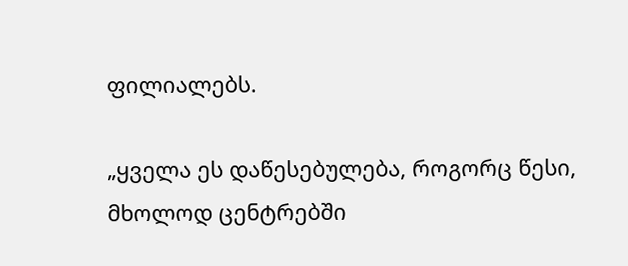ფილიალებს.

„ყველა ეს დაწესებულება, როგორც წესი, მხოლოდ ცენტრებში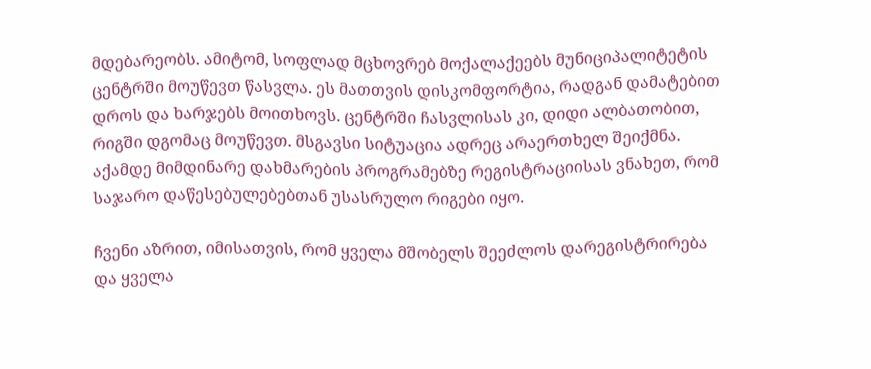მდებარეობს. ამიტომ, სოფლად მცხოვრებ მოქალაქეებს მუნიციპალიტეტის ცენტრში მოუწევთ წასვლა. ეს მათთვის დისკომფორტია, რადგან დამატებით დროს და ხარჯებს მოითხოვს. ცენტრში ჩასვლისას კი, დიდი ალბათობით, რიგში დგომაც მოუწევთ. მსგავსი სიტუაცია ადრეც არაერთხელ შეიქმნა. აქამდე მიმდინარე დახმარების პროგრამებზე რეგისტრაციისას ვნახეთ, რომ საჯარო დაწესებულებებთან უსასრულო რიგები იყო.

ჩვენი აზრით, იმისათვის, რომ ყველა მშობელს შეეძლოს დარეგისტრირება და ყველა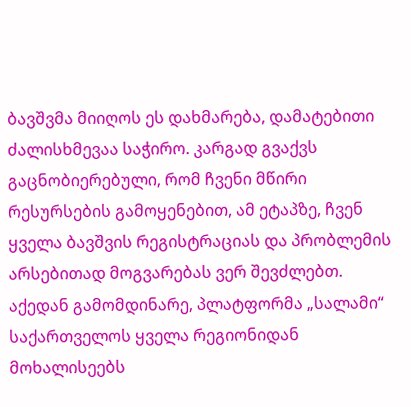ბავშვმა მიიღოს ეს დახმარება, დამატებითი ძალისხმევაა საჭირო. კარგად გვაქვს გაცნობიერებული, რომ ჩვენი მწირი რესურსების გამოყენებით, ამ ეტაპზე, ჩვენ ყველა ბავშვის რეგისტრაციას და პრობლემის არსებითად მოგვარებას ვერ შევძლებთ. აქედან გამომდინარე, პლატფორმა „სალამი“ საქართველოს ყველა რეგიონიდან მოხალისეებს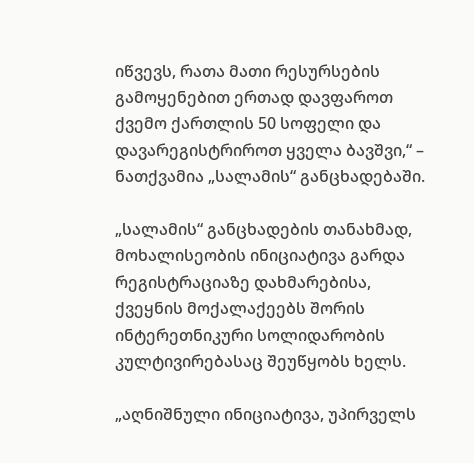იწვევს, რათა მათი რესურსების გამოყენებით ერთად დავფაროთ ქვემო ქართლის 50 სოფელი და დავარეგისტრიროთ ყველა ბავშვი,“ – ნათქვამია „სალამის“ განცხადებაში.

„სალამის“ განცხადების თანახმად, მოხალისეობის ინიციატივა გარდა რეგისტრაციაზე დახმარებისა, ქვეყნის მოქალაქეებს შორის ინტერეთნიკური სოლიდარობის კულტივირებასაც შეუწყობს ხელს.

„აღნიშნული ინიციატივა, უპირველს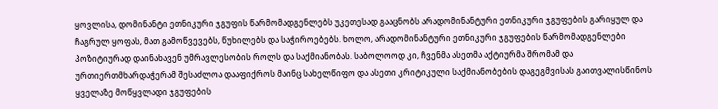ყოვლისა, დომინანტი ეთნიკური ჯგუფის წარმომადგენლებს უკეთესად გააცნობს არადომინანტური ეთნიკური ჯგუფების გარიყულ და ჩაგრულ ყოფას, მათ გამოწვევებს, წუხილებს და საჭიროებებს. ხოლო, არადომინანტური ეთნიკური ჯგუფების წარმომადგენლები პოზიტიურად დაინახავენ უმრავლესობის როლს და საქმიანობას. საბოლოოდ კი, ჩვენმა ასეთმა აქტიურმა შრომამ და ურთიერთმხარდაჭერამ შესაძლოა დააფიქროს მაინც სახელწიფო და ასეთი კრიტიკული საქმიანობების დაგეგმვისას გაითვალისწინოს ყველაზე მოწყვლადი ჯგუფების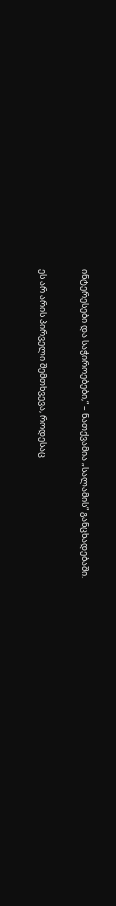ინტერესები და საჭიროებები,“ – ნათქვამია „სალამის“ განცხადებაში.

ეს არ არის პირველი შემთხვევა, როდესაც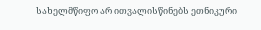სახელმწიფო არ ითვალისწინებს ეთნიკური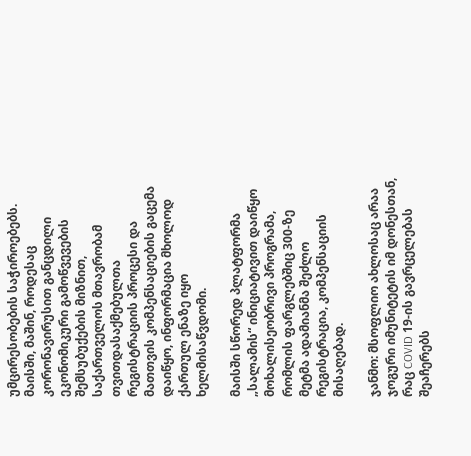უმცირესობების საჭიროებებს. მაისში, მაშინ, როდესაც კორონავირუსით განცდილი ეკონომიკური გამოწვევების შემსუბუქების მიზნით, საქართველოს მთავრობამ თვითდასაქმებულთა რეგისტრაციის პროცესი და მათთვის კომპენსაციების გაცემა დაიწყო, ინფორმაცია მხოლოდ ქართულ ენაზე იყო ხელმისაწვდომი.

მაისში სწორედ პლატფორმა „სალამის“ ინიციატივით დაიწყო მოხალისეობრივი პროგრამა, რომლის ფარგლებშიც 300-ზე მეტმა ადამიანმა შეძლო რეგისტრაცია, კომპენსაციის მისაღებად.

ჯანმო: მსოფლიო ახლოსაც არაა ჯოგური იმუნიტეტის იმ დონესთან, რაც COVID 19-ის გავრცელებას შეაჩერებს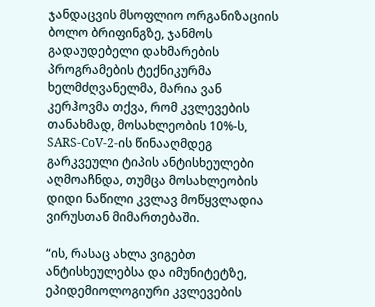ჯანდაცვის მსოფლიო ორგანიზაციის ბოლო ბრიფინგზე, ჯანმოს გადაუდებელი დახმარების პროგრამების ტექნიკურმა ხელმძღვანელმა, მარია ვან კერჰოვმა თქვა, რომ კვლევების თანახმად, მოსახლეობის 10%-ს, SARS-CoV-2-ის წინააღმდეგ გარკვეული ტიპის ანტისხეულები აღმოაჩნდა, თუმცა მოსახლეობის დიდი ნაწილი კვლავ მოწყვლადია ვირუსთან მიმართებაში.

“ის, რასაც ახლა ვიგებთ ანტისხეულებსა და იმუნიტეტზე, ეპიდემიოლოგიური კვლევების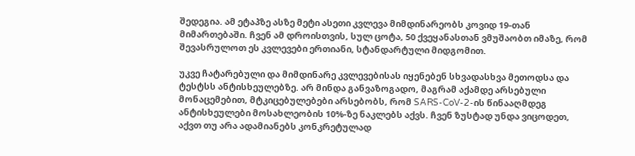შედეგია. ამ ეტაპზე ასზე მეტი ასეთი კვლევა მიმდინარეობს კოვიდ 19-თან მიმართებაში. ჩვენ ამ დროისთვის, სულ ცოტა, 50 ქვეყანასთან ვმუშაობთ იმაზე, რომ შევასრულოთ ეს კვლევები ერთიანი, სტანდარტული მიდგომით.

უკვე ჩატარებული და მიმდინარე კვლევებისას იყენებენ სხვადასხვა მეთოდსა და ტესტსს ანტისხეულებზე. არ მინდა განვაზოგადო, მაგრამ აქამდე არსებული მონაცემებით, მტკიცებულებები არსებობს, რომ SARS-CoV-2-ის წინააღმდეგ ანტისხეულები მოსახლეობის 10%-ზე ნაკლებს აქვს. ჩვენ ზუსტად უნდა ვიცოდეთ, აქვთ თუ არა ადამიანებს კონკრეტულად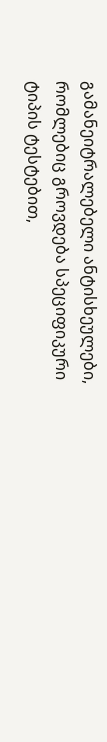გამანეიტრალებელი ანტისხეულები, რომლებიც გროვდება სპეციფიკური ტიპის ტესტებით,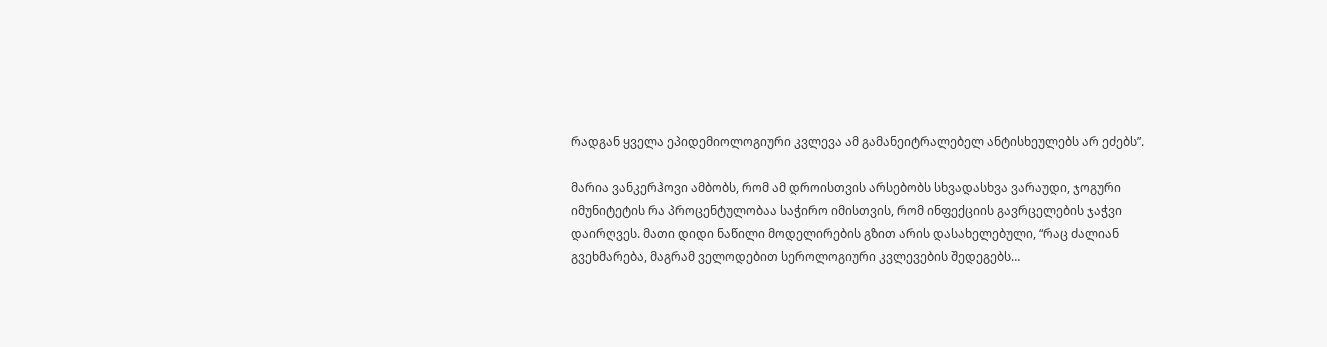რადგან ყველა ეპიდემიოლოგიური კვლევა ამ გამანეიტრალებელ ანტისხეულებს არ ეძებს”.

მარია ვანკერჰოვი ამბობს, რომ ამ დროისთვის არსებობს სხვადასხვა ვარაუდი, ჯოგური იმუნიტეტის რა პროცენტულობაა საჭირო იმისთვის, რომ ინფექციის გავრცელების ჯაჭვი დაირღვეს. მათი დიდი ნაწილი მოდელირების გზით არის დასახელებული, “რაც ძალიან გვეხმარება, მაგრამ ველოდებით სეროლოგიური კვლევების შედეგებს…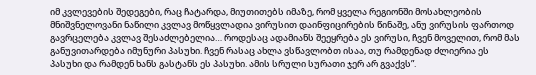იმ კვლევების შედეგები, რაც ჩატარდა, მიუთითებს იმაზე, რომ ყველა რეგიონში მოსახლეობის მნიშვნელოვანი ნაწილი კვლავ მოწყვლადია ვირუსით დაინფიცირების წინაშე, ანუ ვირუსის ფართოდ გავრცელება კვლავ შესაძლებელია… როდესაც ადამიანს შეეყრება ეს ვირუსი, ჩვენ მოველით, რომ მას განუვითარდება იმუნური პასუხი. ჩვენ რასაც ახლა ვსწავლობთ ისაა, თუ რამდენად ძლიერია ეს პასუხი და რამდენ ხანს გასტანს ეს პასუხი. ამის სრული სურათი ჯერ არ გვაქვს”.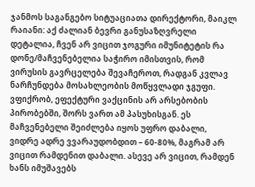ჯანმოს საგანგებო სიტუაციათა დირექტორი, მაიკლ რაიანი: აქ ძალიან ბევრი განუსაზღვრელი დეტალია, ჩვენ არ ვიცით ჯოგური იმუნიტეტის რა დონე/მაჩვენებელია საჭირო იმისთვის, რომ ვირუსის გავრცელება შევაჩეროთ, რადგან კვლავ ნარჩუნდება მოსახლეობის მოწყვლადი ჯგუფი. ვფიქრობ, ეფექტური ვაქცინის არ არსებობის პირობებში, შორს ვართ ამ პასუხისგან. ეს მაჩვენებელი შეიძლება იყოს უფრო დაბალი, ვიდრე ადრე ვვარაუდობდით – 60-80%, მაგრამ არ ვიცით რამდენით დაბალი. ასევე არ ვიცით, რამდენ ხანს იმუშავებს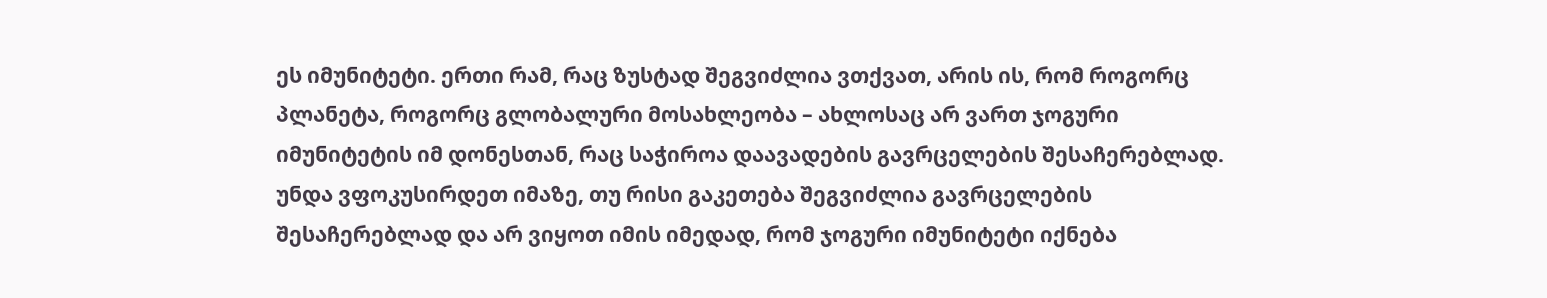ეს იმუნიტეტი. ერთი რამ, რაც ზუსტად შეგვიძლია ვთქვათ, არის ის, რომ როგორც პლანეტა, როგორც გლობალური მოსახლეობა – ახლოსაც არ ვართ ჯოგური იმუნიტეტის იმ დონესთან, რაც საჭიროა დაავადების გავრცელების შესაჩერებლად. უნდა ვფოკუსირდეთ იმაზე, თუ რისი გაკეთება შეგვიძლია გავრცელების შესაჩერებლად და არ ვიყოთ იმის იმედად, რომ ჯოგური იმუნიტეტი იქნება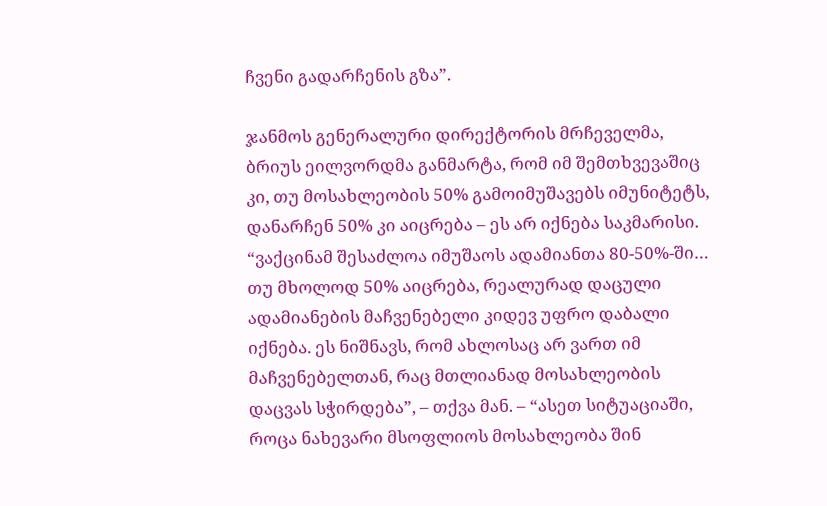ჩვენი გადარჩენის გზა”.

ჯანმოს გენერალური დირექტორის მრჩეველმა, ბრიუს ეილვორდმა განმარტა, რომ იმ შემთხვევაშიც კი, თუ მოსახლეობის 50% გამოიმუშავებს იმუნიტეტს, დანარჩენ 50% კი აიცრება – ეს არ იქნება საკმარისი. “ვაქცინამ შესაძლოა იმუშაოს ადამიანთა 80-50%-ში… თუ მხოლოდ 50% აიცრება, რეალურად დაცული ადამიანების მაჩვენებელი კიდევ უფრო დაბალი იქნება. ეს ნიშნავს, რომ ახლოსაც არ ვართ იმ მაჩვენებელთან, რაც მთლიანად მოსახლეობის დაცვას სჭირდება”, – თქვა მან. – “ასეთ სიტუაციაში, როცა ნახევარი მსოფლიოს მოსახლეობა შინ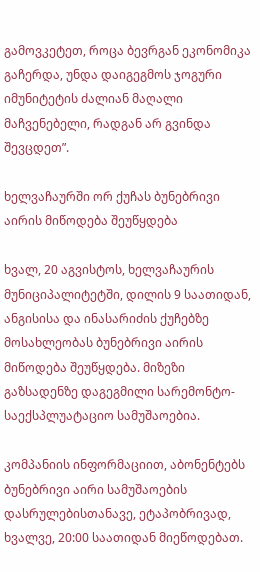გამოვკეტეთ, როცა ბევრგან ეკონომიკა გაჩერდა, უნდა დაიგეგმოს ჯოგური იმუნიტეტის ძალიან მაღალი მაჩვენებელი, რადგან არ გვინდა შევცდეთ”.

ხელვაჩაურში ორ ქუჩას ბუნებრივი აირის მიწოდება შეუწყდება

ხვალ, 20 აგვისტოს, ხელვაჩაურის მუნიციპალიტეტში, დილის 9 საათიდან, ანგისისა და ინასარიძის ქუჩებზე მოსახლეობას ბუნებრივი აირის მიწოდება შეუწყდება. მიზეზი გაზსადენზე დაგეგმილი სარემონტო-საექსპლუატაციო სამუშაოებია.

კომპანიის ინფორმაციით, აბონენტებს ბუნებრივი აირი სამუშაოების დასრულებისთანავე, ეტაპობრივად, ხვალვე, 20:00 საათიდან მიეწოდებათ.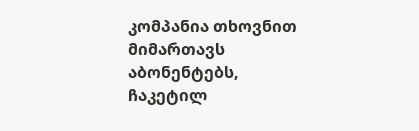კომპანია თხოვნით მიმართავს აბონენტებს, ჩაკეტილ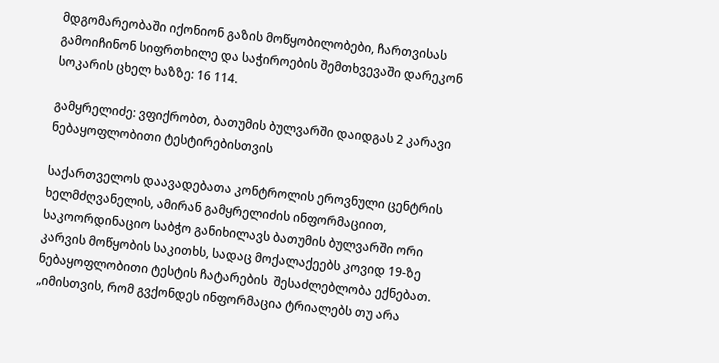მდგომარეობაში იქონიონ გაზის მოწყობილობები, ჩართვისას გამოიჩინონ სიფრთხილე და საჭიროების შემთხვევაში დარეკონ სოკარის ცხელ ხაზზე: 16 114.

გამყრელიძე: ვფიქრობთ, ბათუმის ბულვარში დაიდგას 2 კარავი ნებაყოფლობითი ტესტირებისთვის

საქართველოს დაავადებათა კონტროლის ეროვნული ცენტრის ხელმძღვანელის, ამირან გამყრელიძის ინფორმაციით, საკოორდინაციო საბჭო განიხილავს ბათუმის ბულვარში ორი კარვის მოწყობის საკითხს, სადაც მოქალაქეებს კოვიდ 19-ზე  ნებაყოფლობითი ტესტის ჩატარების  შესაძლებლობა ექნებათ. „იმისთვის, რომ გვქონდეს ინფორმაცია ტრიალებს თუ არა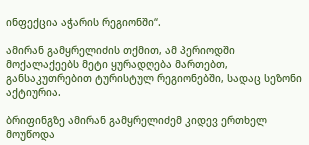ინფექცია აჭარის რეგიონში“.

ამირან გამყრელიძის თქმით, ამ პერიოდში მოქალაქეებს მეტი ყურადღება მართებთ, განსაკუთრებით ტურისტულ რეგიონებში, სადაც სეზონი აქტიურია.

ბრიფინგზე ამირან გამყრელიძემ კიდევ ერთხელ მოუწოდა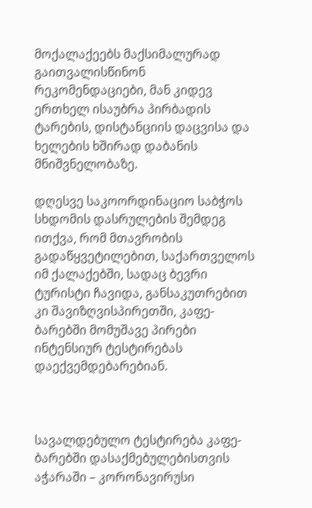მოქალაქეებს მაქსიმალურად გაითვალისწინონ რეკომენდაციები, მან კიდევ ერთხელ ისაუბრა პირბადის ტარების, დისტანციის დაცვისა და ხელების ხშირად დაბანის მნიშვნელობაზე.

დღესვე საკოორდინაციო საბჭოს სხდომის დასრულების შემდეგ ითქვა, რომ მთავრობის გადაწყვეტილებით, საქართველოს იმ ქალაქებში, სადაც ბევრი ტურისტი ჩავიდა, განსაკუთრებით კი შავიზღვისპირეთში, კაფე-ბარებში მომუშავე პირები ინტენსიურ ტესტირებას დაექვემდებარებიან.



სავალდებულო ტესტირება კაფე-ბარებში დასაქმებულებისთვის აჭარაში – კორონავირუსი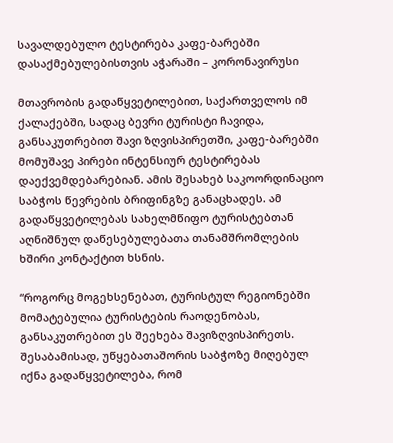სავალდებულო ტესტირება კაფე-ბარებში დასაქმებულებისთვის აჭარაში – კორონავირუსი

მთავრობის გადაწყვეტილებით, საქართველოს იმ ქალაქებში, სადაც ბევრი ტურისტი ჩავიდა, განსაკუთრებით შავი ზღვისპირეთში, კაფე-ბარებში მომუშავე პირები ინტენსიურ ტესტირებას დაექვემდებარებიან. ამის შესახებ საკოორდინაციო საბჭოს წევრების ბრიფინგზე განაცხადეს. ამ გადაწყვეტილებას სახელმწიფო ტურისტებთან აღნიშნულ დაწესებულებათა თანამშრომლების ხშირი კონტაქტით ხსნის.

“როგორც მოგეხსენებათ, ტურისტულ რეგიონებში მომატებულია ტურისტების რაოდენობას, განსაკუთრებით ეს შეეხება შავიზღვისპირეთს. შესაბამისად, უწყებათაშორის საბჭოზე მიღებულ იქნა გადაწყვეტილება, რომ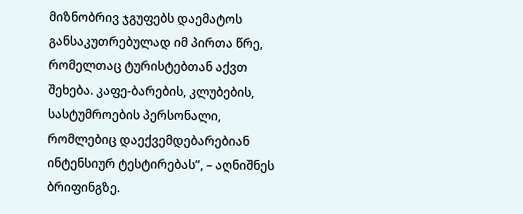მიზნობრივ ჯგუფებს დაემატოს განსაკუთრებულად იმ პირთა წრე, რომელთაც ტურისტებთან აქვთ შეხება. კაფე-ბარების, კლუბების, სასტუმროების პერსონალი, რომლებიც დაექვემდებარებიან ინტენსიურ ტესტირებას”, – აღნიშნეს ბრიფინგზე.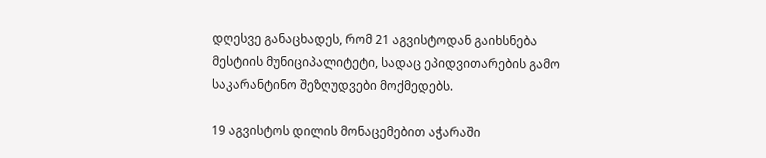დღესვე განაცხადეს, რომ 21 აგვისტოდან გაიხსნება მესტიის მუნიციპალიტეტი, სადაც ეპიდვითარების გამო საკარანტინო შეზღუდვები მოქმედებს.

19 აგვისტოს დილის მონაცემებით აჭარაში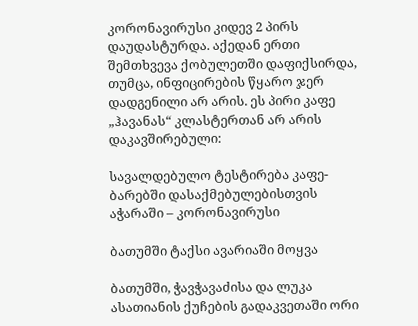კორონავირუსი კიდევ 2 პირს დაუდასტურდა. აქედან ერთი შემთხვევა ქობულეთში დაფიქსირდა, თუმცა, ინფიცირების წყარო ჯერ დადგენილი არ არის. ეს პირი კაფე „ჰავანას“ კლასტერთან არ არის დაკავშირებული:

სავალდებულო ტესტირება კაფე-ბარებში დასაქმებულებისთვის აჭარაში – კორონავირუსი

ბათუმში ტაქსი ავარიაში მოყვა

ბათუმში, ჭავჭავაძისა და ლუკა ასათიანის ქუჩების გადაკვეთაში ორი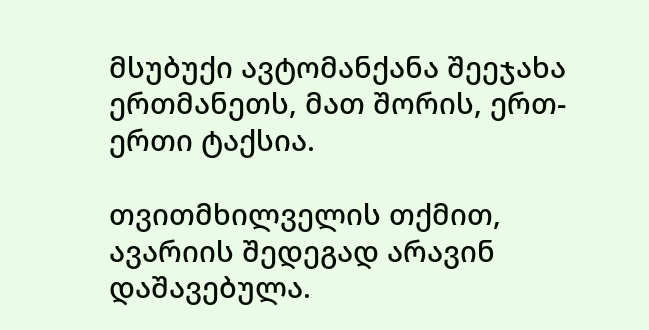მსუბუქი ავტომანქანა შეეჯახა ერთმანეთს, მათ შორის, ერთ-ერთი ტაქსია.

თვითმხილველის თქმით, ავარიის შედეგად არავინ დაშავებულა.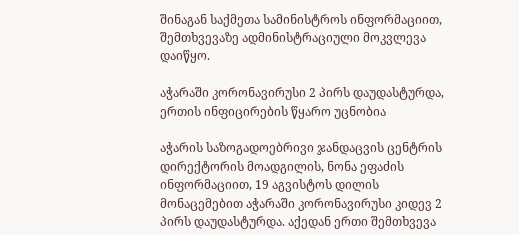შინაგან საქმეთა სამინისტროს ინფორმაციით, შემთხვევაზე ადმინისტრაციული მოკვლევა დაიწყო.

აჭარაში კორონავირუსი 2 პირს დაუდასტურდა, ერთის ინფიცირების წყარო უცნობია

აჭარის საზოგადოებრივი ჯანდაცვის ცენტრის დირექტორის მოადგილის, ნონა ეფაძის ინფორმაციით, 19 აგვისტოს დილის მონაცემებით აჭარაში კორონავირუსი კიდევ 2 პირს დაუდასტურდა. აქედან ერთი შემთხვევა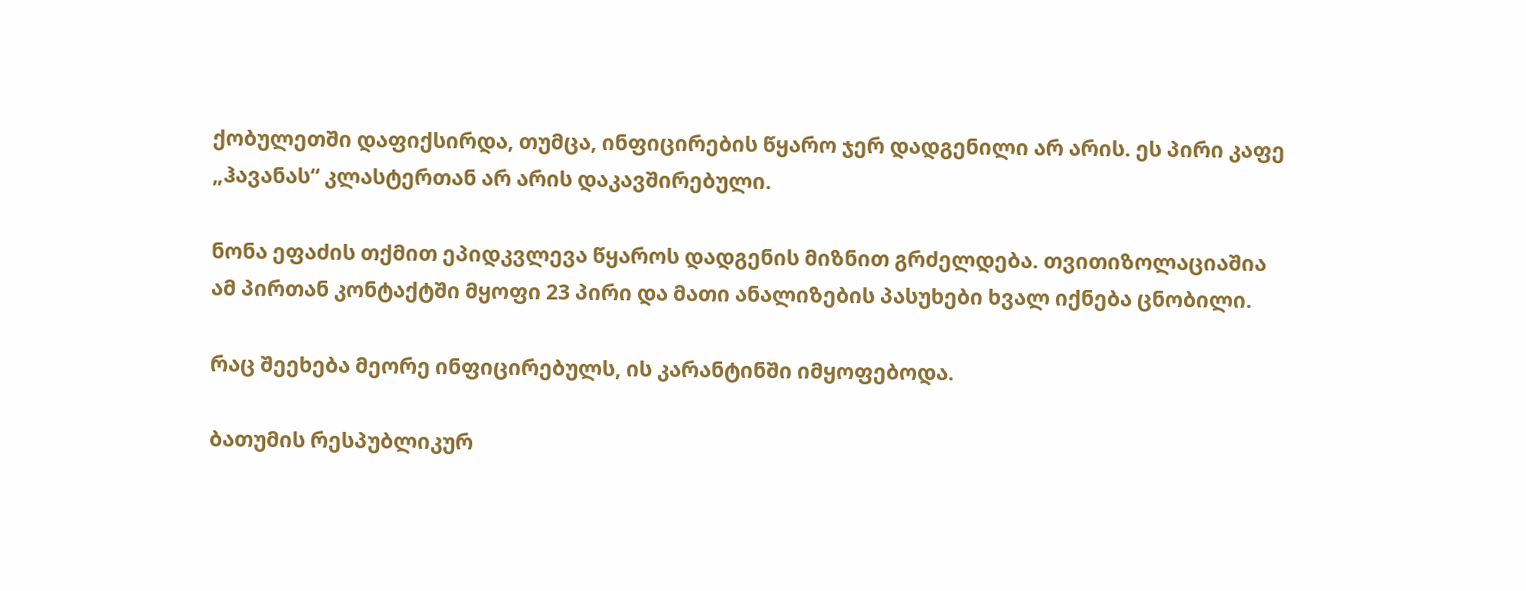ქობულეთში დაფიქსირდა, თუმცა, ინფიცირების წყარო ჯერ დადგენილი არ არის. ეს პირი კაფე „ჰავანას“ კლასტერთან არ არის დაკავშირებული.

ნონა ეფაძის თქმით ეპიდკვლევა წყაროს დადგენის მიზნით გრძელდება. თვითიზოლაციაშია ამ პირთან კონტაქტში მყოფი 23 პირი და მათი ანალიზების პასუხები ხვალ იქნება ცნობილი.

რაც შეეხება მეორე ინფიცირებულს, ის კარანტინში იმყოფებოდა.

ბათუმის რესპუბლიკურ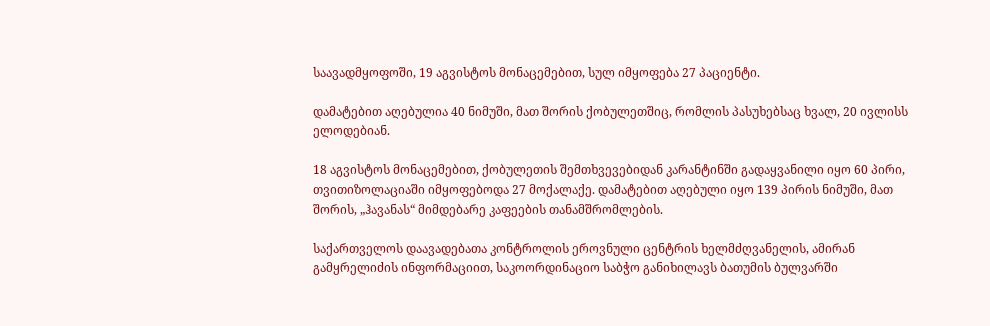საავადმყოფოში, 19 აგვისტოს მონაცემებით, სულ იმყოფება 27 პაციენტი.

დამატებით აღებულია 40 ნიმუში, მათ შორის ქობულეთშიც, რომლის პასუხებსაც ხვალ, 20 ივლისს ელოდებიან.

18 აგვისტოს მონაცემებით, ქობულეთის შემთხვევებიდან კარანტინში გადაყვანილი იყო 60 პირი, თვითიზოლაციაში იმყოფებოდა 27 მოქალაქე. დამატებით აღებული იყო 139 პირის ნიმუში, მათ შორის, „ჰავანას“ მიმდებარე კაფეების თანამშრომლების.

საქართველოს დაავადებათა კონტროლის ეროვნული ცენტრის ხელმძღვანელის, ამირან გამყრელიძის ინფორმაციით, საკოორდინაციო საბჭო განიხილავს ბათუმის ბულვარში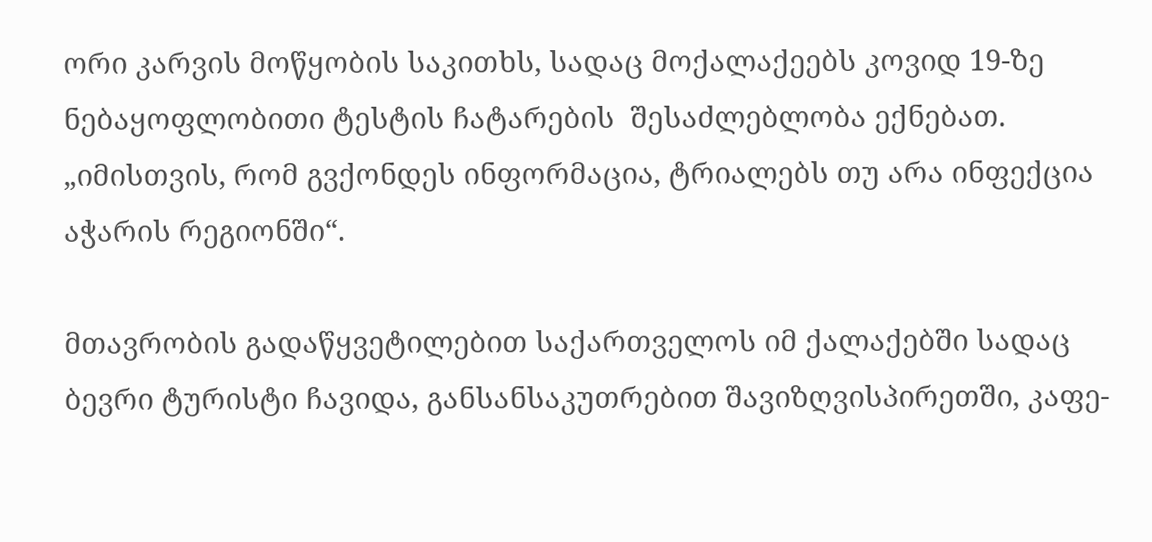ორი კარვის მოწყობის საკითხს, სადაც მოქალაქეებს კოვიდ 19-ზე  ნებაყოფლობითი ტესტის ჩატარების  შესაძლებლობა ექნებათ. „იმისთვის, რომ გვქონდეს ინფორმაცია, ტრიალებს თუ არა ინფექცია აჭარის რეგიონში“.

მთავრობის გადაწყვეტილებით საქართველოს იმ ქალაქებში სადაც ბევრი ტურისტი ჩავიდა, განსანსაკუთრებით შავიზღვისპირეთში, კაფე-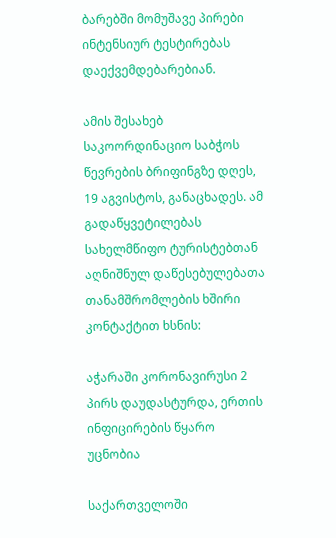ბარებში მომუშავე პირები ინტენსიურ ტესტირებას დაექვემდებარებიან.

ამის შესახებ საკოორდინაციო საბჭოს წევრების ბრიფინგზე დღეს, 19 აგვისტოს, განაცხადეს. ამ გადაწყვეტილებას სახელმწიფო ტურისტებთან აღნიშნულ დაწესებულებათა თანამშრომლების ხშირი კონტაქტით ხსნის:

აჭარაში კორონავირუსი 2 პირს დაუდასტურდა, ერთის ინფიცირების წყარო უცნობია

საქართველოში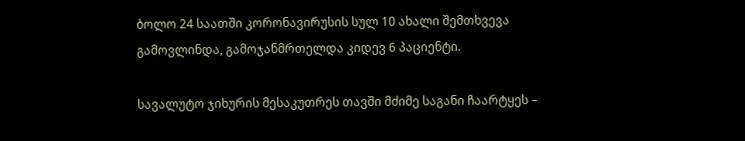ბოლო 24 საათში კორონავირუსის სულ 10 ახალი შემთხვევა გამოვლინდა, გამოჯანმრთელდა კიდევ 6 პაციენტი.

სავალუტო ჯიხურის მესაკუთრეს თავში მძიმე საგანი ჩაარტყეს –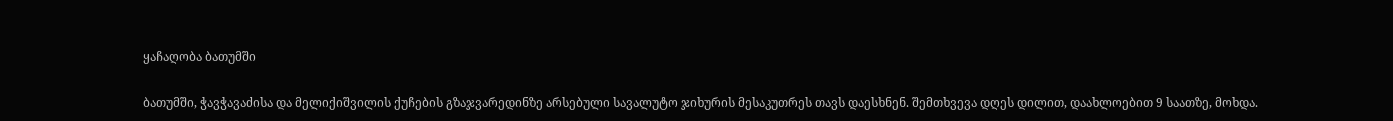ყაჩაღობა ბათუმში

ბათუმში, ჭავჭავაძისა და მელიქიშვილის ქუჩების გზაჯვარედინზე არსებული სავალუტო ჯიხურის მესაკუთრეს თავს დაესხნენ. შემთხვევა დღეს დილით, დაახლოებით 9 საათზე, მოხდა.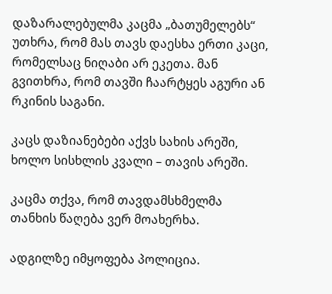დაზარალებულმა კაცმა „ბათუმელებს“ უთხრა, რომ მას თავს დაესხა ერთი კაცი, რომელსაც ნიღაბი არ ეკეთა. მან გვითხრა, რომ თავში ჩაარტყეს აგური ან რკინის საგანი.

კაცს დაზიანებები აქვს სახის არეში, ხოლო სისხლის კვალი – თავის არეში.

კაცმა თქვა, რომ თავდამსხმელმა თანხის წაღება ვერ მოახერხა.

ადგილზე იმყოფება პოლიცია.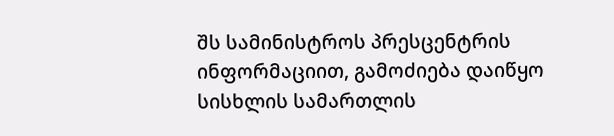შს სამინისტროს პრესცენტრის ინფორმაციით, გამოძიება დაიწყო სისხლის სამართლის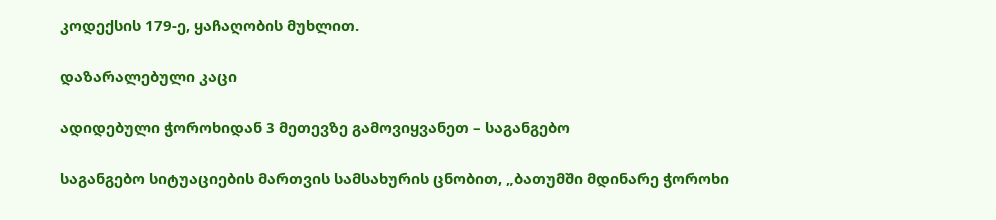კოდექსის 179-ე, ყაჩაღობის მუხლით.

დაზარალებული კაცი

ადიდებული ჭოროხიდან 3 მეთევზე გამოვიყვანეთ – საგანგებო

საგანგებო სიტუაციების მართვის სამსახურის ცნობით, „ბათუმში მდინარე ჭოროხი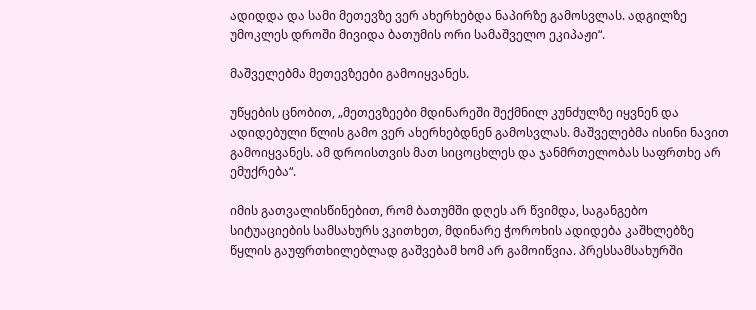ადიდდა და სამი მეთევზე ვერ ახერხებდა ნაპირზე გამოსვლას. ადგილზე უმოკლეს დროში მივიდა ბათუმის ორი სამაშველო ეკიპაჟი“.

მაშველებმა მეთევზეები გამოიყვანეს.

უწყების ცნობით, „მეთევზეები მდინარეში შექმნილ კუნძულზე იყვნენ და ადიდებული წლის გამო ვერ ახერხებდნენ გამოსვლას. მაშველებმა ისინი ნავით გამოიყვანეს. ამ დროისთვის მათ სიცოცხლეს და ჯანმრთელობას საფრთხე არ ემუქრება“.

იმის გათვალისწინებით, რომ ბათუმში დღეს არ წვიმდა, საგანგებო სიტუაციების სამსახურს ვკითხეთ, მდინარე ჭოროხის ადიდება კაშხლებზე წყლის გაუფრთხილებლად გაშვებამ ხომ არ გამოიწვია. პრესსამსახურში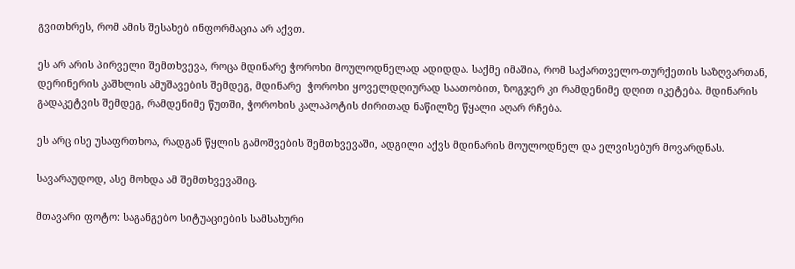გვითხრეს, რომ ამის შესახებ ინფორმაცია არ აქვთ.

ეს არ არის პირველი შემთხვევა, როცა მდინარე ჭოროხი მოულოდნელად ადიდდა. საქმე იმაშია, რომ საქართველო-თურქეთის საზღვართან, დერინერის კაშხლის ამუშავების შემდეგ, მდინარე  ჭოროხი ყოველდღიურად საათობით, ზოგჯერ კი რამდენიმე დღით იკეტება. მდინარის გადაკეტვის შემდეგ, რამდენიმე წუთში, ჭოროხის კალაპოტის ძირითად ნაწილზე წყალი აღარ რჩება.

ეს არც ისე უსაფრთხოა, რადგან წყლის გამოშვების შემთხვევაში, ადგილი აქვს მდინარის მოულოდნელ და ელვისებურ მოვარდნას.

სავარაუდოდ, ასე მოხდა ამ შემთხვევაშიც.

მთავარი ფოტო: საგანგებო სიტუაციების სამსახური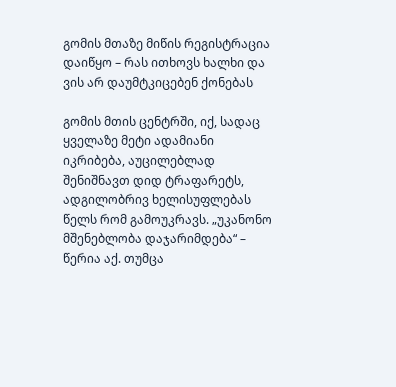გომის მთაზე მიწის რეგისტრაცია დაიწყო – რას ითხოვს ხალხი და ვის არ დაუმტკიცებენ ქონებას

გომის მთის ცენტრში, იქ, სადაც ყველაზე მეტი ადამიანი იკრიბება, აუცილებლად შენიშნავთ დიდ ტრაფარეტს, ადგილობრივ ხელისუფლებას წელს რომ გამოუკრავს. „უკანონო მშენებლობა დაჯარიმდება“ – წერია აქ. თუმცა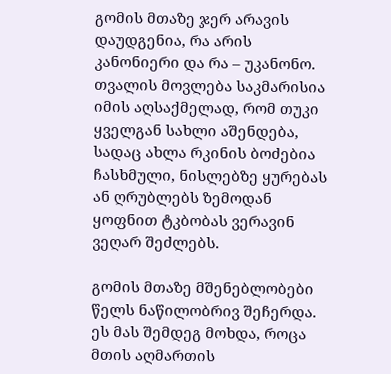გომის მთაზე ჯერ არავის დაუდგენია, რა არის კანონიერი და რა – უკანონო. თვალის მოვლება საკმარისია იმის აღსაქმელად, რომ თუკი ყველგან სახლი აშენდება, სადაც ახლა რკინის ბოძებია ჩასხმული, ნისლებზე ყურებას ან ღრუბლებს ზემოდან ყოფნით ტკბობას ვერავინ ვეღარ შეძლებს.

გომის მთაზე მშენებლობები წელს ნაწილობრივ შეჩერდა. ეს მას შემდეგ მოხდა, როცა მთის აღმართის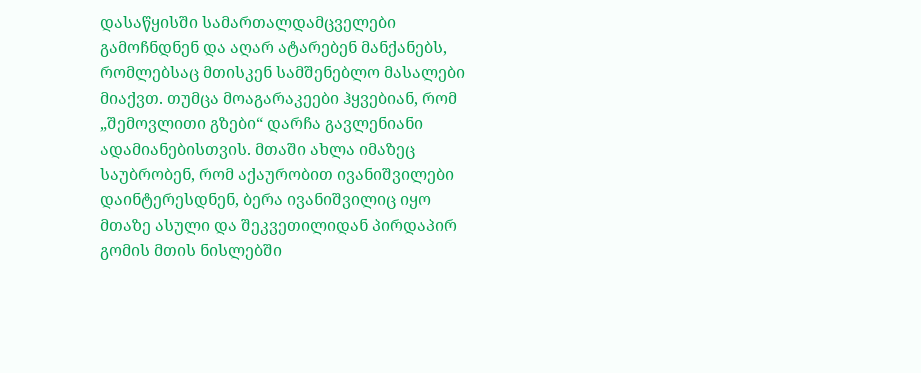დასაწყისში სამართალდამცველები გამოჩნდნენ და აღარ ატარებენ მანქანებს, რომლებსაც მთისკენ სამშენებლო მასალები მიაქვთ. თუმცა მოაგარაკეები ჰყვებიან, რომ „შემოვლითი გზები“ დარჩა გავლენიანი ადამიანებისთვის. მთაში ახლა იმაზეც საუბრობენ, რომ აქაურობით ივანიშვილები დაინტერესდნენ, ბერა ივანიშვილიც იყო მთაზე ასული და შეკვეთილიდან პირდაპირ გომის მთის ნისლებში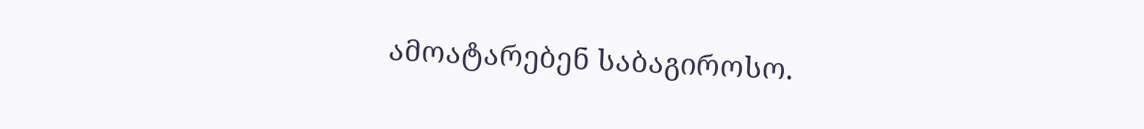ამოატარებენ საბაგიროსო.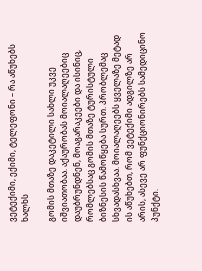ვეტექიმი, ექიმი, ტელეფონი – რა აწუხებს ხალხს

გომის მთაზე დაკეტილი სახლი უკვე იშვიათობაა. აქაურობას მოიალაღეებიც დაუბრუნდნენ, მოაგარაკეები და ისინიც, რომლებსაც გომის მთაზე ტურისტული ბიზნესის წამოწყება სურთ. პრობლემაც სხვადასხვაა. მოიალაღეებს ყველაზე მეტად ის აწუხებთ, რომ ვეტექიმი ადგილზე არ არის, ასევე არ ფუნქციონირებს სამედიცინო პუნქტი.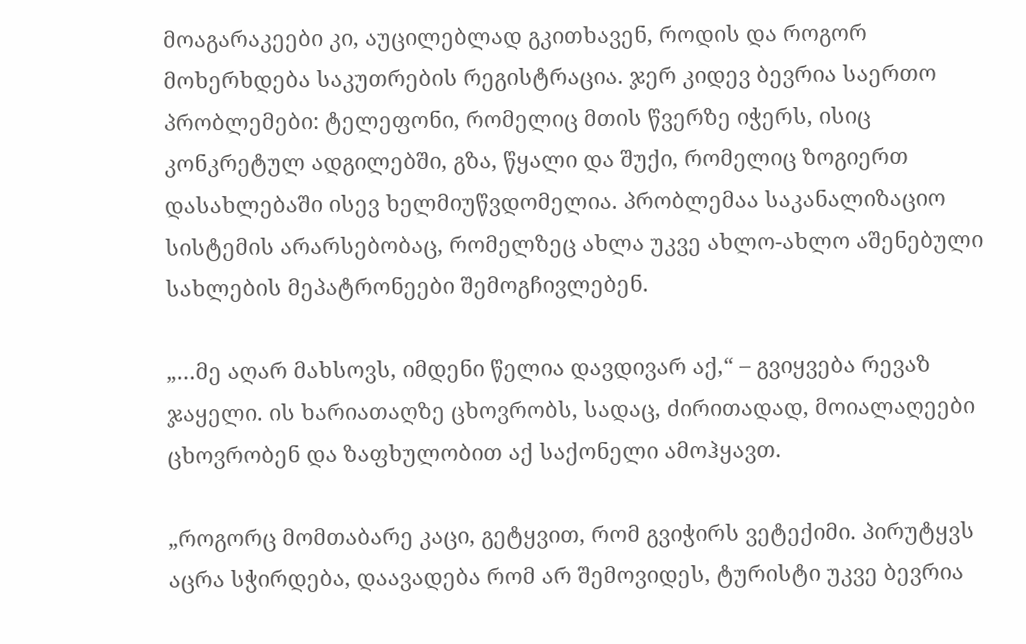მოაგარაკეები კი, აუცილებლად გკითხავენ, როდის და როგორ მოხერხდება საკუთრების რეგისტრაცია. ჯერ კიდევ ბევრია საერთო პრობლემები: ტელეფონი, რომელიც მთის წვერზე იჭერს, ისიც კონკრეტულ ადგილებში, გზა, წყალი და შუქი, რომელიც ზოგიერთ დასახლებაში ისევ ხელმიუწვდომელია. პრობლემაა საკანალიზაციო სისტემის არარსებობაც, რომელზეც ახლა უკვე ახლო-ახლო აშენებული სახლების მეპატრონეები შემოგჩივლებენ.

„…მე აღარ მახსოვს, იმდენი წელია დავდივარ აქ,“ – გვიყვება რევაზ ჯაყელი. ის ხარიათაღზე ცხოვრობს, სადაც, ძირითადად, მოიალაღეები ცხოვრობენ და ზაფხულობით აქ საქონელი ამოჰყავთ.

„როგორც მომთაბარე კაცი, გეტყვით, რომ გვიჭირს ვეტექიმი. პირუტყვს აცრა სჭირდება, დაავადება რომ არ შემოვიდეს, ტურისტი უკვე ბევრია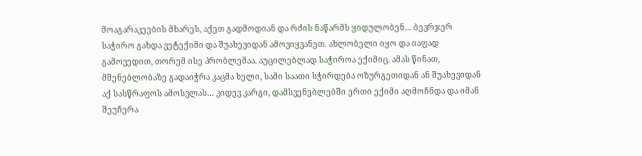მოაგარაკეების მხარეს, აქეთ გადმოდიან და რძის ნაწარმს ყიდულობენ… ბევრჯერ საჭირო გახდა ვეტექიმი და შუახევიდან ამოვიყვანეთ. ახლობელი იყო და იაფად გამოვედით, თორემ ისე პრობლემაა. აუცილებლად საჭიროა ექიმიც. ამას წინათ, მშენებლობაზე გადაიჭრა კაცმა ხელი, სამი საათი სჭირდება ოზურგეთიდან ან შუახევიდან აქ სასწრაფოს ამოსვლას… კიდევ კარგი, დამსვენებლებში ერთი ექიმი აღმოჩნდა და იმან შეუჩერა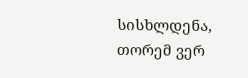სისხლდენა, თორემ ვერ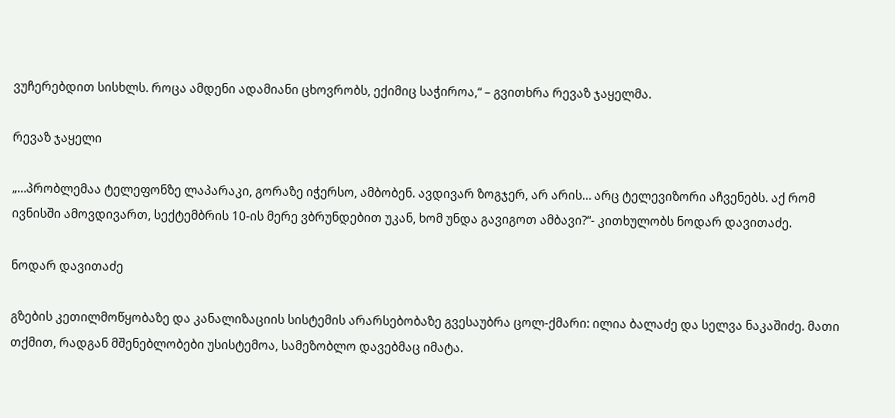ვუჩერებდით სისხლს. როცა ამდენი ადამიანი ცხოვრობს, ექიმიც საჭიროა,“ – გვითხრა რევაზ ჯაყელმა.

რევაზ ჯაყელი

„…პრობლემაა ტელეფონზე ლაპარაკი, გორაზე იჭერსო, ამბობენ. ავდივარ ზოგჯერ, არ არის… არც ტელევიზორი აჩვენებს. აქ რომ ივნისში ამოვდივართ, სექტემბრის 10-ის მერე ვბრუნდებით უკან, ხომ უნდა გავიგოთ ამბავი?“- კითხულობს ნოდარ დავითაძე.

ნოდარ დავითაძე

გზების კეთილმოწყობაზე და კანალიზაციის სისტემის არარსებობაზე გვესაუბრა ცოლ-ქმარი: ილია ბალაძე და სელვა ნაკაშიძე. მათი თქმით, რადგან მშენებლობები უსისტემოა, სამეზობლო დავებმაც იმატა.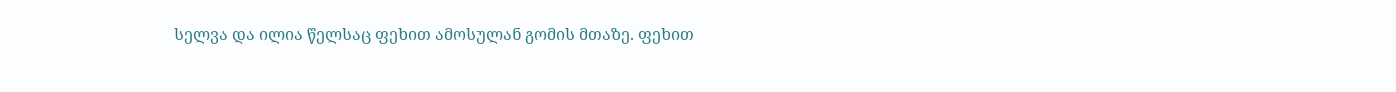სელვა და ილია წელსაც ფეხით ამოსულან გომის მთაზე. ფეხით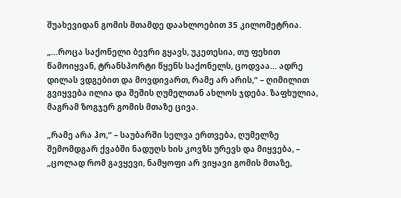შუახევიდან გომის მთამდე დაახლოებით 35 კილომეტრია.

„…როცა საქონელი ბევრი გყავს, უკეთესია, თუ ფეხით წამოიყვან, ტრანსპორტი წყენს საქონელს, ცოდვაა… ადრე დილას ვდგებით და მოვდივართ, რამე არ არის,“ – ღიმილით გვიყვება ილია და შეშის ღუმელთან ახლოს ჯდება. ზაფხულია, მაგრამ ზოგჯერ გომის მთაზე ცივა.

„რამე არა ჰო,“ – საუბარში სელვა ერთვება, ღუმელზე შემომდგარ ქვაბში ნადუღს ხის კოვზს ურევს და მიყვება, – „ცოლად რომ გავყევი, ნამყოფი არ ვიყავი გომის მთაზე,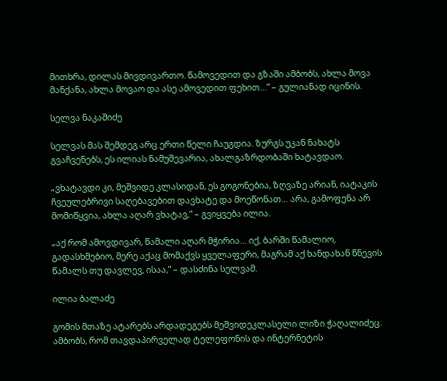მითხრა, დილას მივდივართო. წამოვედით და გზაში ამბობს, ახლა მოვა მანქანა, ახლა მოვაო და ასე ამოვედით ფეხით…“ – გულიანად იცინის.

სელვა ნაკაშიძე

სელვას მას შემდეგ არც ერთი წელი ჩაუგდია. ზურგს უკან ნახატს გვაჩვენებს, ეს ილიას ნამუშევარია, ახალგაზრდობაში ხატავდაო.

„ვხატავდი კი, მეშვიდე კლასიდან, ეს გოგონებია, ზღვაზე არიან, იატაკის ჩვეულებრივი საღებავებით დავხატე და მოეწონათ… არა, გამოფენა არ მომიწყვია, ახლა აღარ ვხატავ,“ – გვიყვება ილია.

„აქ რომ ამოვდივარ, წამალი აღარ მჭირია… იქ, ბარში წამალიო, გადასხმებიო, მერე აქაც მომაქვს ყველაფერი, მაგრამ აქ ხანდახან წნევის წამალს თუ დავლევ, ისაა,“ – დასძინა სელვამ.

ილია ბალაძე

გომის მთაზე ატარებს არდადეგებს მეშვიდეკლასელი ლიზი ჭაღალიძეც. ამბობს, რომ თავდაპირველად ტელეფონის და ინტერნეტის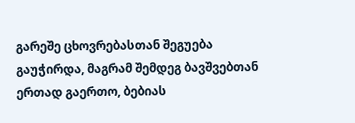გარეშე ცხოვრებასთან შეგუება გაუჭირდა, მაგრამ შემდეგ ბავშვებთან ერთად გაერთო, ბებიას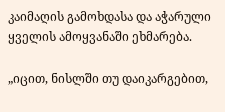კაიმაღის გამოხდასა და აჭარული ყველის ამოყვანაში ეხმარება.

„იცით, ნისლში თუ დაიკარგებით,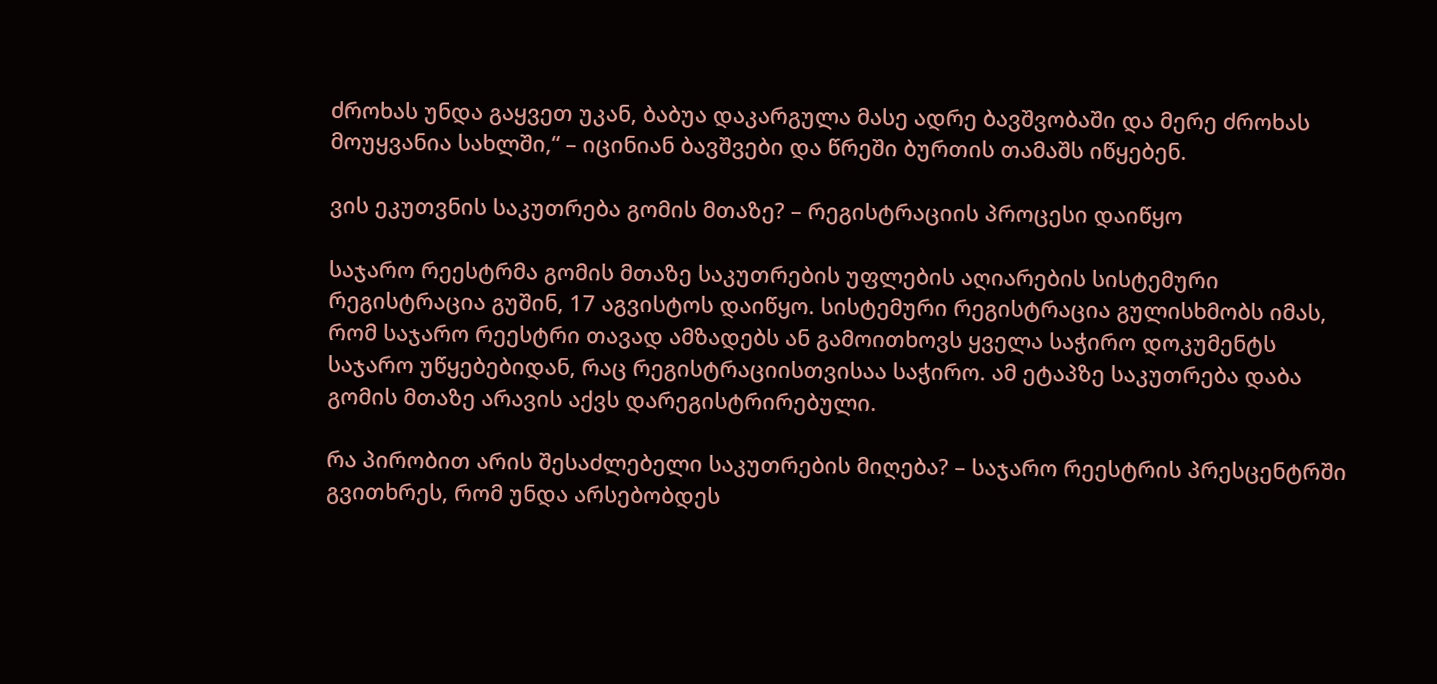ძროხას უნდა გაყვეთ უკან, ბაბუა დაკარგულა მასე ადრე ბავშვობაში და მერე ძროხას მოუყვანია სახლში,“ – იცინიან ბავშვები და წრეში ბურთის თამაშს იწყებენ.

ვის ეკუთვნის საკუთრება გომის მთაზე? – რეგისტრაციის პროცესი დაიწყო

საჯარო რეესტრმა გომის მთაზე საკუთრების უფლების აღიარების სისტემური რეგისტრაცია გუშინ, 17 აგვისტოს დაიწყო. სისტემური რეგისტრაცია გულისხმობს იმას, რომ საჯარო რეესტრი თავად ამზადებს ან გამოითხოვს ყველა საჭირო დოკუმენტს საჯარო უწყებებიდან, რაც რეგისტრაციისთვისაა საჭირო. ამ ეტაპზე საკუთრება დაბა გომის მთაზე არავის აქვს დარეგისტრირებული.

რა პირობით არის შესაძლებელი საკუთრების მიღება? – საჯარო რეესტრის პრესცენტრში გვითხრეს, რომ უნდა არსებობდეს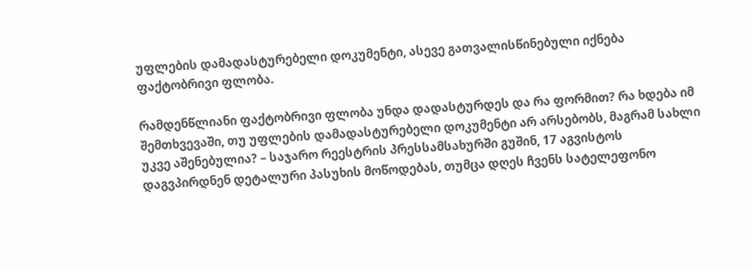უფლების დამადასტურებელი დოკუმენტი, ასევე გათვალისწინებული იქნება ფაქტობრივი ფლობა.

რამდენწლიანი ფაქტობრივი ფლობა უნდა დადასტურდეს და რა ფორმით? რა ხდება იმ შემთხვევაში, თუ უფლების დამადასტურებელი დოკუმენტი არ არსებობს, მაგრამ სახლი უკვე აშენებულია? – საჯარო რეესტრის პრესსამსახურში გუშინ, 17 აგვისტოს დაგვპირდნენ დეტალური პასუხის მოწოდებას, თუმცა დღეს ჩვენს სატელეფონო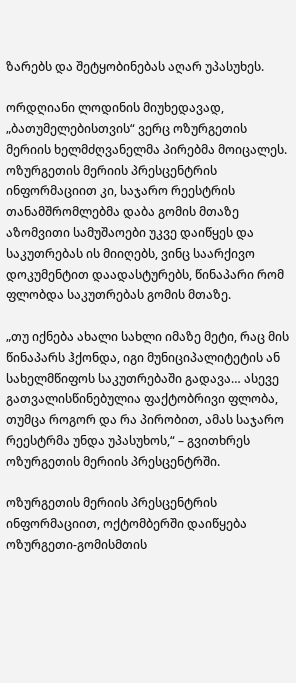ზარებს და შეტყობინებას აღარ უპასუხეს.

ორდღიანი ლოდინის მიუხედავად, „ბათუმელებისთვის“ ვერც ოზურგეთის მერიის ხელმძღვანელმა პირებმა მოიცალეს. ოზურგეთის მერიის პრესცენტრის ინფორმაციით კი, საჯარო რეესტრის თანამშრომლებმა დაბა გომის მთაზე აზომვითი სამუშაოები უკვე დაიწყეს და საკუთრებას ის მიიღებს, ვინც საარქივო დოკუმენტით დაადასტურებს, წინაპარი რომ ფლობდა საკუთრებას გომის მთაზე.

„თუ იქნება ახალი სახლი იმაზე მეტი, რაც მის წინაპარს ჰქონდა, იგი მუნიციპალიტეტის ან სახელმწიფოს საკუთრებაში გადავა… ასევე გათვალისწინებულია ფაქტობრივი ფლობა, თუმცა როგორ და რა პირობით, ამას საჯარო რეესტრმა უნდა უპასუხოს,“ – გვითხრეს ოზურგეთის მერიის პრესცენტრში.

ოზურგეთის მერიის პრესცენტრის ინფორმაციით, ოქტომბერში დაიწყება ოზურგეთი-გომისმთის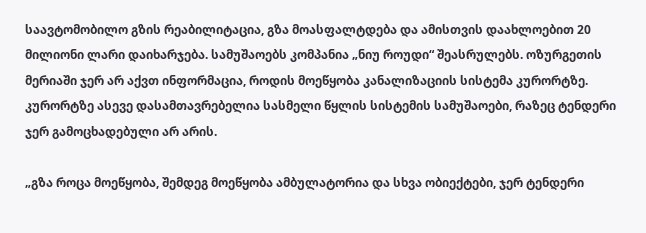საავტომობილო გზის რეაბილიტაცია, გზა მოასფალტდება და ამისთვის დაახლოებით 20 მილიონი ლარი დაიხარჯება. სამუშაოებს კომპანია „ნიუ როუდი“ შეასრულებს. ოზურგეთის მერიაში ჯერ არ აქვთ ინფორმაცია, როდის მოეწყობა კანალიზაციის სისტემა კურორტზე. კურორტზე ასევე დასამთავრებელია სასმელი წყლის სისტემის სამუშაოები, რაზეც ტენდერი ჯერ გამოცხადებული არ არის.

„გზა როცა მოეწყობა, შემდეგ მოეწყობა ამბულატორია და სხვა ობიექტები, ჯერ ტენდერი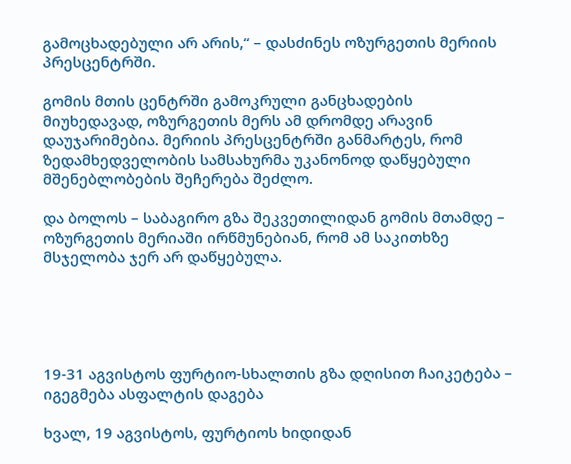გამოცხადებული არ არის,“ – დასძინეს ოზურგეთის მერიის პრესცენტრში.

გომის მთის ცენტრში გამოკრული განცხადების მიუხედავად, ოზურგეთის მერს ამ დრომდე არავინ დაუჯარიმებია. მერიის პრესცენტრში განმარტეს, რომ ზედამხედველობის სამსახურმა უკანონოდ დაწყებული მშენებლობების შეჩერება შეძლო.

და ბოლოს – საბაგირო გზა შეკვეთილიდან გომის მთამდე – ოზურგეთის მერიაში ირწმუნებიან, რომ ამ საკითხზე მსჯელობა ჯერ არ დაწყებულა.





19-31 აგვისტოს ფურტიო-სხალთის გზა დღისით ჩაიკეტება – იგეგმება ასფალტის დაგება

ხვალ, 19 აგვისტოს, ფურტიოს ხიდიდან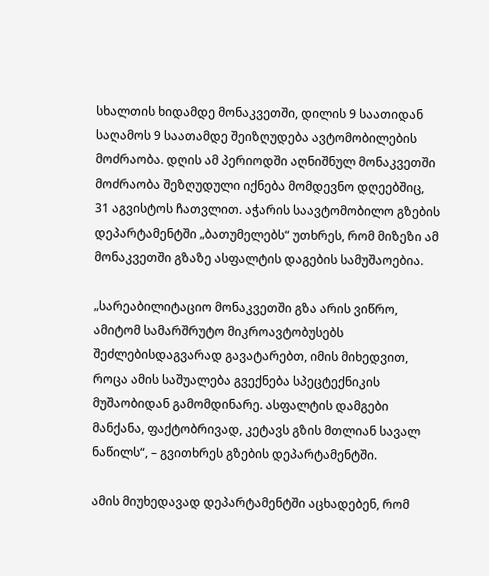სხალთის ხიდამდე მონაკვეთში, დილის 9 საათიდან საღამოს 9 საათამდე შეიზღუდება ავტომობილების მოძრაობა. დღის ამ პერიოდში აღნიშნულ მონაკვეთში მოძრაობა შეზღუდული იქნება მომდევნო დღეებშიც, 31 აგვისტოს ჩათვლით. აჭარის საავტომობილო გზების დეპარტამენტში „ბათუმელებს“ უთხრეს, რომ მიზეზი ამ მონაკვეთში გზაზე ასფალტის დაგების სამუშაოებია.

„სარეაბილიტაციო მონაკვეთში გზა არის ვიწრო, ამიტომ სამარშრუტო მიკროავტობუსებს შეძლებისდაგვარად გავატარებთ, იმის მიხედვით, როცა ამის საშუალება გვექნება სპეცტექნიკის მუშაობიდან გამომდინარე. ასფალტის დამგები მანქანა, ფაქტობრივად, კეტავს გზის მთლიან სავალ ნაწილს“, – გვითხრეს გზების დეპარტამენტში.

ამის მიუხედავად დეპარტამენტში აცხადებენ, რომ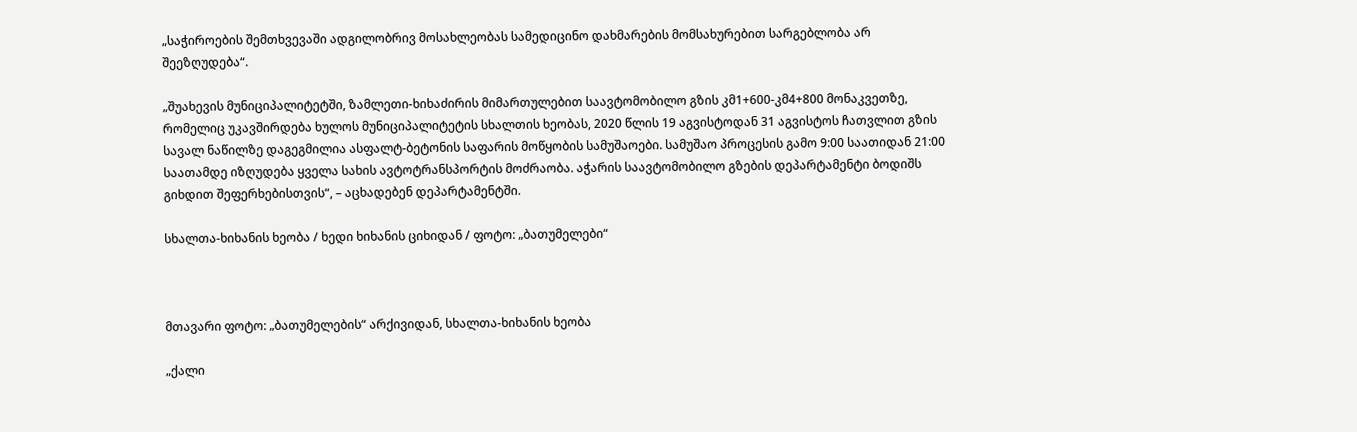„საჭიროების შემთხვევაში ადგილობრივ მოსახლეობას სამედიცინო დახმარების მომსახურებით სარგებლობა არ შეეზღუდება“.

„შუახევის მუნიციპალიტეტში, ზამლეთი-ხიხაძირის მიმართულებით საავტომობილო გზის კმ1+600-კმ4+800 მონაკვეთზე, რომელიც უკავშირდება ხულოს მუნიციპალიტეტის სხალთის ხეობას, 2020 წლის 19 აგვისტოდან 31 აგვისტოს ჩათვლით გზის სავალ ნაწილზე დაგეგმილია ასფალტ-ბეტონის საფარის მოწყობის სამუშაოები. სამუშაო პროცესის გამო 9:00 საათიდან 21:00 საათამდე იზღუდება ყველა სახის ავტოტრანსპორტის მოძრაობა. აჭარის საავტომობილო გზების დეპარტამენტი ბოდიშს გიხდით შეფერხებისთვის“, – აცხადებენ დეპარტამენტში.

სხალთა-ხიხანის ხეობა / ხედი ხიხანის ციხიდან / ფოტო: „ბათუმელები“



მთავარი ფოტო: „ბათუმელების“ არქივიდან, სხალთა-ხიხანის ხეობა

„ქალი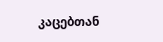კაცებთან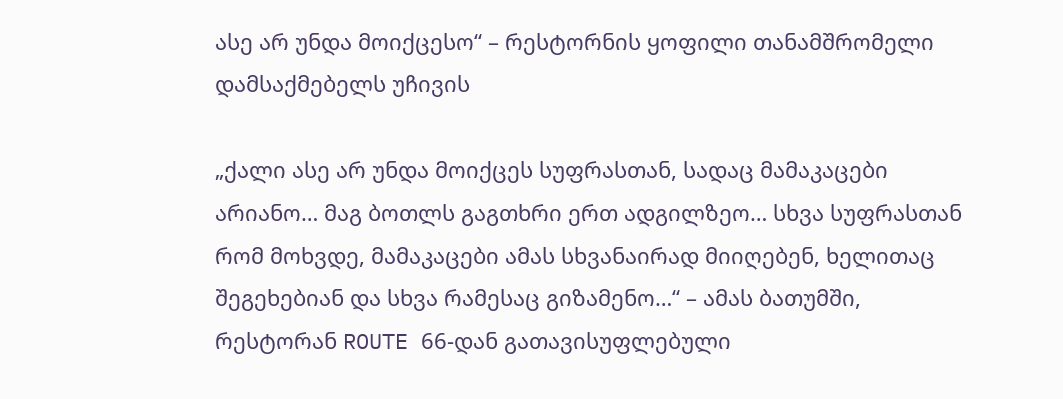ასე არ უნდა მოიქცესო“ – რესტორნის ყოფილი თანამშრომელი დამსაქმებელს უჩივის

„ქალი ასე არ უნდა მოიქცეს სუფრასთან, სადაც მამაკაცები არიანო… მაგ ბოთლს გაგთხრი ერთ ადგილზეო… სხვა სუფრასთან რომ მოხვდე, მამაკაცები ამას სხვანაირად მიიღებენ, ხელითაც შეგეხებიან და სხვა რამესაც გიზამენო…“ – ამას ბათუმში, რესტორან ROUTE 66-დან გათავისუფლებული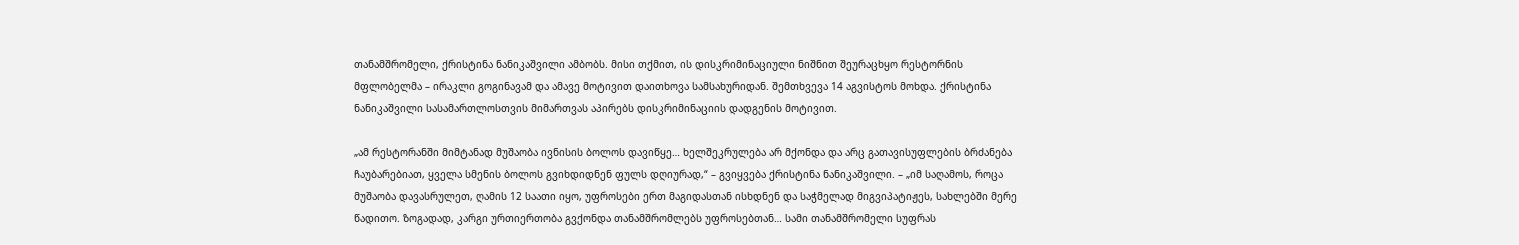თანამშრომელი, ქრისტინა ნანიკაშვილი ამბობს. მისი თქმით, ის დისკრიმინაციული ნიშნით შეურაცხყო რესტორნის მფლობელმა – ირაკლი გოგინავამ და ამავე მოტივით დაითხოვა სამსახურიდან. შემთხვევა 14 აგვისტოს მოხდა. ქრისტინა ნანიკაშვილი სასამართლოსთვის მიმართვას აპირებს დისკრიმინაციის დადგენის მოტივით.

„ამ რესტორანში მიმტანად მუშაობა ივნისის ბოლოს დავიწყე… ხელშეკრულება არ მქონდა და არც გათავისუფლების ბრძანება ჩაუბარებიათ, ყველა სმენის ბოლოს გვიხდიდნენ ფულს დღიურად,“ – გვიყვება ქრისტინა ნანიკაშვილი. – „იმ საღამოს, როცა მუშაობა დავასრულეთ, ღამის 12 საათი იყო, უფროსები ერთ მაგიდასთან ისხდნენ და საჭმელად მიგვიპატიჟეს, სახლებში მერე წადითო. ზოგადად, კარგი ურთიერთობა გვქონდა თანამშრომლებს უფროსებთან… სამი თანამშრომელი სუფრას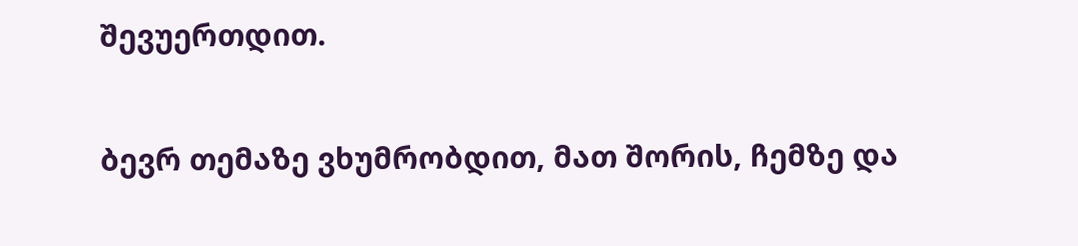შევუერთდით.

ბევრ თემაზე ვხუმრობდით, მათ შორის, ჩემზე და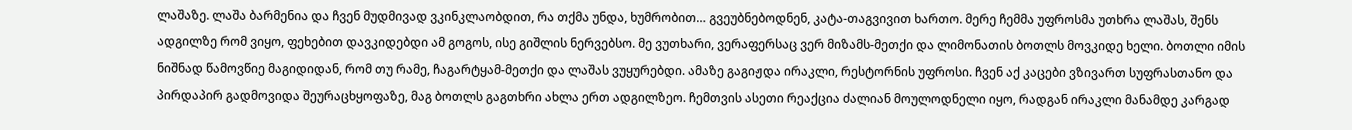ლაშაზე. ლაშა ბარმენია და ჩვენ მუდმივად ვკინკლაობდით, რა თქმა უნდა, ხუმრობით… გვეუბნებოდნენ, კატა-თაგვივით ხართო. მერე ჩემმა უფროსმა უთხრა ლაშას, შენს ადგილზე რომ ვიყო, ფეხებით დავკიდებდი ამ გოგოს, ისე გიშლის ნერვებსო. მე ვუთხარი, ვერაფერსაც ვერ მიზამს-მეთქი და ლიმონათის ბოთლს მოვკიდე ხელი. ბოთლი იმის ნიშნად წამოვწიე მაგიდიდან, რომ თუ რამე, ჩაგარტყამ-მეთქი და ლაშას ვუყურებდი. ამაზე გაგიჟდა ირაკლი, რესტორნის უფროსი. ჩვენ აქ კაცები ვზივართ სუფრასთანო და პირდაპირ გადმოვიდა შეურაცხყოფაზე, მაგ ბოთლს გაგთხრი ახლა ერთ ადგილზეო. ჩემთვის ასეთი რეაქცია ძალიან მოულოდნელი იყო, რადგან ირაკლი მანამდე კარგად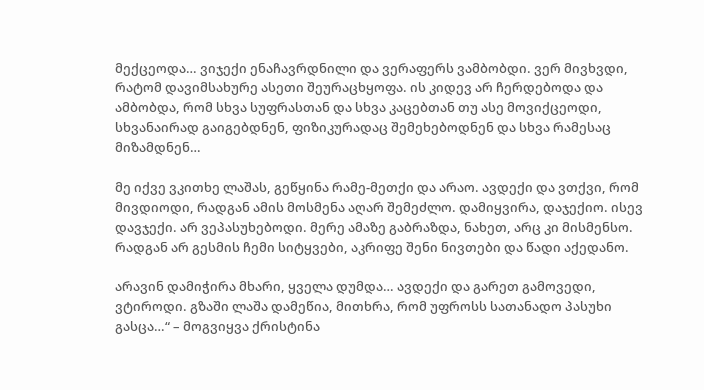მექცეოდა… ვიჯექი ენაჩავრდნილი და ვერაფერს ვამბობდი. ვერ მივხვდი, რატომ დავიმსახურე ასეთი შეურაცხყოფა. ის კიდევ არ ჩერდებოდა და ამბობდა, რომ სხვა სუფრასთან და სხვა კაცებთან თუ ასე მოვიქცეოდი, სხვანაირად გაიგებდნენ, ფიზიკურადაც შემეხებოდნენ და სხვა რამესაც მიზამდნენ…

მე იქვე ვკითხე ლაშას, გეწყინა რამე-მეთქი და არაო. ავდექი და ვთქვი, რომ მივდიოდი, რადგან ამის მოსმენა აღარ შემეძლო. დამიყვირა, დაჯექიო. ისევ დავჯექი. არ ვეპასუხებოდი. მერე ამაზე გაბრაზდა, ნახეთ, არც კი მისმენსო. რადგან არ გესმის ჩემი სიტყვები, აკრიფე შენი ნივთები და წადი აქედანო.

არავინ დამიჭირა მხარი, ყველა დუმდა… ავდექი და გარეთ გამოვედი, ვტიროდი. გზაში ლაშა დამეწია, მითხრა, რომ უფროსს სათანადო პასუხი გასცა…“ – მოგვიყვა ქრისტინა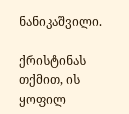ნანიკაშვილი.

ქრისტინას თქმით, ის ყოფილ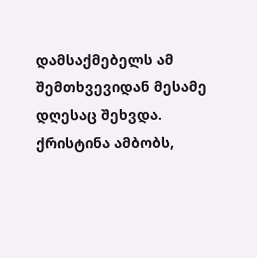დამსაქმებელს ამ შემთხვევიდან მესამე დღესაც შეხვდა. ქრისტინა ამბობს,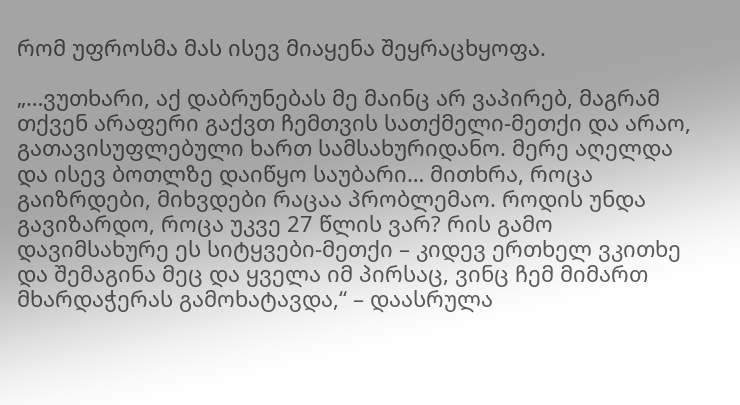რომ უფროსმა მას ისევ მიაყენა შეყრაცხყოფა.

„…ვუთხარი, აქ დაბრუნებას მე მაინც არ ვაპირებ, მაგრამ თქვენ არაფერი გაქვთ ჩემთვის სათქმელი-მეთქი და არაო, გათავისუფლებული ხართ სამსახურიდანო. მერე აღელდა და ისევ ბოთლზე დაიწყო საუბარი… მითხრა, როცა გაიზრდები, მიხვდები რაცაა პრობლემაო. როდის უნდა გავიზარდო, როცა უკვე 27 წლის ვარ? რის გამო დავიმსახურე ეს სიტყვები-მეთქი – კიდევ ერთხელ ვკითხე და შემაგინა მეც და ყველა იმ პირსაც, ვინც ჩემ მიმართ მხარდაჭერას გამოხატავდა,“ – დაასრულა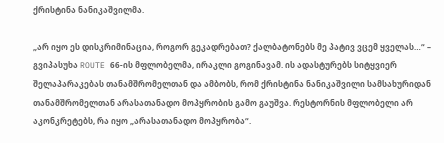ქრისტინა ნანიკაშვილმა.

„არ იყო ეს დისკრიმინაცია, როგორ გეკადრებათ? ქალბატონებს მე პატივ ვცემ ყველას…“ – გვიპასუხა ROUTE 66-ის მფლობელმა, ირაკლი გოგინავამ. ის ადასტურებს სიტყვიერ შელაპარაკებას თანამშრომელთან და ამბობს, რომ ქრისტინა ნანიკაშვილი სამსახურიდან თანამშრომელთან არასათანადო მოპყრობის გამო გაუშვა. რესტორნის მფლობელი არ აკონკრეტებს, რა იყო „არასათანადო მოპყრობა“.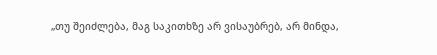„თუ შეიძლება, მაგ საკითხზე არ ვისაუბრებ, არ მინდა,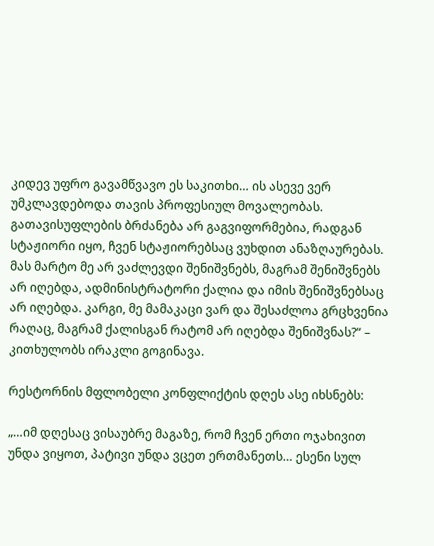კიდევ უფრო გავამწვავო ეს საკითხი… ის ასევე ვერ უმკლავდებოდა თავის პროფესიულ მოვალეობას. გათავისუფლების ბრძანება არ გაგვიფორმებია, რადგან სტაჟიორი იყო, ჩვენ სტაჟიორებსაც ვუხდით ანაზღაურებას. მას მარტო მე არ ვაძლევდი შენიშვნებს, მაგრამ შენიშვნებს არ იღებდა, ადმინისტრატორი ქალია და იმის შენიშვნებსაც არ იღებდა. კარგი, მე მამაკაცი ვარ და შესაძლოა გრცხვენია რაღაც, მაგრამ ქალისგან რატომ არ იღებდა შენიშვნას?“ – კითხულობს ირაკლი გოგინავა.

რესტორნის მფლობელი კონფლიქტის დღეს ასე იხსნებს:

„…იმ დღესაც ვისაუბრე მაგაზე, რომ ჩვენ ერთი ოჯახივით უნდა ვიყოთ, პატივი უნდა ვცეთ ერთმანეთს… ესენი სულ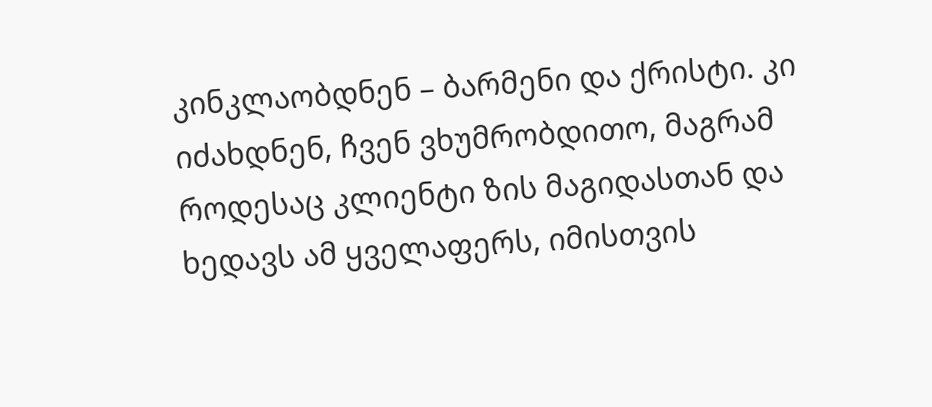კინკლაობდნენ – ბარმენი და ქრისტი. კი იძახდნენ, ჩვენ ვხუმრობდითო, მაგრამ როდესაც კლიენტი ზის მაგიდასთან და ხედავს ამ ყველაფერს, იმისთვის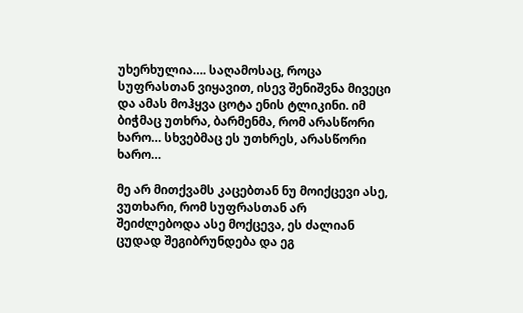უხერხულია…. საღამოსაც, როცა სუფრასთან ვიყავით, ისევ შენიშვნა მივეცი და ამას მოჰყვა ცოტა ენის ტლიკინი. იმ ბიჭმაც უთხრა, ბარმენმა, რომ არასწორი ხარო… სხვებმაც ეს უთხრეს, არასწორი ხარო…

მე არ მითქვამს კაცებთან ნუ მოიქცევი ასე, ვუთხარი, რომ სუფრასთან არ შეიძლებოდა ასე მოქცევა, ეს ძალიან ცუდად შეგიბრუნდება და ეგ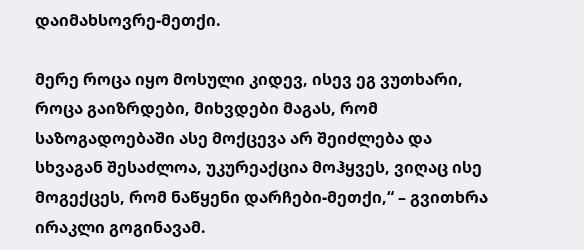დაიმახსოვრე-მეთქი.

მერე როცა იყო მოსული კიდევ, ისევ ეგ ვუთხარი, როცა გაიზრდები, მიხვდები მაგას, რომ საზოგადოებაში ასე მოქცევა არ შეიძლება და სხვაგან შესაძლოა, უკურეაქცია მოჰყვეს, ვიღაც ისე მოგექცეს, რომ ნაწყენი დარჩები-მეთქი,“ – გვითხრა ირაკლი გოგინავამ.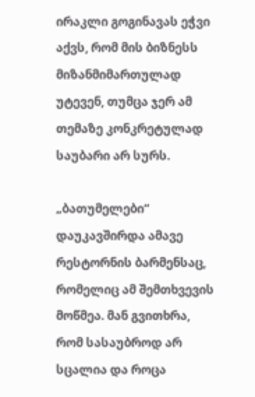ირაკლი გოგინავას ეჭვი აქვს, რომ მის ბიზნესს მიზანმიმართულად უტევენ, თუმცა ჯერ ამ თემაზე კონკრეტულად საუბარი არ სურს.

„ბათუმელები“ დაუკავშირდა ამავე რესტორნის ბარმენსაც, რომელიც ამ შემთხვევის მოწმეა. მან გვითხრა, რომ სასაუბროდ არ სცალია და როცა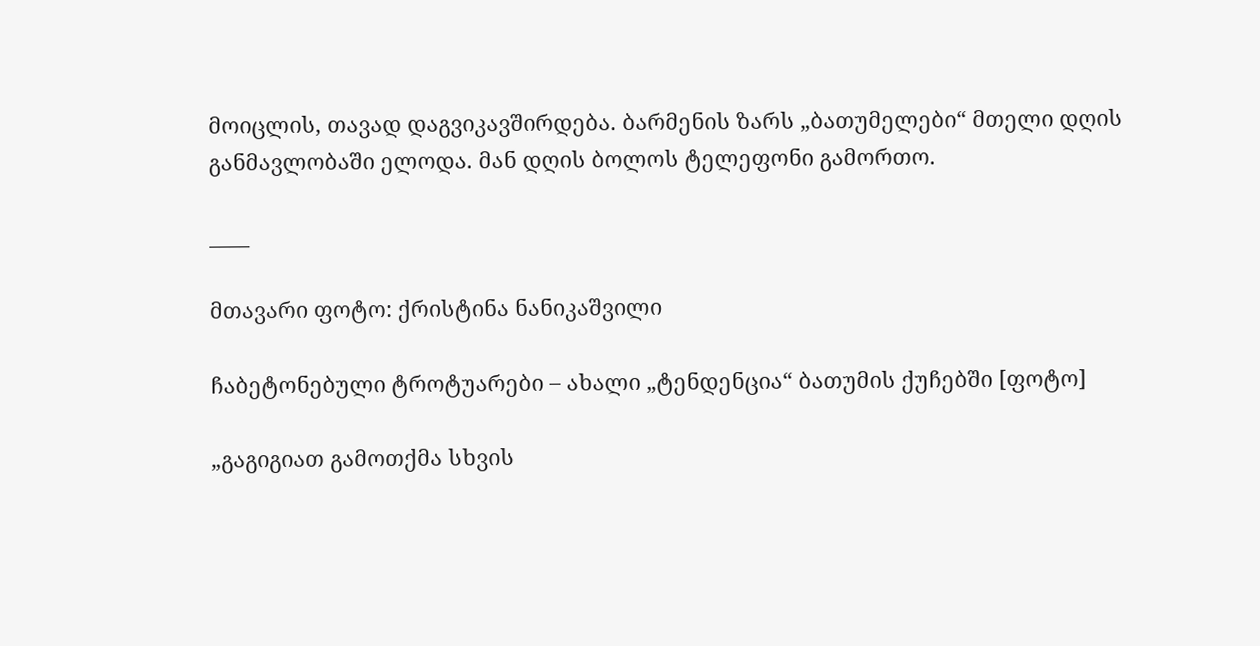მოიცლის, თავად დაგვიკავშირდება. ბარმენის ზარს „ბათუმელები“ მთელი დღის განმავლობაში ელოდა. მან დღის ბოლოს ტელეფონი გამორთო.

____

მთავარი ფოტო: ქრისტინა ნანიკაშვილი

ჩაბეტონებული ტროტუარები – ახალი „ტენდენცია“ ბათუმის ქუჩებში [ფოტო]

„გაგიგიათ გამოთქმა სხვის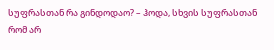სუფრასთან რა გინდოდაო? – ჰოდა, სხვის სუფრასთან რომ არ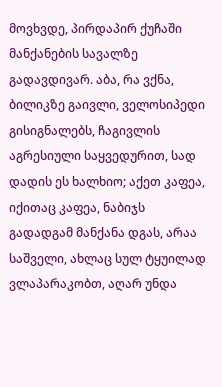მოვხვდე, პირდაპირ ქუჩაში მანქანების სავალზე გადავდივარ. აბა, რა ვქნა, ბილიკზე გაივლი, ველოსიპედი გისიგნალებს, ჩაგივლის აგრესიული საყვედურით, სად დადის ეს ხალხიო; აქეთ კაფეა, იქითაც კაფეა, ნაბიჯს გადადგამ მანქანა დგას, არაა საშველი, ახლაც სულ ტყუილად ვლაპარაკობთ, აღარ უნდა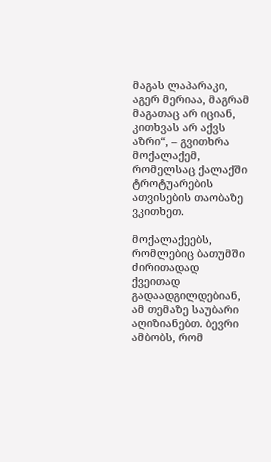მაგას ლაპარაკი, აგერ მერიაა, მაგრამ მაგათაც არ იციან, კითხვას არ აქვს აზრი“, – გვითხრა მოქალაქემ, რომელსაც ქალაქში ტროტუარების ათვისების თაობაზე ვკითხეთ.

მოქალაქეებს, რომლებიც ბათუმში ძირითადად ქვეითად გადაადგილდებიან, ამ თემაზე საუბარი აღიზიანებთ. ბევრი ამბობს, რომ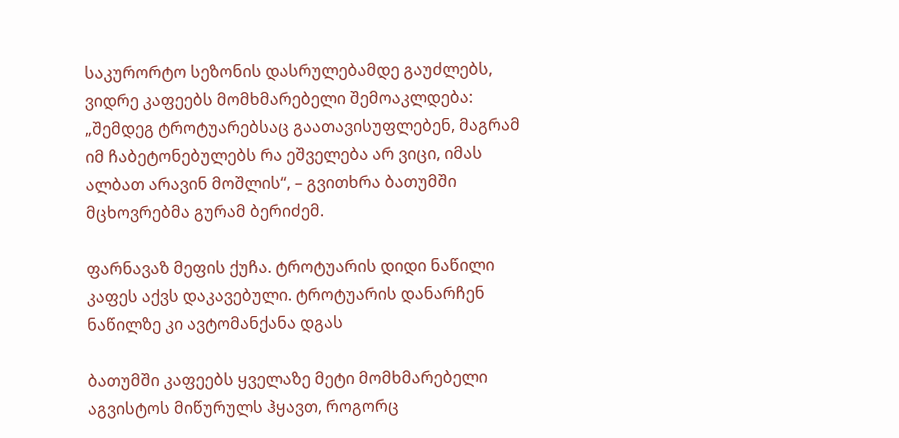საკურორტო სეზონის დასრულებამდე გაუძლებს, ვიდრე კაფეებს მომხმარებელი შემოაკლდება: „შემდეგ ტროტუარებსაც გაათავისუფლებენ, მაგრამ იმ ჩაბეტონებულებს რა ეშველება არ ვიცი, იმას ალბათ არავინ მოშლის“, – გვითხრა ბათუმში მცხოვრებმა გურამ ბერიძემ.

ფარნავაზ მეფის ქუჩა. ტროტუარის დიდი ნაწილი კაფეს აქვს დაკავებული. ტროტუარის დანარჩენ ნაწილზე კი ავტომანქანა დგას

ბათუმში კაფეებს ყველაზე მეტი მომხმარებელი აგვისტოს მიწურულს ჰყავთ, როგორც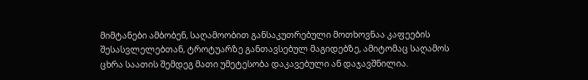მიმტანები ამბობენ, საღამოობით განსაკუთრებული მოთხოვნაა კაფეების შესასვლელებთან, ტროტუარზე განთავსებულ მაგიდებზე, ამიტომაც საღამოს ცხრა საათის შემდეგ მათი უმეტესობა დაკავებული ან დაჯავშნილია.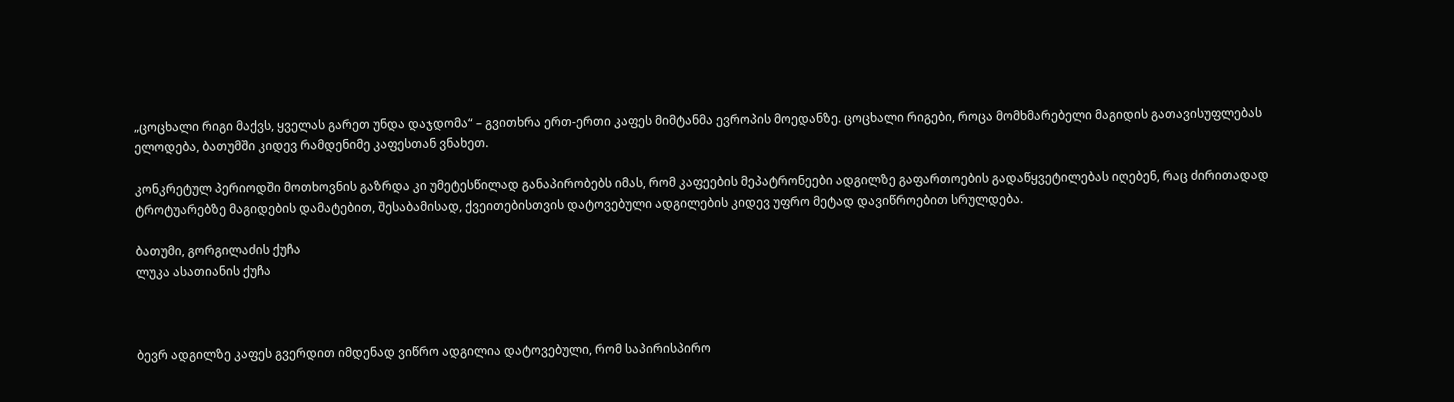„ცოცხალი რიგი მაქვს, ყველას გარეთ უნდა დაჯდომა“ – გვითხრა ერთ-ერთი კაფეს მიმტანმა ევროპის მოედანზე. ცოცხალი რიგები, როცა მომხმარებელი მაგიდის გათავისუფლებას ელოდება, ბათუმში კიდევ რამდენიმე კაფესთან ვნახეთ.

კონკრეტულ პერიოდში მოთხოვნის გაზრდა კი უმეტესწილად განაპირობებს იმას, რომ კაფეების მეპატრონეები ადგილზე გაფართოების გადაწყვეტილებას იღებენ, რაც ძირითადად ტროტუარებზე მაგიდების დამატებით, შესაბამისად, ქვეითებისთვის დატოვებული ადგილების კიდევ უფრო მეტად დავიწროებით სრულდება.

ბათუმი, გორგილაძის ქუჩა
ლუკა ასათიანის ქუჩა



ბევრ ადგილზე კაფეს გვერდით იმდენად ვიწრო ადგილია დატოვებული, რომ საპირისპირო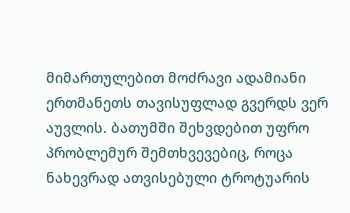მიმართულებით მოძრავი ადამიანი ერთმანეთს თავისუფლად გვერდს ვერ აუვლის. ბათუმში შეხვდებით უფრო პრობლემურ შემთხვევებიც, როცა ნახევრად ათვისებული ტროტუარის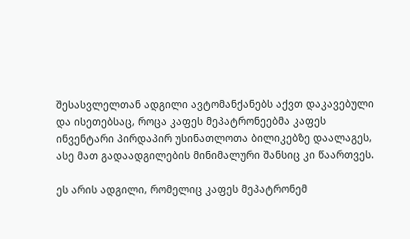შესასვლელთან ადგილი ავტომანქანებს აქვთ დაკავებული და ისეთებსაც, როცა კაფეს მეპატრონეებმა კაფეს ინვენტარი პირდაპირ უსინათლოთა ბილიკებზე დაალაგეს, ასე მათ გადაადგილების მინიმალური შანსიც კი წაართვეს.

ეს არის ადგილი, რომელიც კაფეს მეპატრონემ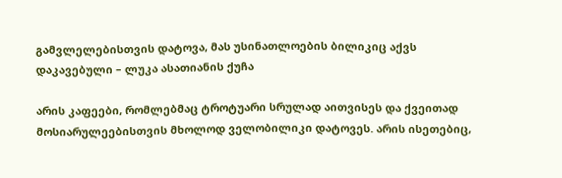გამვლელებისთვის დატოვა, მას უსინათლოების ბილიკიც აქვს დაკავებული – ლუკა ასათიანის ქუჩა

არის კაფეები, რომლებმაც ტროტუარი სრულად აითვისეს და ქვეითად მოსიარულეებისთვის მხოლოდ ველობილიკი დატოვეს. არის ისეთებიც,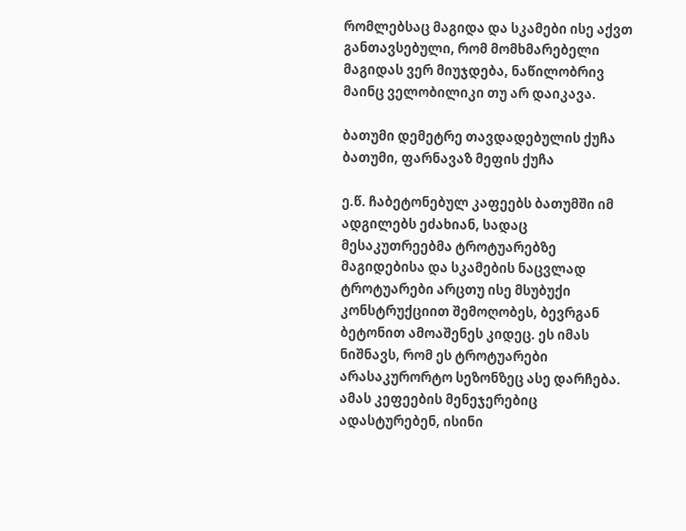რომლებსაც მაგიდა და სკამები ისე აქვთ განთავსებული, რომ მომხმარებელი მაგიდას ვერ მიუჯდება, ნაწილობრივ მაინც ველობილიკი თუ არ დაიკავა.

ბათუმი დემეტრე თავდადებულის ქუჩა
ბათუმი, ფარნავაზ მეფის ქუჩა

ე.წ. ჩაბეტონებულ კაფეებს ბათუმში იმ ადგილებს ეძახიან, სადაც მესაკუთრეებმა ტროტუარებზე მაგიდებისა და სკამების ნაცვლად ტროტუარები არცთუ ისე მსუბუქი კონსტრუქციით შემოღობეს, ბევრგან ბეტონით ამოაშენეს კიდეც. ეს იმას ნიშნავს, რომ ეს ტროტუარები არასაკურორტო სეზონზეც ასე დარჩება. ამას კეფეების მენეჯერებიც ადასტურებენ, ისინი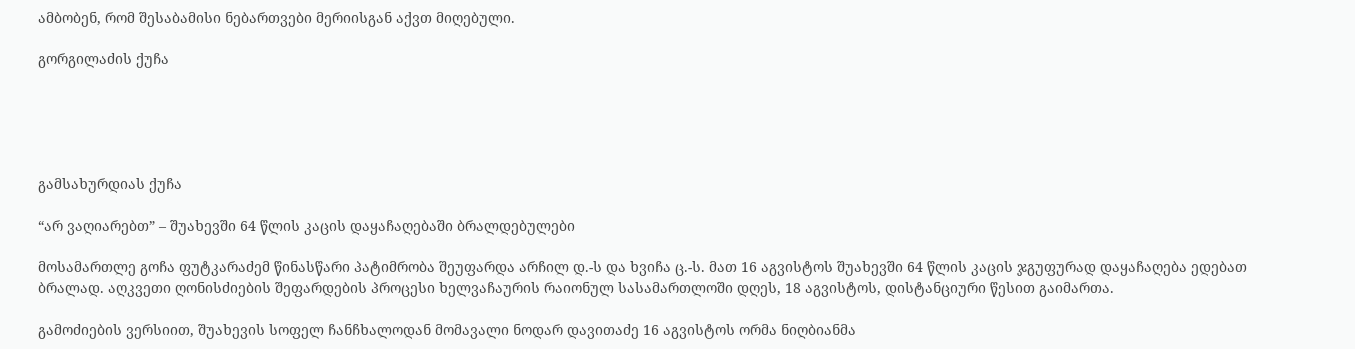ამბობენ, რომ შესაბამისი ნებართვები მერიისგან აქვთ მიღებული.

გორგილაძის ქუჩა





გამსახურდიას ქუჩა

“არ ვაღიარებთ” – შუახევში 64 წლის კაცის დაყაჩაღებაში ბრალდებულები

მოსამართლე გოჩა ფუტკარაძემ წინასწარი პატიმრობა შეუფარდა არჩილ დ.-ს და ხვიჩა ც.-ს. მათ 16 აგვისტოს შუახევში 64 წლის კაცის ჯგუფურად დაყაჩაღება ედებათ ბრალად. აღკვეთი ღონისძიების შეფარდების პროცესი ხელვაჩაურის რაიონულ სასამართლოში დღეს, 18 აგვისტოს, დისტანციური წესით გაიმართა.

გამოძიების ვერსიით, შუახევის სოფელ ჩანჩხალოდან მომავალი ნოდარ დავითაძე 16 აგვისტოს ორმა ნიღბიანმა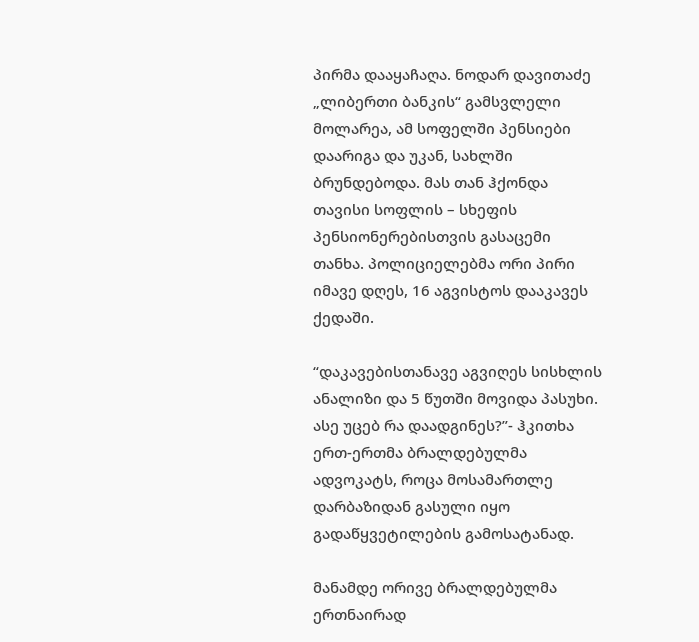პირმა დააყაჩაღა. ნოდარ დავითაძე „ლიბერთი ბანკის“ გამსვლელი მოლარეა, ამ სოფელში პენსიები დაარიგა და უკან, სახლში ბრუნდებოდა. მას თან ჰქონდა თავისი სოფლის – სხეფის პენსიონერებისთვის გასაცემი თანხა. პოლიციელებმა ორი პირი იმავე დღეს, 16 აგვისტოს დააკავეს ქედაში.

“დაკავებისთანავე აგვიღეს სისხლის ანალიზი და 5 წუთში მოვიდა პასუხი. ასე უცებ რა დაადგინეს?”- ჰკითხა ერთ-ერთმა ბრალდებულმა ადვოკატს, როცა მოსამართლე დარბაზიდან გასული იყო გადაწყვეტილების გამოსატანად.

მანამდე ორივე ბრალდებულმა ერთნაირად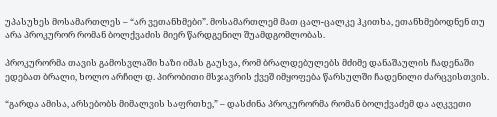უპასუხეს მოსამართლეს – “არ ვეთანხმები”. მოსამართლემ მათ ცალ-ცალკე ჰკითხა, ეთანხმებოდნენ თუ არა პროკურორ რომან ბოლქვაძის მიერ წარდგენილ შუამდგომლობას.

პროკურორმა თავის გამოსვლაში ხაზი იმას გაუსვა, რომ ბრალდებულებს მძიმე დანაშაულის ჩადენაში ედებათ ბრალი, ხოლო არჩილ დ. პირობითი მსჯავრის ქვეშ იმყოფება წარსულში ჩადენილი ძარცვისთვის.

“გარდა ამისა, არსებობს მიმალვის საფრთხე,” – დასძინა პროკურორმა რომან ბოლქვაძემ და აღკვეთი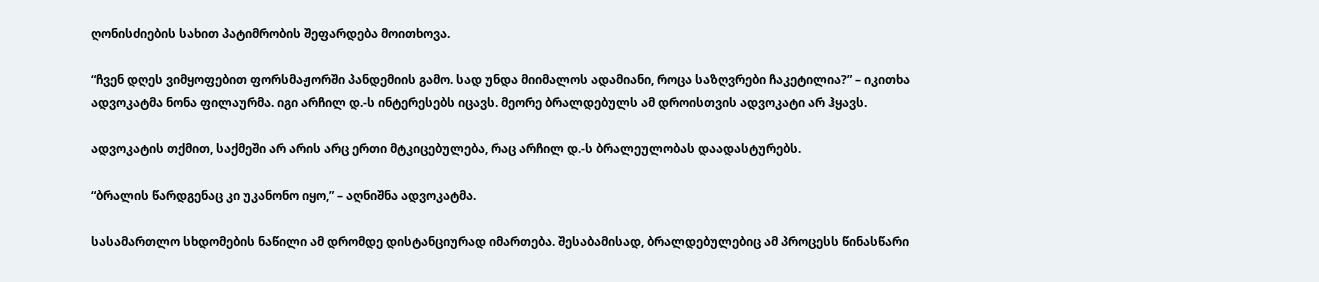ღონისძიების სახით პატიმრობის შეფარდება მოითხოვა.

“ჩვენ დღეს ვიმყოფებით ფორსმაჟორში პანდემიის გამო. სად უნდა მიიმალოს ადამიანი, როცა საზღვრები ჩაკეტილია?” – იკითხა ადვოკატმა ნონა ფილაურმა. იგი არჩილ დ.-ს ინტერესებს იცავს. მეორე ბრალდებულს ამ დროისთვის ადვოკატი არ ჰყავს.

ადვოკატის თქმით, საქმეში არ არის არც ერთი მტკიცებულება, რაც არჩილ დ.-ს ბრალეულობას დაადასტურებს.

“ბრალის წარდგენაც კი უკანონო იყო,” – აღნიშნა ადვოკატმა.

სასამართლო სხდომების ნაწილი ამ დრომდე დისტანციურად იმართება. შესაბამისად, ბრალდებულებიც ამ პროცესს წინასწარი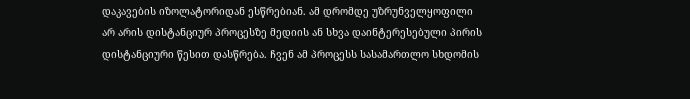დაკავების იზოლატორიდან ესწრებიან. ამ დრომდე უზრუნველყოფილი არ არის დისტანციურ პროცესზე მედიის ან სხვა დაინტერესებული პირის დისტანციური წესით დასწრება. ჩვენ ამ პროცესს სასამართლო სხდომის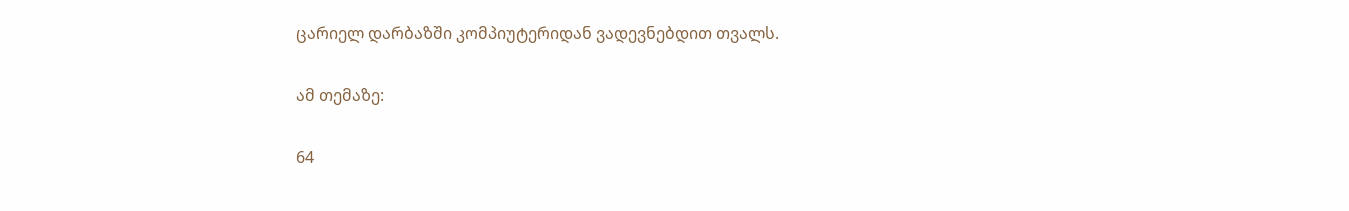ცარიელ დარბაზში კომპიუტერიდან ვადევნებდით თვალს.

ამ თემაზე:

64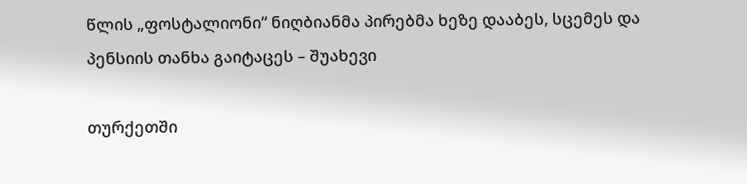წლის „ფოსტალიონი“ ნიღბიანმა პირებმა ხეზე დააბეს, სცემეს და პენსიის თანხა გაიტაცეს – შუახევი

თურქეთში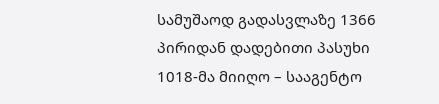სამუშაოდ გადასვლაზე 1366 პირიდან დადებითი პასუხი 1018-მა მიიღო – სააგენტო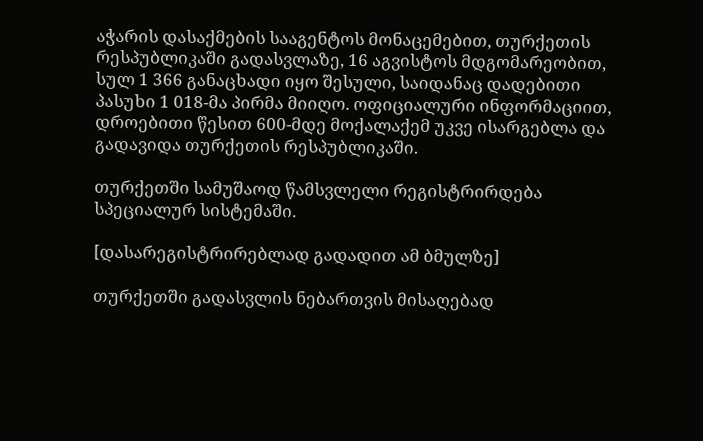აჭარის დასაქმების სააგენტოს მონაცემებით, თურქეთის რესპუბლიკაში გადასვლაზე, 16 აგვისტოს მდგომარეობით, სულ 1 366 განაცხადი იყო შესული, საიდანაც დადებითი პასუხი 1 018-მა პირმა მიიღო. ოფიციალური ინფორმაციით, დროებითი წესით 600-მდე მოქალაქემ უკვე ისარგებლა და გადავიდა თურქეთის რესპუბლიკაში.

თურქეთში სამუშაოდ წამსვლელი რეგისტრირდება სპეციალურ სისტემაში.

[დასარეგისტრირებლად გადადით ამ ბმულზე]

თურქეთში გადასვლის ნებართვის მისაღებად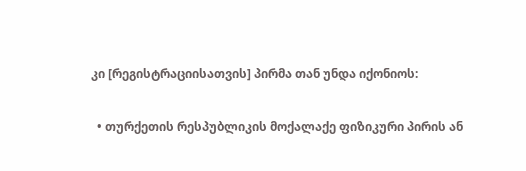კი [რეგისტრაციისათვის] პირმა თან უნდა იქონიოს:

  • თურქეთის რესპუბლიკის მოქალაქე ფიზიკური პირის ან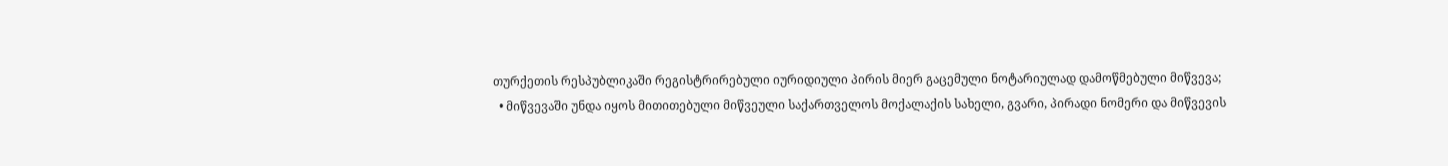თურქეთის რესპუბლიკაში რეგისტრირებული იურიდიული პირის მიერ გაცემული ნოტარიულად დამოწმებული მიწვევა;
  • მიწვევაში უნდა იყოს მითითებული მიწვეული საქართველოს მოქალაქის სახელი, გვარი, პირადი ნომერი და მიწვევის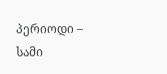პერიოდი – სამი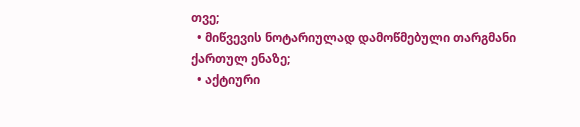თვე;
  • მიწვევის ნოტარიულად დამოწმებული თარგმანი ქართულ ენაზე;
  • აქტიური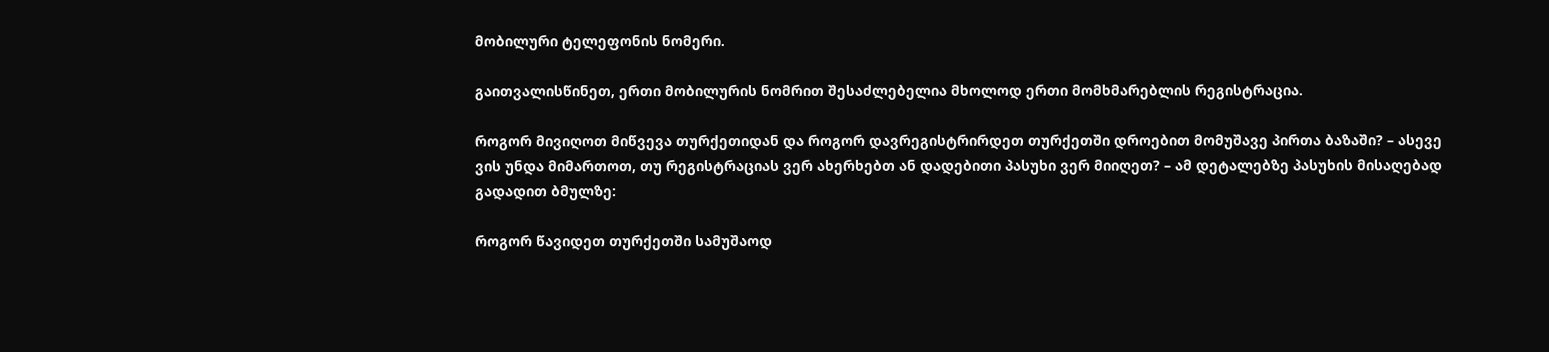მობილური ტელეფონის ნომერი.

გაითვალისწინეთ, ერთი მობილურის ნომრით შესაძლებელია მხოლოდ ერთი მომხმარებლის რეგისტრაცია.

როგორ მივიღოთ მიწვევა თურქეთიდან და როგორ დავრეგისტრირდეთ თურქეთში დროებით მომუშავე პირთა ბაზაში? – ასევე ვის უნდა მიმართოთ, თუ რეგისტრაციას ვერ ახერხებთ ან დადებითი პასუხი ვერ მიიღეთ? – ამ დეტალებზე პასუხის მისაღებად გადადით ბმულზე:

როგორ წავიდეთ თურქეთში სამუშაოდ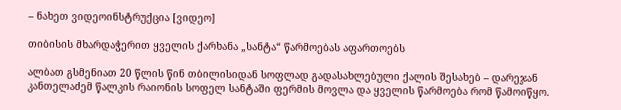– ნახეთ ვიდეოინსტრუქცია [ვიდეო]

თიბისის მხარდაჭერით ყველის ქარხანა „სანტა“ წარმოებას აფართოებს

ალბათ გსმენიათ 20 წლის წინ თბილისიდან სოფლად გადასახლებული ქალის შესახებ – დარეჯან კანთელაძემ წალკის რაიონის სოფელ სანტაში ფერმის მოვლა და ყველის წარმოება რომ წამოიწყო.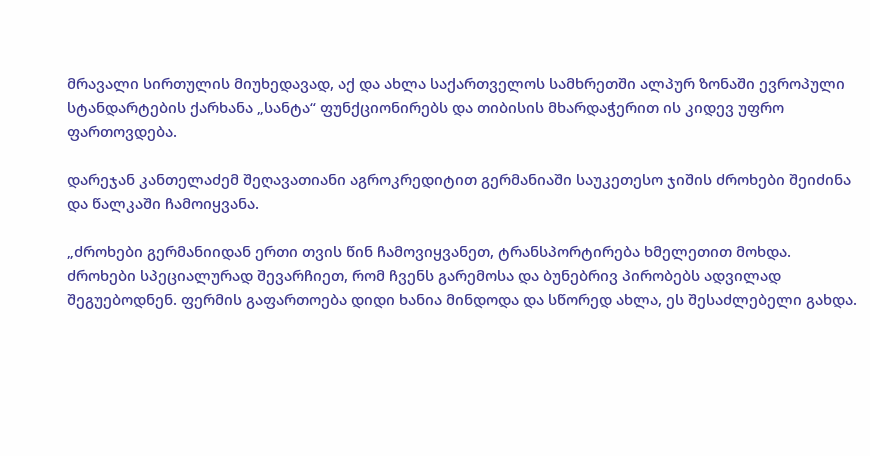მრავალი სირთულის მიუხედავად, აქ და ახლა საქართველოს სამხრეთში ალპურ ზონაში ევროპული სტანდარტების ქარხანა „სანტა“ ფუნქციონირებს და თიბისის მხარდაჭერით ის კიდევ უფრო ფართოვდება.

დარეჯან კანთელაძემ შეღავათიანი აგროკრედიტით გერმანიაში საუკეთესო ჯიშის ძროხები შეიძინა და წალკაში ჩამოიყვანა.

„ძროხები გერმანიიდან ერთი თვის წინ ჩამოვიყვანეთ, ტრანსპორტირება ხმელეთით მოხდა. ძროხები სპეციალურად შევარჩიეთ, რომ ჩვენს გარემოსა და ბუნებრივ პირობებს ადვილად შეგუებოდნენ. ფერმის გაფართოება დიდი ხანია მინდოდა და სწორედ ახლა, ეს შესაძლებელი გახდა.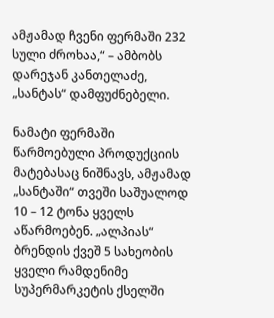ამჟამად ჩვენი ფერმაში 232 სული ძროხაა,“ – ამბობს დარეჯან კანთელაძე, „სანტას“ დამფუძნებელი.

ნამატი ფერმაში წარმოებული პროდუქციის მატებასაც ნიშნავს, ამჟამად „სანტაში“ თვეში საშუალოდ 10 – 12 ტონა ყველს აწარმოებენ. „ალპიას“ ბრენდის ქვეშ 5 სახეობის ყველი რამდენიმე სუპერმარკეტის ქსელში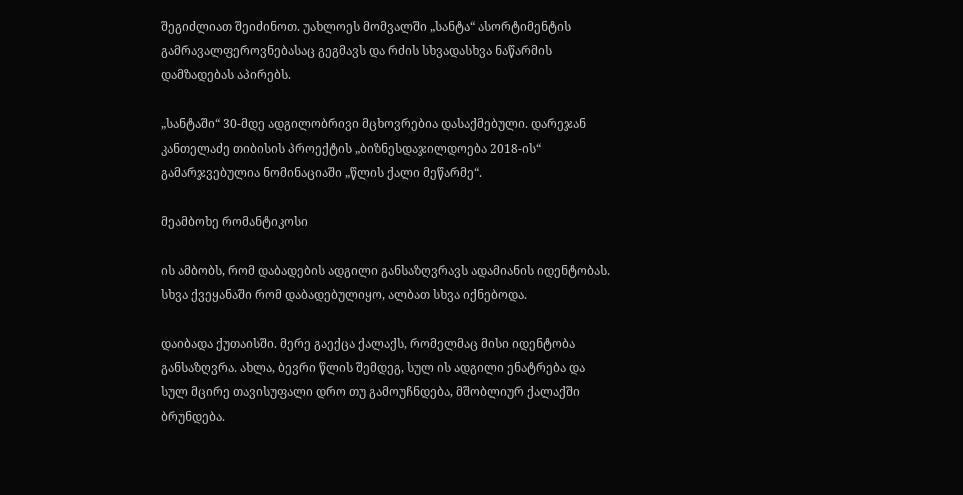შეგიძლიათ შეიძინოთ. უახლოეს მომვალში „სანტა“ ასორტიმენტის გამრავალფეროვნებასაც გეგმავს და რძის სხვადასხვა ნაწარმის დამზადებას აპირებს.

„სანტაში“ 30-მდე ადგილობრივი მცხოვრებია დასაქმებული. დარეჯან კანთელაძე თიბისის პროექტის „ბიზნესდაჯილდოება 2018-ის“ გამარჯვებულია ნომინაციაში „წლის ქალი მეწარმე“.

მეამბოხე რომანტიკოსი

ის ამბობს, რომ დაბადების ადგილი განსაზღვრავს ადამიანის იდენტობას. სხვა ქვეყანაში რომ დაბადებულიყო, ალბათ სხვა იქნებოდა.

დაიბადა ქუთაისში. მერე გაექცა ქალაქს, რომელმაც მისი იდენტობა განსაზღვრა. ახლა, ბევრი წლის შემდეგ, სულ ის ადგილი ენატრება და  სულ მცირე თავისუფალი დრო თუ გამოუჩნდება, მშობლიურ ქალაქში ბრუნდება.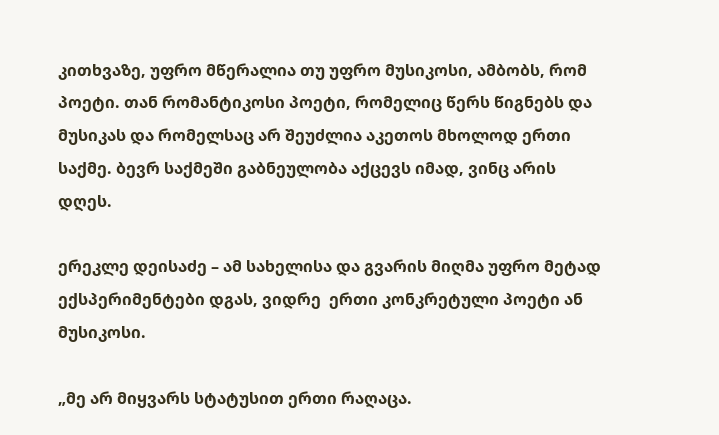კითხვაზე, უფრო მწერალია თუ უფრო მუსიკოსი, ამბობს, რომ პოეტი. თან რომანტიკოსი პოეტი, რომელიც წერს წიგნებს და მუსიკას და რომელსაც არ შეუძლია აკეთოს მხოლოდ ერთი საქმე. ბევრ საქმეში გაბნეულობა აქცევს იმად, ვინც არის დღეს.

ერეკლე დეისაძე – ამ სახელისა და გვარის მიღმა უფრო მეტად ექსპერიმენტები დგას, ვიდრე  ერთი კონკრეტული პოეტი ან მუსიკოსი.

„მე არ მიყვარს სტატუსით ერთი რაღაცა.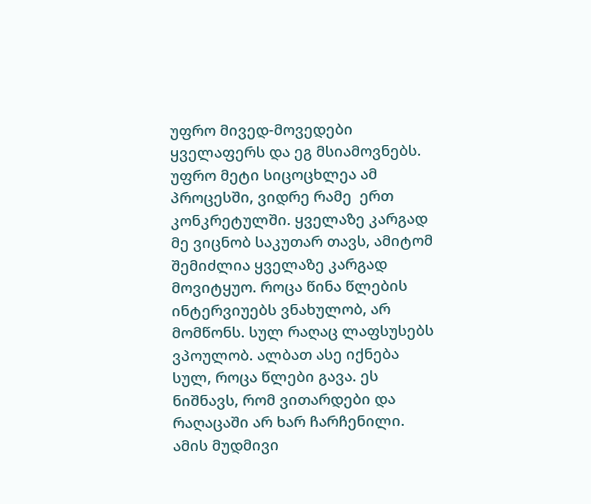უფრო მივედ-მოვედები ყველაფერს და ეგ მსიამოვნებს. უფრო მეტი სიცოცხლეა ამ პროცესში, ვიდრე რამე  ერთ კონკრეტულში. ყველაზე კარგად მე ვიცნობ საკუთარ თავს, ამიტომ შემიძლია ყველაზე კარგად მოვიტყუო. როცა წინა წლების ინტერვიუებს ვნახულობ, არ მომწონს. სულ რაღაც ლაფსუსებს ვპოულობ. ალბათ ასე იქნება სულ, როცა წლები გავა. ეს ნიშნავს, რომ ვითარდები და რაღაცაში არ ხარ ჩარჩენილი. ამის მუდმივი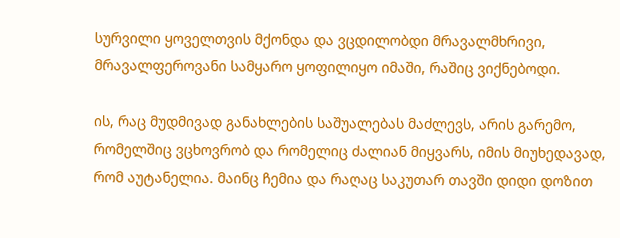სურვილი ყოველთვის მქონდა და ვცდილობდი მრავალმხრივი, მრავალფეროვანი სამყარო ყოფილიყო იმაში, რაშიც ვიქნებოდი.

ის, რაც მუდმივად განახლების საშუალებას მაძლევს, არის გარემო, რომელშიც ვცხოვრობ და რომელიც ძალიან მიყვარს, იმის მიუხედავად, რომ აუტანელია. მაინც ჩემია და რაღაც საკუთარ თავში დიდი დოზით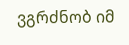ვგრძნობ იმ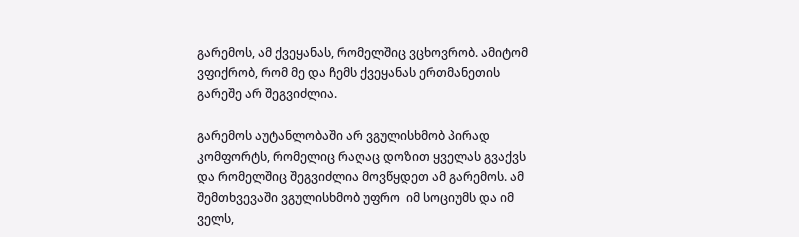გარემოს, ამ ქვეყანას, რომელშიც ვცხოვრობ. ამიტომ ვფიქრობ, რომ მე და ჩემს ქვეყანას ერთმანეთის გარეშე არ შეგვიძლია.

გარემოს აუტანლობაში არ ვგულისხმობ პირად კომფორტს, რომელიც რაღაც დოზით ყველას გვაქვს და რომელშიც შეგვიძლია მოვწყდეთ ამ გარემოს. ამ შემთხვევაში ვგულისხმობ უფრო  იმ სოციუმს და იმ ველს,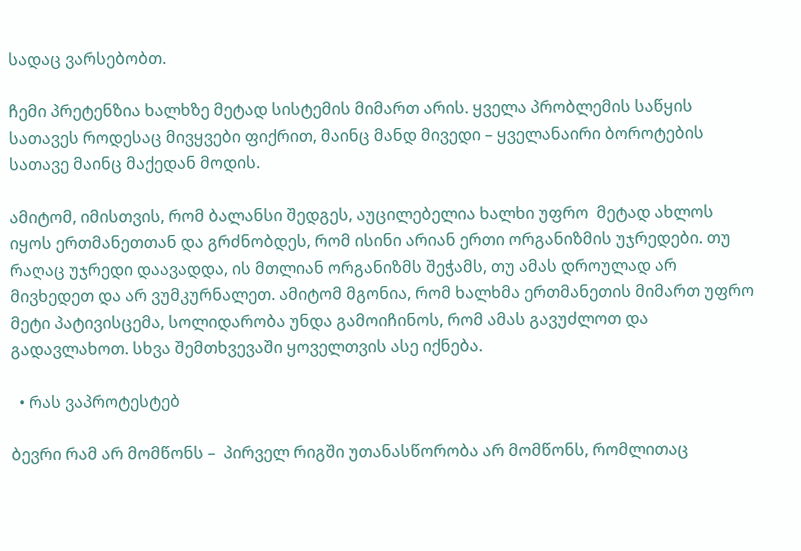სადაც ვარსებობთ.

ჩემი პრეტენზია ხალხზე მეტად სისტემის მიმართ არის. ყველა პრობლემის საწყის სათავეს როდესაც მივყვები ფიქრით, მაინც მანდ მივედი – ყველანაირი ბოროტების სათავე მაინც მაქედან მოდის.

ამიტომ, იმისთვის, რომ ბალანსი შედგეს, აუცილებელია ხალხი უფრო  მეტად ახლოს იყოს ერთმანეთთან და გრძნობდეს, რომ ისინი არიან ერთი ორგანიზმის უჯრედები. თუ რაღაც უჯრედი დაავადდა, ის მთლიან ორგანიზმს შეჭამს, თუ ამას დროულად არ მივხედეთ და არ ვუმკურნალეთ. ამიტომ მგონია, რომ ხალხმა ერთმანეთის მიმართ უფრო მეტი პატივისცემა, სოლიდარობა უნდა გამოიჩინოს, რომ ამას გავუძლოთ და გადავლახოთ. სხვა შემთხვევაში ყოველთვის ასე იქნება.

  • რას ვაპროტესტებ

ბევრი რამ არ მომწონს –  პირველ რიგში უთანასწორობა არ მომწონს, რომლითაც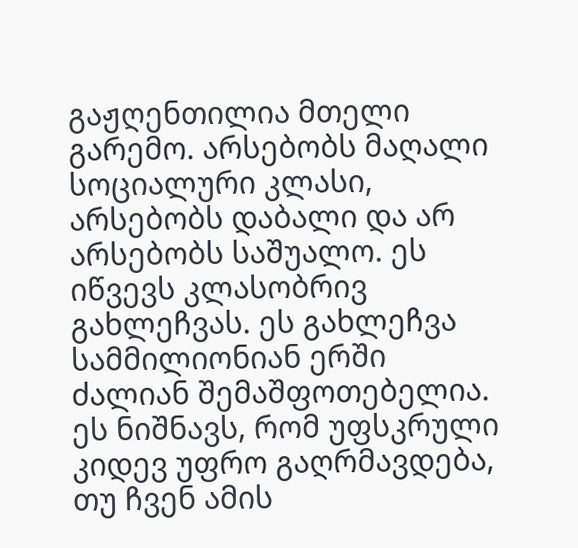გაჟღენთილია მთელი გარემო. არსებობს მაღალი სოციალური კლასი, არსებობს დაბალი და არ არსებობს საშუალო. ეს იწვევს კლასობრივ გახლეჩვას. ეს გახლეჩვა სამმილიონიან ერში ძალიან შემაშფოთებელია. ეს ნიშნავს, რომ უფსკრული კიდევ უფრო გაღრმავდება, თუ ჩვენ ამის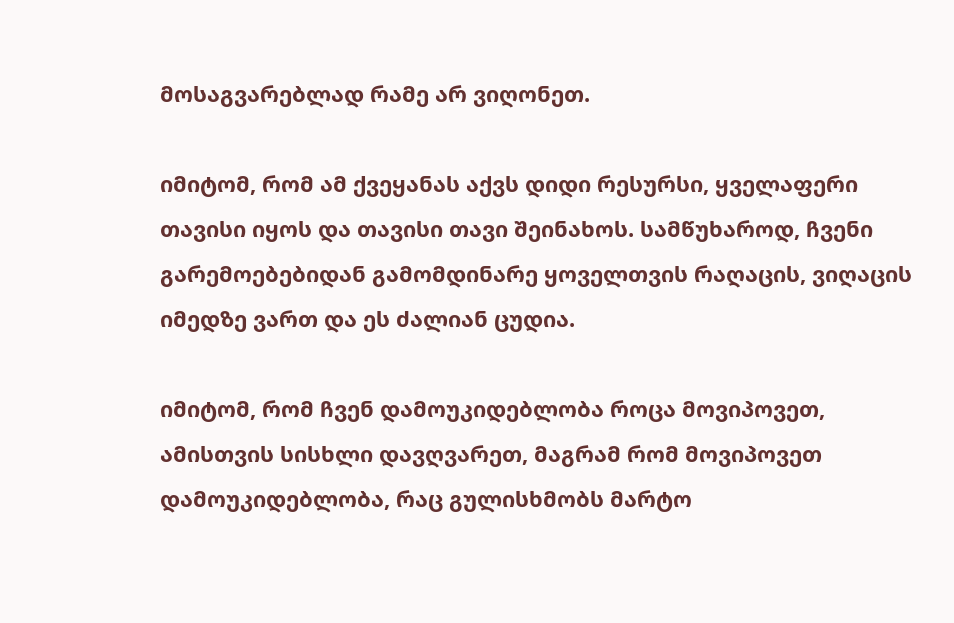მოსაგვარებლად რამე არ ვიღონეთ.

იმიტომ, რომ ამ ქვეყანას აქვს დიდი რესურსი, ყველაფერი თავისი იყოს და თავისი თავი შეინახოს. სამწუხაროდ, ჩვენი გარემოებებიდან გამომდინარე ყოველთვის რაღაცის, ვიღაცის იმედზე ვართ და ეს ძალიან ცუდია.

იმიტომ, რომ ჩვენ დამოუკიდებლობა როცა მოვიპოვეთ, ამისთვის სისხლი დავღვარეთ, მაგრამ რომ მოვიპოვეთ დამოუკიდებლობა, რაც გულისხმობს მარტო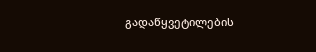გადაწყვეტილების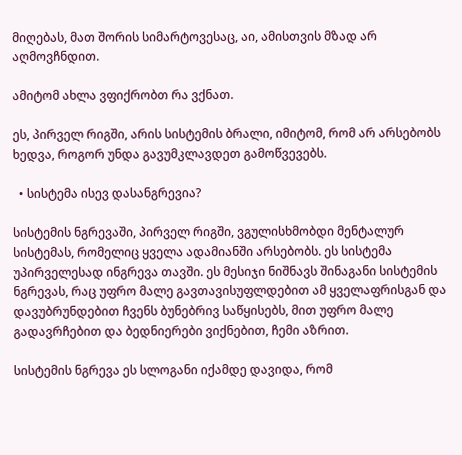მიღებას, მათ შორის სიმარტოვესაც, აი, ამისთვის მზად არ აღმოვჩნდით.

ამიტომ ახლა ვფიქრობთ რა ვქნათ.

ეს, პირველ რიგში, არის სისტემის ბრალი, იმიტომ, რომ არ არსებობს ხედვა, როგორ უნდა გავუმკლავდეთ გამოწვევებს.

  • სისტემა ისევ დასანგრევია?

სისტემის ნგრევაში, პირველ რიგში, ვგულისხმობდი მენტალურ სისტემას, რომელიც ყველა ადამიანში არსებობს. ეს სისტემა უპირველესად ინგრევა თავში. ეს მესიჯი ნიშნავს შინაგანი სისტემის ნგრევას, რაც უფრო მალე გავთავისუფლდებით ამ ყველაფრისგან და დავუბრუნდებით ჩვენს ბუნებრივ საწყისებს, მით უფრო მალე გადავრჩებით და ბედნიერები ვიქნებით, ჩემი აზრით.

სისტემის ნგრევა ეს სლოგანი იქამდე დავიდა, რომ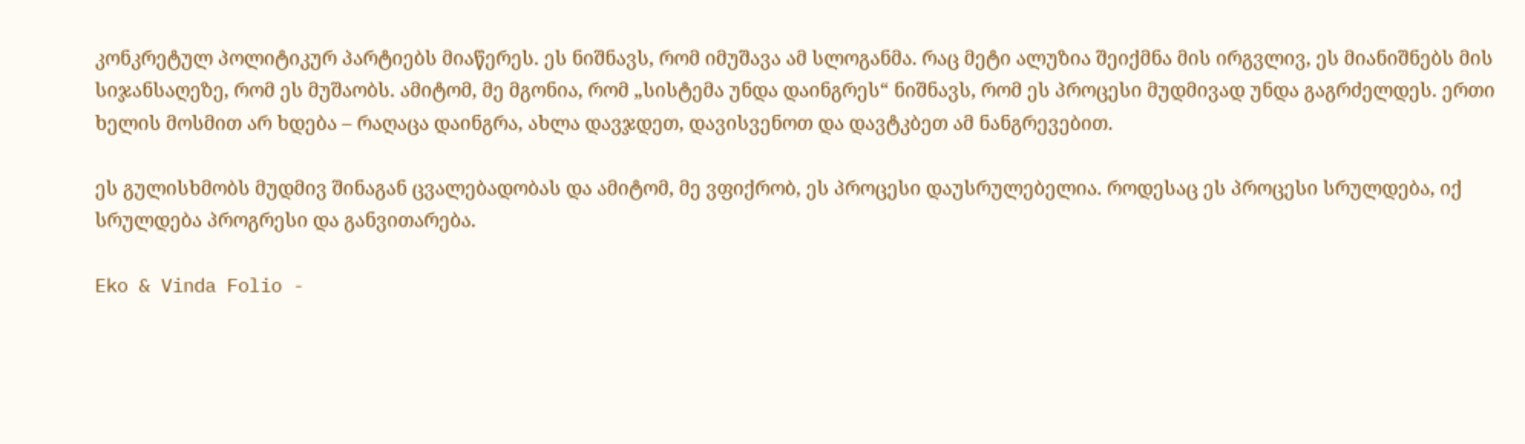კონკრეტულ პოლიტიკურ პარტიებს მიაწერეს. ეს ნიშნავს, რომ იმუშავა ამ სლოგანმა. რაც მეტი ალუზია შეიქმნა მის ირგვლივ, ეს მიანიშნებს მის სიჯანსაღეზე, რომ ეს მუშაობს. ამიტომ, მე მგონია, რომ „სისტემა უნდა დაინგრეს“ ნიშნავს, რომ ეს პროცესი მუდმივად უნდა გაგრძელდეს. ერთი ხელის მოსმით არ ხდება – რაღაცა დაინგრა, ახლა დავჯდეთ, დავისვენოთ და დავტკბეთ ამ ნანგრევებით.

ეს გულისხმობს მუდმივ შინაგან ცვალებადობას და ამიტომ, მე ვფიქრობ, ეს პროცესი დაუსრულებელია. როდესაც ეს პროცესი სრულდება, იქ სრულდება პროგრესი და განვითარება.

Eko & Vinda Folio -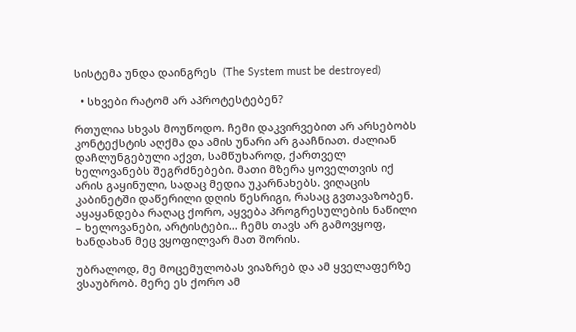სისტემა უნდა დაინგრეს  (The System must be destroyed)

  • სხვები რატომ არ აპროტესტებენ?

რთულია სხვას მოუწოდო. ჩემი დაკვირვებით არ არსებობს კონტექსტის აღქმა და ამის უნარი არ გააჩნიათ. ძალიან დაჩლუნგებული აქვთ, სამწუხაროდ, ქართველ ხელოვანებს შეგრძნებები. მათი მზერა ყოველთვის იქ არის გაყინული, სადაც მედია უკარნახებს. ვიღაცის კაბინეტში დაწერილი დღის წესრიგი, რასაც გვთავაზობენ. აყაყანდება რაღაც ქორო, აყვება პროგრესულების ნაწილი – ხელოვანები, არტისტები… ჩემს თავს არ გამოვყოფ, ხანდახან მეც ვყოფილვარ მათ შორის.

უბრალოდ, მე მოცემულობას ვიაზრებ და ამ ყველაფერზე ვსაუბრობ. მერე ეს ქორო ამ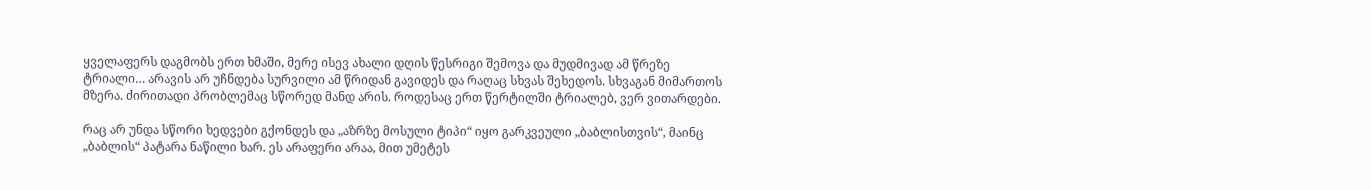ყველაფერს დაგმობს ერთ ხმაში, მერე ისევ ახალი დღის წესრიგი შემოვა და მუდმივად ამ წრეზე ტრიალი… არავის არ უჩნდება სურვილი ამ წრიდან გავიდეს და რაღაც სხვას შეხედოს. სხვაგან მიმართოს მზერა. ძირითადი პრობლემაც სწორედ მანდ არის. როდესაც ერთ წერტილში ტრიალებ, ვერ ვითარდები.

რაც არ უნდა სწორი ხედვები გქონდეს და „აზრზე მოსული ტიპი“ იყო გარკვეული „ბაბლისთვის“, მაინც „ბაბლის“ პატარა ნაწილი ხარ. ეს არაფერი არაა, მით უმეტეს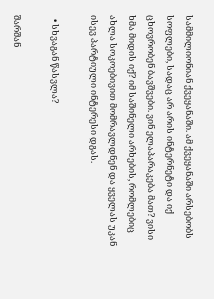სამმილიონიან ქვეყანაში. ამ ქვეყანაში არსებობს სოფლები, სადაც არ არის ინტერნეტი და იქ ცხოვრობენ ბავშვები. ვინ ელაპარაკება მათ? ვისი ხმა მიდის იქ? იმ საშინელი არხების, რომლებიც ახლა სოკოებივით მომრავლდნენ და ყველას უკან ისევ პარტიული ინტერესი დგას.

  • სხვაგან წასვლა?

შარშან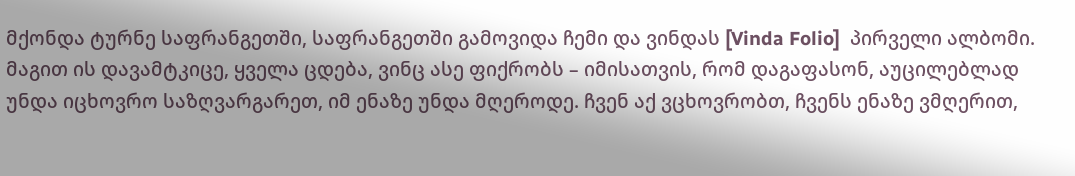მქონდა ტურნე საფრანგეთში, საფრანგეთში გამოვიდა ჩემი და ვინდას [Vinda Folio]  პირველი ალბომი. მაგით ის დავამტკიცე, ყველა ცდება, ვინც ასე ფიქრობს – იმისათვის, რომ დაგაფასონ, აუცილებლად უნდა იცხოვრო საზღვარგარეთ, იმ ენაზე უნდა მღეროდე. ჩვენ აქ ვცხოვრობთ, ჩვენს ენაზე ვმღერით,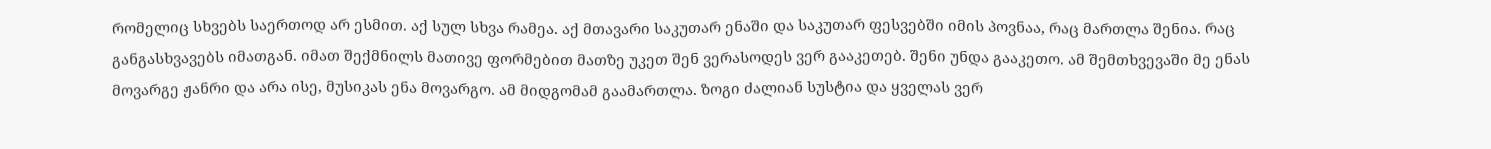რომელიც სხვებს საერთოდ არ ესმით. აქ სულ სხვა რამეა. აქ მთავარი საკუთარ ენაში და საკუთარ ფესვებში იმის პოვნაა, რაც მართლა შენია. რაც განგასხვავებს იმათგან. იმათ შექმნილს მათივე ფორმებით მათზე უკეთ შენ ვერასოდეს ვერ გააკეთებ. შენი უნდა გააკეთო. ამ შემთხვევაში მე ენას მოვარგე ჟანრი და არა ისე, მუსიკას ენა მოვარგო. ამ მიდგომამ გაამართლა. ზოგი ძალიან სუსტია და ყველას ვერ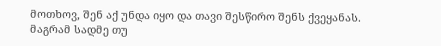მოთხოვ, შენ აქ უნდა იყო და თავი შესწირო შენს ქვეყანას. მაგრამ სადმე თუ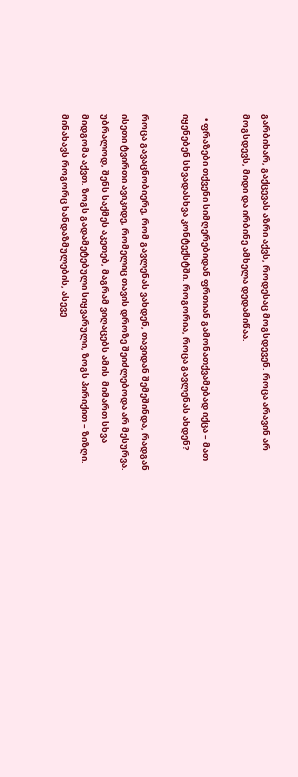გარბიხარ, გაქცევას აზრი აქვს, როდესაც მოგსდევენ. როცა არავინ არ მოგსდევს, მიდი და ირბინე ამხელა დედამიწაა.

  • ფრაზები თქვენი სიმღერებიდან ფრთიან გამონათქვამებად იქცა – მათ იყენებენ სხვადასხვა კონტექსტში. როგორია, როცა გავლენას ახდენ?

როცა გავაცნობიერე, რომ გავლენას ვახდენ, თავიდან შემეშინდა, რადგან ისეთი ტვირთი ავიკიდე, რომელიც თავის დროზე შეიძლებოდა არ მესურვა. უბრალოდ, შენს საქმეს აკეთებ, მაგრამ ვიღაცებს ამის  მიმართ სხვა მიდგომა აქვთ. ზოგს გადამეტებული სიყვარული, ზოგს პირიქით – ზიზღი. მინახავს როგორც ხანდაზმულების, ასევე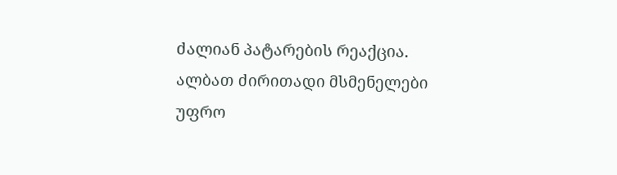ძალიან პატარების რეაქცია. ალბათ ძირითადი მსმენელები უფრო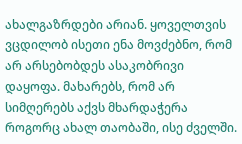ახალგაზრდები არიან. ყოველთვის ვცდილობ ისეთი ენა მოვძებნო, რომ არ არსებობდეს ასაკობრივი დაყოფა. მახარებს, რომ არ სიმღერებს აქვს მხარდაჭერა როგორც ახალ თაობაში, ისე ძველში.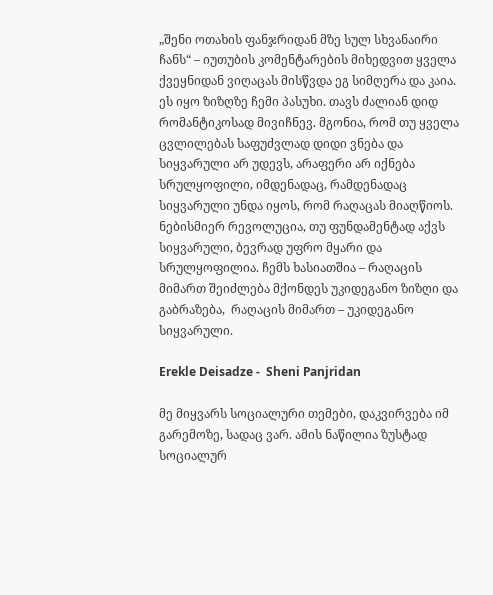„შენი ოთახის ფანჯრიდან მზე სულ სხვანაირი ჩანს“ – იუთუბის კომენტარების მიხედვით ყველა ქვეყნიდან ვიღაცას მისწვდა ეგ სიმღერა და კაია. ეს იყო ზიზღზე ჩემი პასუხი. თავს ძალიან დიდ რომანტიკოსად მივიჩნევ. მგონია, რომ თუ ყველა ცვლილებას საფუძვლად დიდი ვნება და სიყვარული არ უდევს, არაფერი არ იქნება სრულყოფილი, იმდენადაც, რამდენადაც სიყვარული უნდა იყოს, რომ რაღაცას მიაღწიოს. ნებისმიერ რევოლუცია, თუ ფუნდამენტად აქვს სიყვარული, ბევრად უფრო მყარი და სრულყოფილია. ჩემს ხასიათშია – რაღაცის მიმართ შეიძლება მქონდეს უკიდეგანო ზიზღი და გაბრაზება,  რაღაცის მიმართ – უკიდეგანო სიყვარული.

Erekle Deisadze -  Sheni Panjridan

მე მიყვარს სოციალური თემები, დაკვირვება იმ გარემოზე, სადაც ვარ. ამის ნაწილია ზუსტად სოციალურ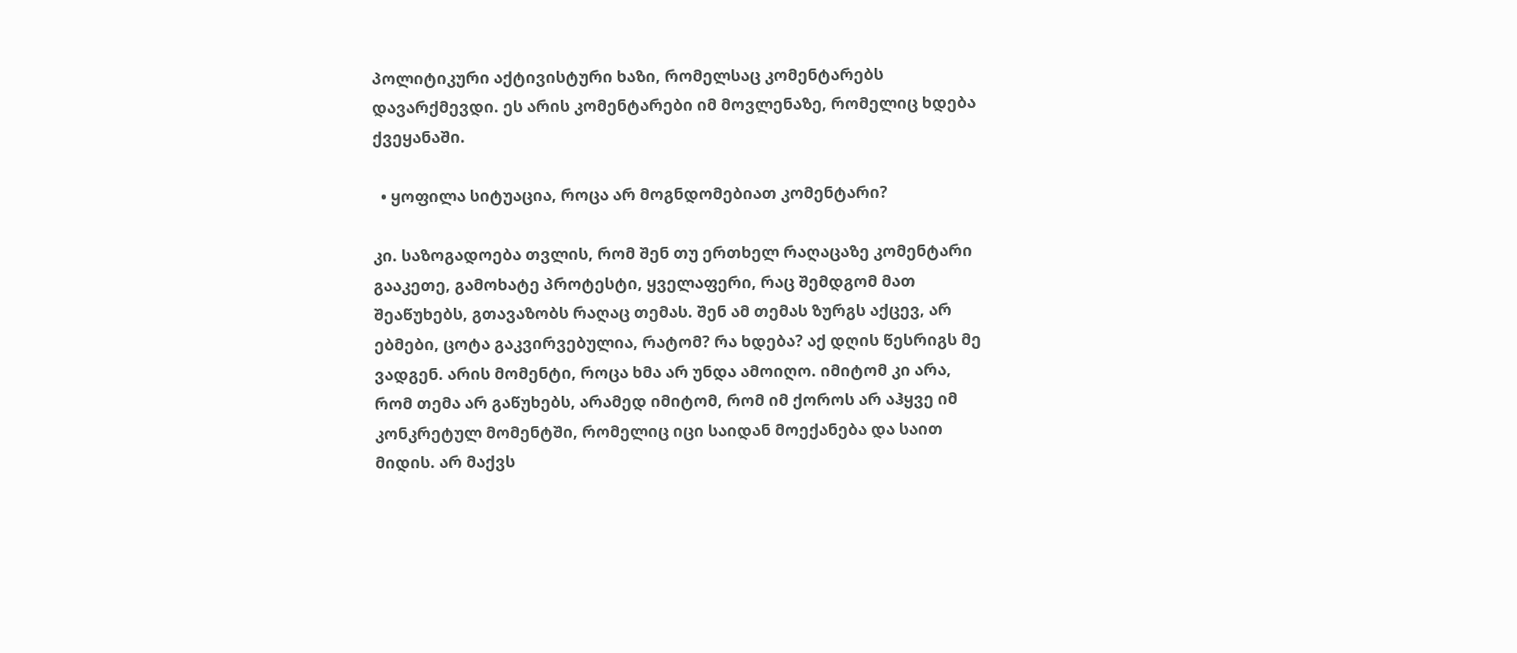პოლიტიკური აქტივისტური ხაზი, რომელსაც კომენტარებს დავარქმევდი. ეს არის კომენტარები იმ მოვლენაზე, რომელიც ხდება ქვეყანაში.

  • ყოფილა სიტუაცია, როცა არ მოგნდომებიათ კომენტარი?

კი. საზოგადოება თვლის, რომ შენ თუ ერთხელ რაღაცაზე კომენტარი გააკეთე, გამოხატე პროტესტი, ყველაფერი, რაც შემდგომ მათ შეაწუხებს, გთავაზობს რაღაც თემას. შენ ამ თემას ზურგს აქცევ, არ ებმები, ცოტა გაკვირვებულია, რატომ? რა ხდება? აქ დღის წესრიგს მე ვადგენ. არის მომენტი, როცა ხმა არ უნდა ამოიღო. იმიტომ კი არა, რომ თემა არ გაწუხებს, არამედ იმიტომ, რომ იმ ქოროს არ აჰყვე იმ კონკრეტულ მომენტში, რომელიც იცი საიდან მოექანება და საით მიდის. არ მაქვს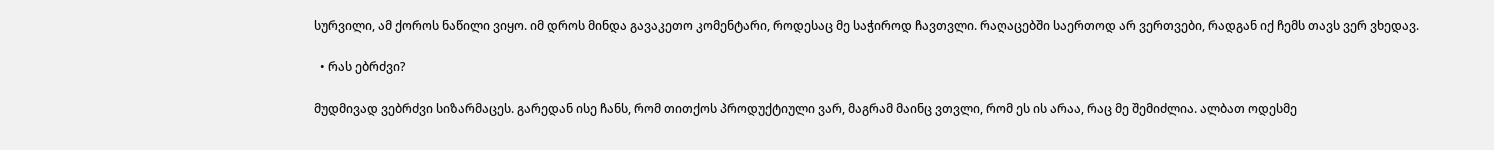სურვილი, ამ ქოროს ნაწილი ვიყო. იმ დროს მინდა გავაკეთო კომენტარი, როდესაც მე საჭიროდ ჩავთვლი. რაღაცებში საერთოდ არ ვერთვები, რადგან იქ ჩემს თავს ვერ ვხედავ.

  • რას ებრძვი?

მუდმივად ვებრძვი სიზარმაცეს. გარედან ისე ჩანს, რომ თითქოს პროდუქტიული ვარ, მაგრამ მაინც ვთვლი, რომ ეს ის არაა, რაც მე შემიძლია. ალბათ ოდესმე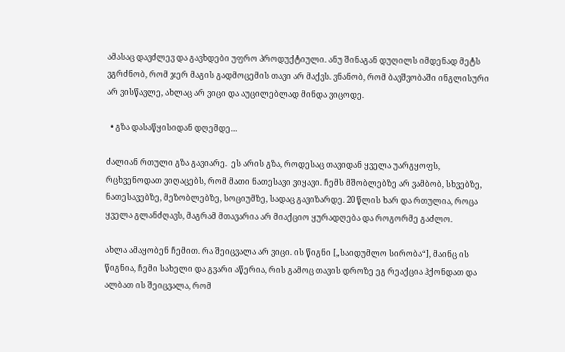ამასაც დავძლევ და გავხდები უფრო პროდუქტიული. ანუ შინაგან დუღილს იმდენად მეტს ვგრძნობ, რომ ჯერ მაგის გადმოცემის თავი არ მაქვს. ვნანობ, რომ ბავშვობაში ინგლისური არ ვისწავლე, ახლაც არ ვიცი და აუცილებლად მინდა ვიცოდე.

  • გზა დასაწყისიდან დღემდე…

ძალიან რთული გზა გავიარე.  ეს არის გზა, როდესაც თავიდან ყველა უარგყოფს, რცხვენოდათ ვიღაცებს, რომ მათი ნათესავი ვიყავი. ჩემს მშობლებზე არ ვამბობ, სხვებზე, ნათესავებზე, მეზობლებზე, სოციუმზე, სადაც გავიზარდე. 20 წლის ხარ და რთულია, როცა ყველა გლანძღავს, მაგრამ მთავარია არ მიაქციო ყურადღება და როგორმე გაძლო.

ახლა ამაყობენ ჩემით. რა შეიცვალა არ ვიცი. ის წიგნი [„საიდუმლო სირობა“], მაინც ის წიგნია, ჩემი სახელი და გვარი აწერია, რის გამოც თავის დროზე ეგ რეაქცია ჰქონდათ და ალბათ ის შეიცვალა, რომ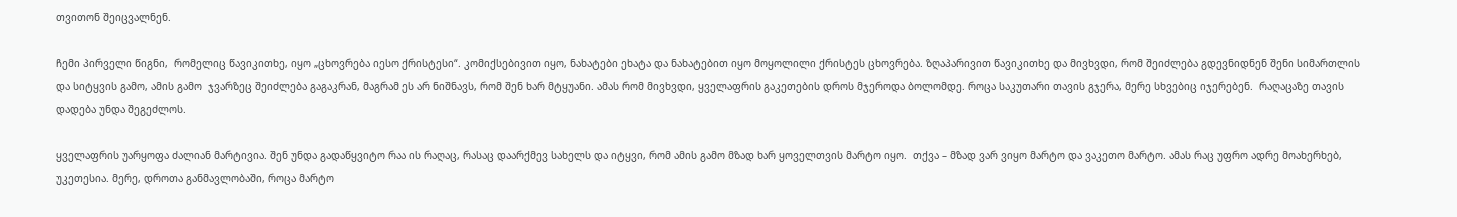თვითონ შეიცვალნენ.

ჩემი პირველი წიგნი,  რომელიც წავიკითხე, იყო „ცხოვრება იესო ქრისტესი“. კომიქსებივით იყო, ნახატები ეხატა და ნახატებით იყო მოყოლილი ქრისტეს ცხოვრება. ზღაპარივით წავიკითხე და მივხვდი, რომ შეიძლება გდევნიდნენ შენი სიმართლის და სიტყვის გამო, ამის გამო  ჯვარზეც შეიძლება გაგაკრან, მაგრამ ეს არ ნიშნავს, რომ შენ ხარ მტყუანი. ამას რომ მივხვდი, ყველაფრის გაკეთების დროს მჯეროდა ბოლომდე. როცა საკუთარი თავის გჯერა, მერე სხვებიც იჯერებენ.  რაღაცაზე თავის დადება უნდა შეგეძლოს.

ყველაფრის უარყოფა ძალიან მარტივია. შენ უნდა გადაწყვიტო რაა ის რაღაც, რასაც დაარქმევ სახელს და იტყვი, რომ ამის გამო მზად ხარ ყოველთვის მარტო იყო.  თქვა – მზად ვარ ვიყო მარტო და ვაკეთო მარტო. ამას რაც უფრო ადრე მოახერხებ, უკეთესია. მერე, დროთა განმავლობაში, როცა მარტო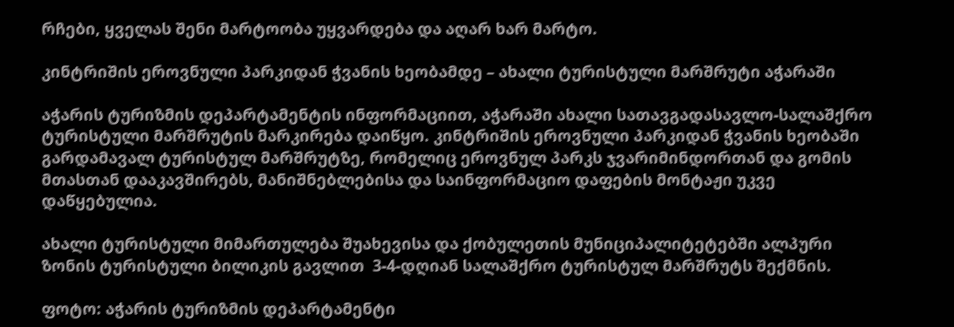რჩები, ყველას შენი მარტოობა უყვარდება და აღარ ხარ მარტო.

კინტრიშის ეროვნული პარკიდან ჭვანის ხეობამდე – ახალი ტურისტული მარშრუტი აჭარაში

აჭარის ტურიზმის დეპარტამენტის ინფორმაციით, აჭარაში ახალი სათავგადასავლო-სალაშქრო ტურისტული მარშრუტის მარკირება დაიწყო. კინტრიშის ეროვნული პარკიდან ჭვანის ხეობაში გარდამავალ ტურისტულ მარშრუტზე, რომელიც ეროვნულ პარკს ჯვარიმინდორთან და გომის მთასთან დააკავშირებს, მანიშნებლებისა და საინფორმაციო დაფების მონტაჟი უკვე დაწყებულია.

ახალი ტურისტული მიმართულება შუახევისა და ქობულეთის მუნიციპალიტეტებში ალპური ზონის ტურისტული ბილიკის გავლით  3-4-დღიან სალაშქრო ტურისტულ მარშრუტს შექმნის.

ფოტო: აჭარის ტურიზმის დეპარტამენტი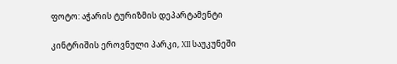ფოტო: აჭარის ტურიზმის დეპარტამენტი

კინტრიშის ეროვნული პარკი, XII საუკუნეში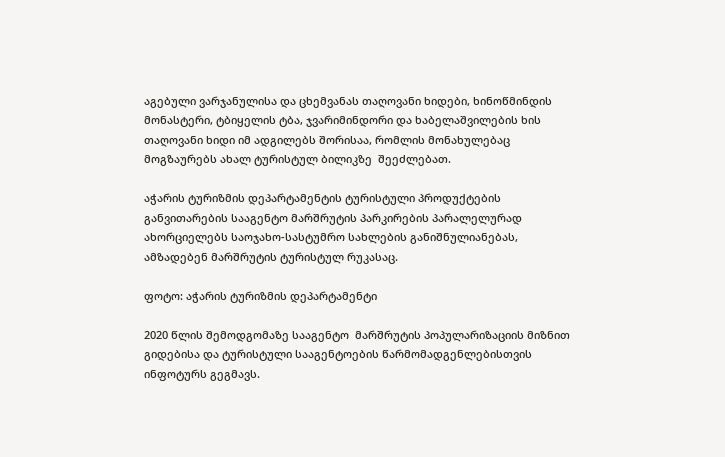აგებული ვარჯანულისა და ცხემვანას თაღოვანი ხიდები, ხინოწმინდის მონასტერი, ტბიყელის ტბა, ჯვარიმინდორი და ხაბელაშვილების ხის თაღოვანი ხიდი იმ ადგილებს შორისაა, რომლის მონახულებაც მოგზაურებს ახალ ტურისტულ ბილიკზე  შეეძლებათ.

აჭარის ტურიზმის დეპარტამენტის ტურისტული პროდუქტების განვითარების სააგენტო მარშრუტის პარკირების პარალელურად ახორციელებს საოჯახო-სასტუმრო სახლების განიშნულიანებას, ამზადებენ მარშრუტის ტურისტულ რუკასაც.

ფოტო: აჭარის ტურიზმის დეპარტამენტი

2020 წლის შემოდგომაზე სააგენტო  მარშრუტის პოპულარიზაციის მიზნით გიდებისა და ტურისტული სააგენტოების წარმომადგენლებისთვის ინფოტურს გეგმავს.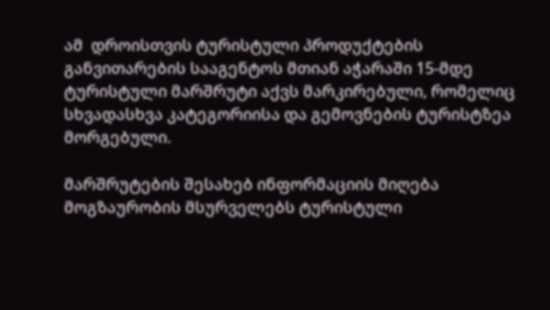ამ  დროისთვის ტურისტული პროდუქტების განვითარების სააგენტოს მთიან აჭარაში 15-მდე ტურისტული მარშრუტი აქვს მარკირებული, რომელიც სხვადასხვა კატეგორიისა და გემოვნების ტურისტზეა მორგებული.

მარშრუტების შესახებ ინფორმაციის მიღება მოგზაურობის მსურველებს ტურისტული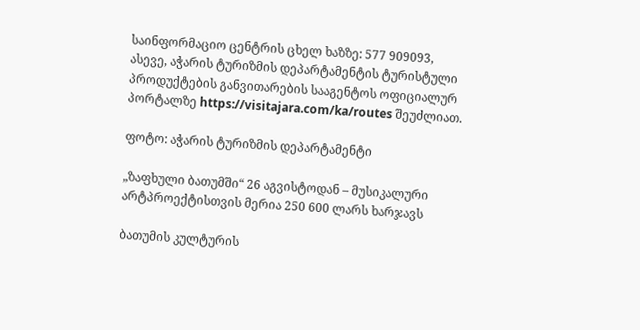საინფორმაციო ცენტრის ცხელ ხაზზე: 577 909093, ასევე, აჭარის ტურიზმის დეპარტამენტის ტურისტული პროდუქტების განვითარების სააგენტოს ოფიციალურ პორტალზე https://visitajara.com/ka/routes შეუძლიათ.

ფოტო: აჭარის ტურიზმის დეპარტამენტი

„ზაფხული ბათუმში“ 26 აგვისტოდან – მუსიკალური არტპროექტისთვის მერია 250 600 ლარს ხარჯავს

ბათუმის კულტურის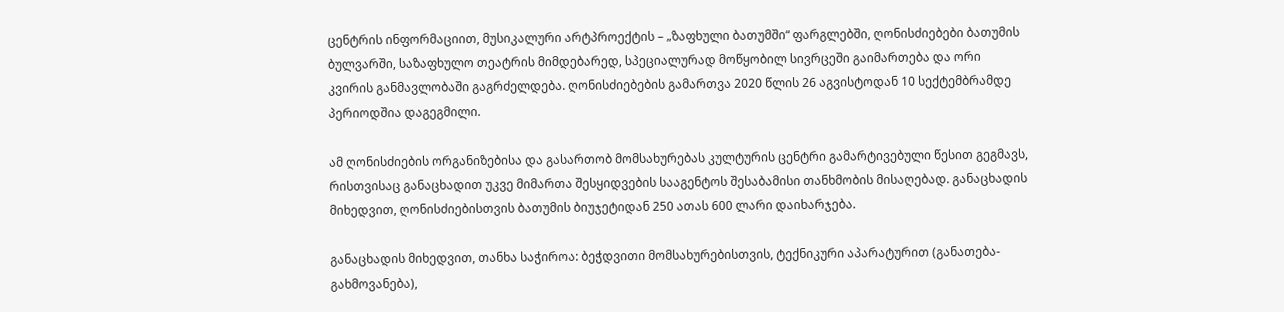ცენტრის ინფორმაციით, მუსიკალური არტპროექტის – „ზაფხული ბათუმში“ ფარგლებში, ღონისძიებები ბათუმის ბულვარში, საზაფხულო თეატრის მიმდებარედ, სპეციალურად მოწყობილ სივრცეში გაიმართება და ორი კვირის განმავლობაში გაგრძელდება. ღონისძიებების გამართვა 2020 წლის 26 აგვისტოდან 10 სექტემბრამდე პერიოდშია დაგეგმილი.

ამ ღონისძიების ორგანიზებისა და გასართობ მომსახურებას კულტურის ცენტრი გამარტივებული წესით გეგმავს, რისთვისაც განაცხადით უკვე მიმართა შესყიდვების სააგენტოს შესაბამისი თანხმობის მისაღებად. განაცხადის მიხედვით, ღონისძიებისთვის ბათუმის ბიუჯეტიდან 250 ათას 600 ლარი დაიხარჯება.

განაცხადის მიხედვით, თანხა საჭიროა: ბეჭდვითი მომსახურებისთვის, ტექნიკური აპარატურით (განათება-გახმოვანება),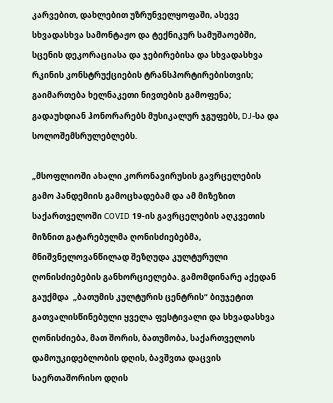კარვებით, დახლებით უზრუნველყოფაში, ასევე სხვადასხვა სამონტაჟო და ტექნიკურ სამუშაოებში, სცენის დეკორაციასა და ჯებირებისა და სხვადასხვა რკინის კონსტრუქციების ტრანსპორტირებისთვის; გაიმართება ხელნაკეთი ნივთების გამოფენა; გადაუხდიან ჰონორარებს მუსიკალურ ჯგუფებს, DJ-სა და სოლოშემსრულებლებს.

„მსოფლიოში ახალი კორონავირუსის გავრცელების გამო პანდემიის გამოცხადებამ და ამ მიზეზით საქართველოში COVID 19-ის გავრცელების აღკვეთის მიზნით გატარებულმა ღონისძიებებმა, მნიშვნელოვანწილად შეზღუდა კულტურული ღონისძიებების განხორციელება. გამომდინარე აქედან გაუქმდა  „ბათუმის კულტურის ცენტრის“ ბიუჯეტით გათვალისწინებული ყველა ფესტივალი და სხვადასხვა ღონისძიება, მათ შორის, ბათუმობა, საქართველოს დამოუკიდებლობის დღის, ბავშვთა დაცვის საერთაშორისო დღის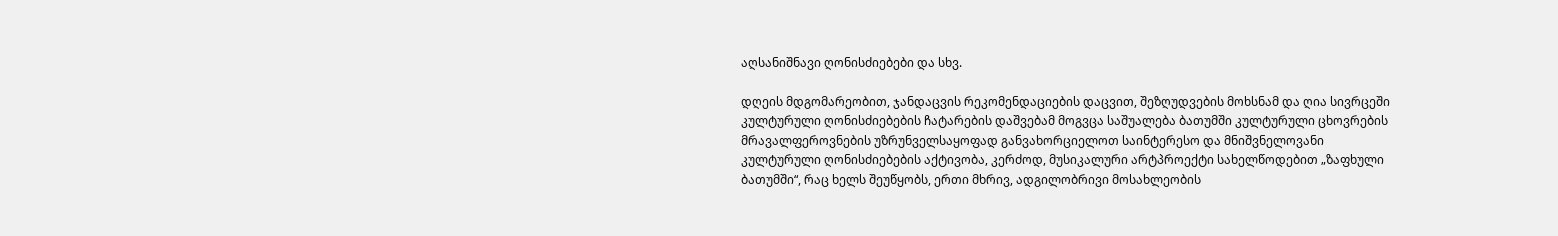აღსანიშნავი ღონისძიებები და სხვ.

დღეის მდგომარეობით, ჯანდაცვის რეკომენდაციების დაცვით, შეზღუდვების მოხსნამ და ღია სივრცეში კულტურული ღონისძიებების ჩატარების დაშვებამ მოგვცა საშუალება ბათუმში კულტურული ცხოვრების მრავალფეროვნების უზრუნველსაყოფად განვახორციელოთ საინტერესო და მნიშვნელოვანი კულტურული ღონისძიებების აქტივობა, კერძოდ, მუსიკალური არტპროექტი სახელწოდებით „ზაფხული ბათუმში“, რაც ხელს შეუწყობს, ერთი მხრივ, ადგილობრივი მოსახლეობის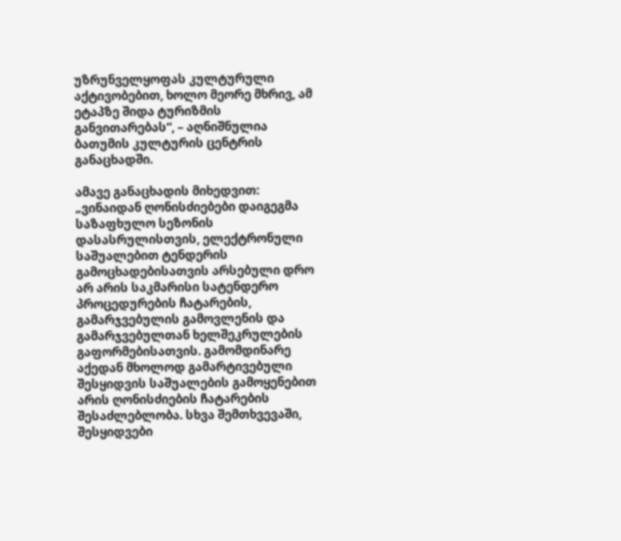უზრუნველყოფას კულტურული აქტივობებით, ხოლო მეორე მხრივ, ამ ეტაპზე შიდა ტურიზმის განვითარებას“, – აღნიშნულია ბათუმის კულტურის ცენტრის განაცხადში.

ამავე განაცხადის მიხედვით: „ვინაიდან ღონისძიებები დაიგეგმა საზაფხულო სეზონის დასასრულისთვის, ელექტრონული საშუალებით ტენდერის გამოცხადებისათვის არსებული დრო არ არის საკმარისი სატენდერო პროცედურების ჩატარების, გამარჯვებულის გამოვლენის და გამარჯვებულთან ხელშეკრულების გაფორმებისათვის. გამომდინარე აქედან მხოლოდ გამარტივებული შესყიდვის საშუალების გამოყენებით არის ღონისძიების ჩატარების შესაძლებლობა. სხვა შემთხვევაში, შესყიდვები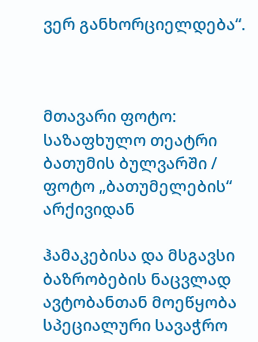ვერ განხორციელდება“.



მთავარი ფოტო: საზაფხულო თეატრი ბათუმის ბულვარში / ფოტო „ბათუმელების“ არქივიდან

ჰამაკებისა და მსგავსი ბაზრობების ნაცვლად ავტობანთან მოეწყობა სპეციალური სავაჭრო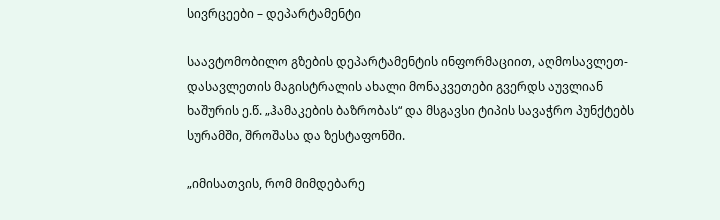სივრცეები – დეპარტამენტი

საავტომობილო გზების დეპარტამენტის ინფორმაციით, აღმოსავლეთ-დასავლეთის მაგისტრალის ახალი მონაკვეთები გვერდს აუვლიან ხაშურის ე.წ. „ჰამაკების ბაზრობას“ და მსგავსი ტიპის სავაჭრო პუნქტებს სურამში, შროშასა და ზესტაფონში.

„იმისათვის, რომ მიმდებარე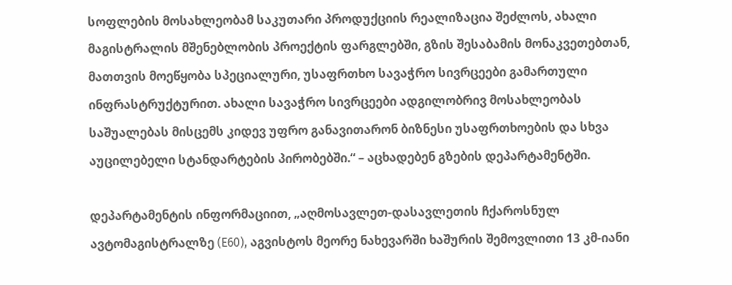სოფლების მოსახლეობამ საკუთარი პროდუქციის რეალიზაცია შეძლოს, ახალი მაგისტრალის მშენებლობის პროექტის ფარგლებში, გზის შესაბამის მონაკვეთებთან, მათთვის მოეწყობა სპეციალური, უსაფრთხო სავაჭრო სივრცეები გამართული ინფრასტრუქტურით. ახალი სავაჭრო სივრცეები ადგილობრივ მოსახლეობას საშუალებას მისცემს კიდევ უფრო განავითარონ ბიზნესი უსაფრთხოების და სხვა აუცილებელი სტანდარტების პირობებში.“ – აცხადებენ გზების დეპარტამენტში.

დეპარტამენტის ინფორმაციით, „აღმოსავლეთ-დასავლეთის ჩქაროსნულ ავტომაგისტრალზე (E60), აგვისტოს მეორე ნახევარში ხაშურის შემოვლითი 13 კმ-იანი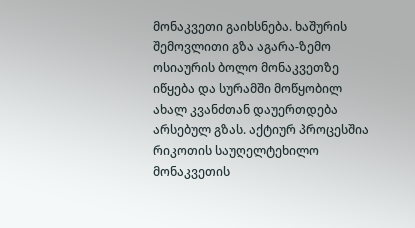მონაკვეთი გაიხსნება. ხაშურის შემოვლითი გზა აგარა-ზემო ოსიაურის ბოლო მონაკვეთზე იწყება და სურამში მოწყობილ ახალ კვანძთან დაუერთდება არსებულ გზას. აქტიურ პროცესშია რიკოთის საუღელტეხილო მონაკვეთის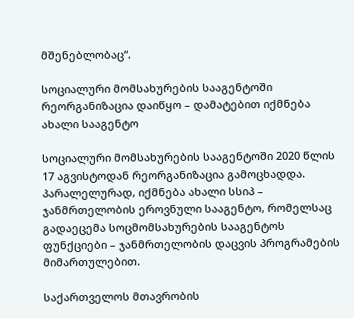მშენებლობაც“.

სოციალური მომსახურების სააგენტოში რეორგანიზაცია დაიწყო – დამატებით იქმნება ახალი სააგენტო

სოციალური მომსახურების სააგენტოში 2020 წლის 17 აგვისტოდან რეორგანიზაცია გამოცხადდა. პარალელურად, იქმნება ახალი სსიპ – ჯანმრთელობის ეროვნული სააგენტო, რომელსაც გადაეცემა სოცმომსახურების სააგენტოს ფუნქციები – ჯანმრთელობის დაცვის პროგრამების მიმართულებით.

საქართველოს მთავრობის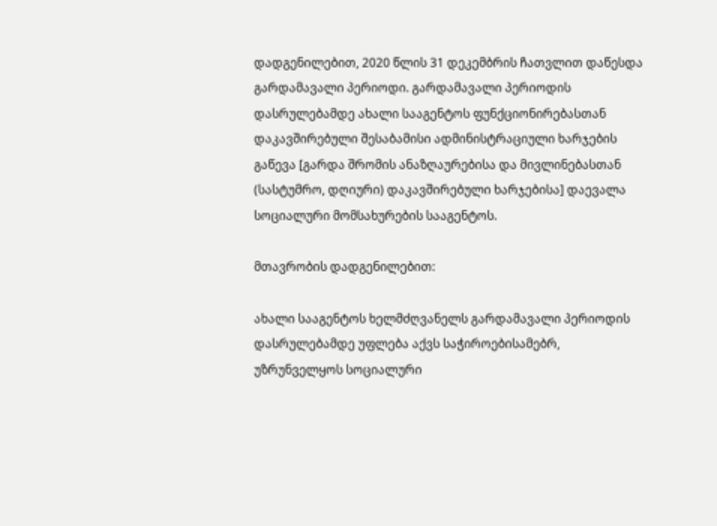დადგენილებით, 2020 წლის 31 დეკემბრის ჩათვლით დაწესდა გარდამავალი პერიოდი. გარდამავალი პერიოდის დასრულებამდე ახალი სააგენტოს ფუნქციონირებასთან დაკავშირებული შესაბამისი ადმინისტრაციული ხარჯების გაწევა [გარდა შრომის ანაზღაურებისა და მივლინებასთან (სასტუმრო, დღიური) დაკავშირებული ხარჯებისა] დაევალა სოციალური მომსახურების სააგენტოს.

მთავრობის დადგენილებით:

ახალი სააგენტოს ხელმძღვანელს გარდამავალი პერიოდის დასრულებამდე უფლება აქვს საჭიროებისამებრ, უზრუნველყოს სოციალური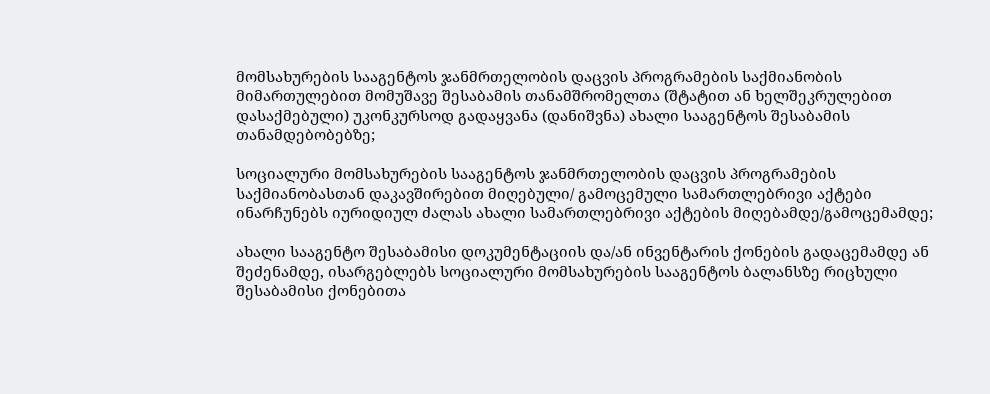მომსახურების სააგენტოს ჯანმრთელობის დაცვის პროგრამების საქმიანობის მიმართულებით მომუშავე შესაბამის თანამშრომელთა (შტატით ან ხელშეკრულებით დასაქმებული) უკონკურსოდ გადაყვანა (დანიშვნა) ახალი სააგენტოს შესაბამის თანამდებობებზე;

სოციალური მომსახურების სააგენტოს ჯანმრთელობის დაცვის პროგრამების საქმიანობასთან დაკავშირებით მიღებული/ გამოცემული სამართლებრივი აქტები ინარჩუნებს იურიდიულ ძალას ახალი სამართლებრივი აქტების მიღებამდე/გამოცემამდე;

ახალი სააგენტო შესაბამისი დოკუმენტაციის და/ან ინვენტარის ქონების გადაცემამდე ან შეძენამდე, ისარგებლებს სოციალური მომსახურების სააგენტოს ბალანსზე რიცხული შესაბამისი ქონებითა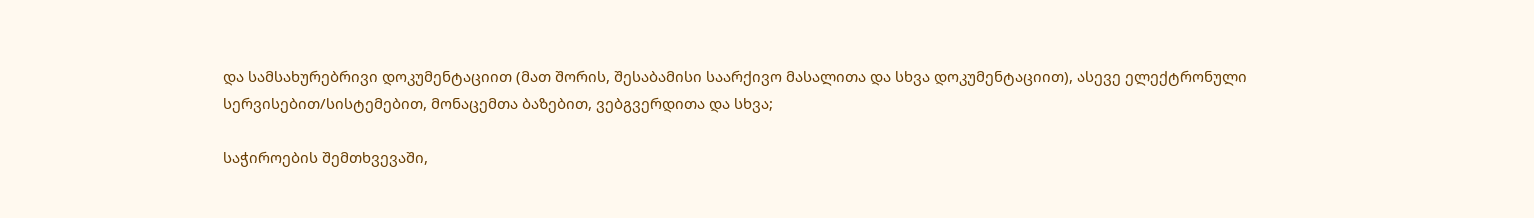და სამსახურებრივი დოკუმენტაციით (მათ შორის, შესაბამისი საარქივო მასალითა და სხვა დოკუმენტაციით), ასევე ელექტრონული სერვისებით/სისტემებით, მონაცემთა ბაზებით, ვებგვერდითა და სხვა;

საჭიროების შემთხვევაში,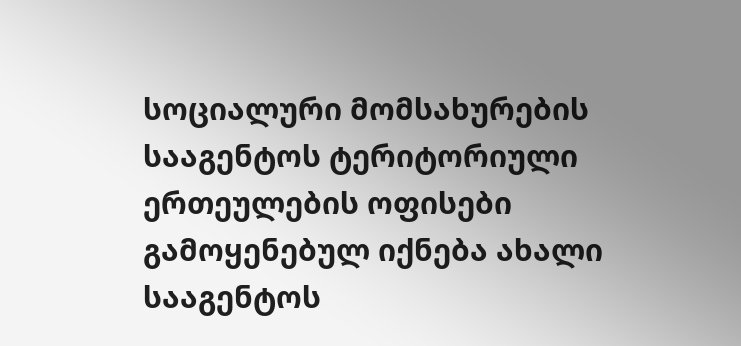სოციალური მომსახურების სააგენტოს ტერიტორიული ერთეულების ოფისები გამოყენებულ იქნება ახალი სააგენტოს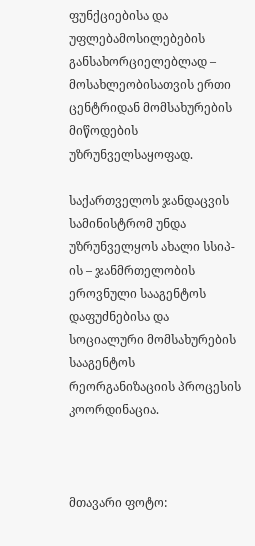ფუნქციებისა და უფლებამოსილებების განსახორციელებლად – მოსახლეობისათვის ერთი ცენტრიდან მომსახურების მიწოდების უზრუნველსაყოფად.

საქართველოს ჯანდაცვის სამინისტრომ უნდა უზრუნველყოს ახალი სსიპ-ის – ჯანმრთელობის ეროვნული სააგენტოს დაფუძნებისა და სოციალური მომსახურების სააგენტოს რეორგანიზაციის პროცესის კოორდინაცია.



მთავარი ფოტო: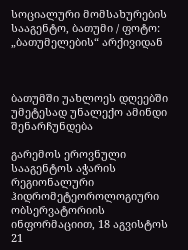სოციალური მომსახურების სააგენტო, ბათუმი / ფოტო: „ბათუმელების“ არქივიდან



ბათუმში უახლოეს დღეებში უმეტესად უნალექო ამინდი შენარჩუნდება

გარემოს ეროვნული სააგენტოს აჭარის რეგიონალური ჰიდრომეტეოროლოგიური ობსერვატორიის ინფორმაციით, 18 აგვისტოს 21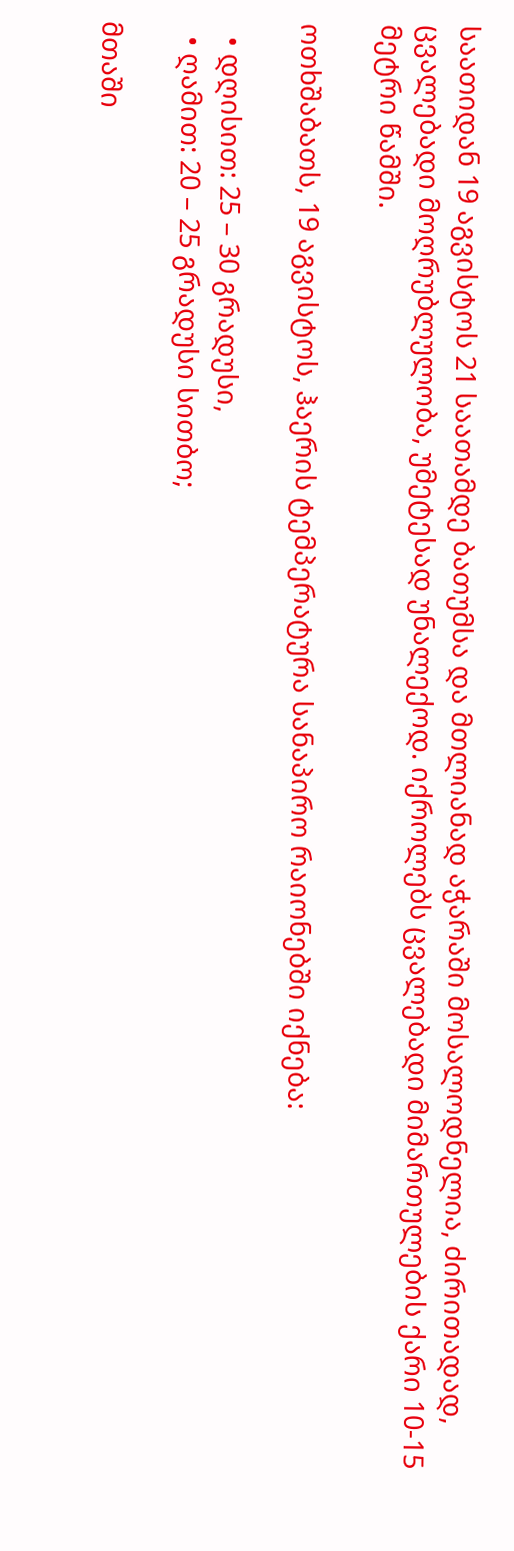საათიდან 19 აგვისტოს 21 საათამდე ბათუმსა და მთლიანად აჭარაში მოსალოდნელია, ძირითადად, ცვალებადი მოღრუბლულობა, უმეტესად უნალექოდ. იქროლებს ცვალებადი მიმართულების ქარი 10-15 მეტრი წამში.

ოთხშაბათს, 19 აგვისტოს, ჰაერის ტემპერატურა სანაპირო რაიონებში იქნება:

  • დღისით: 25 – 30 გრადუსი,
  • ღამით: 20 – 25 გრადუსი სითბო;

მთაში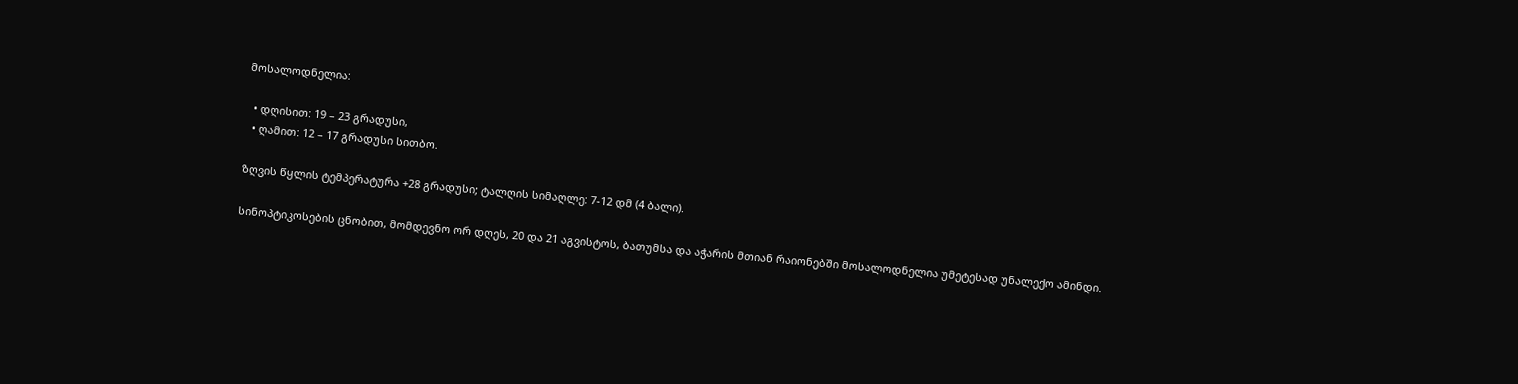მოსალოდნელია:

  • დღისით: 19 – 23 გრადუსი,
  • ღამით: 12 – 17 გრადუსი სითბო.

ზღვის წყლის ტემპერატურა +28 გრადუსი; ტალღის სიმაღლე: 7-12 დმ (4 ბალი).

სინოპტიკოსების ცნობით, მომდევნო ორ დღეს, 20 და 21 აგვისტოს, ბათუმსა და აჭარის მთიან რაიონებში მოსალოდნელია უმეტესად უნალექო ამინდი.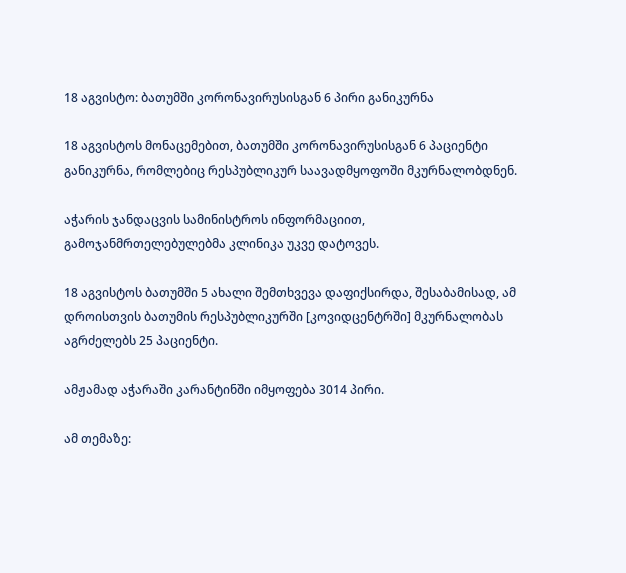18 აგვისტო: ბათუმში კორონავირუსისგან 6 პირი განიკურნა

18 აგვისტოს მონაცემებით, ბათუმში კორონავირუსისგან 6 პაციენტი განიკურნა, რომლებიც რესპუბლიკურ საავადმყოფოში მკურნალობდნენ.

აჭარის ჯანდაცვის სამინისტროს ინფორმაციით, გამოჯანმრთელებულებმა კლინიკა უკვე დატოვეს.

18 აგვისტოს ბათუმში 5 ახალი შემთხვევა დაფიქსირდა, შესაბამისად, ამ დროისთვის ბათუმის რესპუბლიკურში [კოვიდცენტრში] მკურნალობას აგრძელებს 25 პაციენტი.

ამჟამად აჭარაში კარანტინში იმყოფება 3014 პირი.

ამ თემაზე: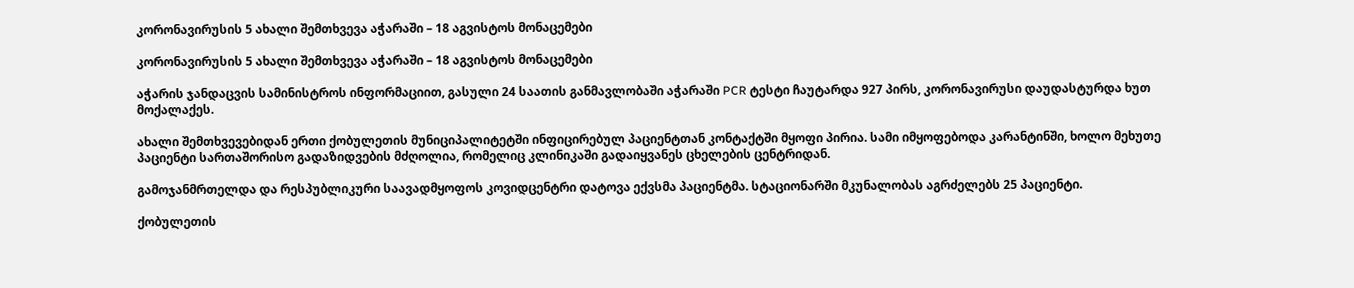კორონავირუსის 5 ახალი შემთხვევა აჭარაში – 18 აგვისტოს მონაცემები

კორონავირუსის 5 ახალი შემთხვევა აჭარაში – 18 აგვისტოს მონაცემები

აჭარის ჯანდაცვის სამინისტროს ინფორმაციით, გასული 24 საათის განმავლობაში აჭარაში PCR ტესტი ჩაუტარდა 927 პირს, კორონავირუსი დაუდასტურდა ხუთ მოქალაქეს.

ახალი შემთხვევებიდან ერთი ქობულეთის მუნიციპალიტეტში ინფიცირებულ პაციენტთან კონტაქტში მყოფი პირია. სამი იმყოფებოდა კარანტინში, ხოლო მეხუთე პაციენტი სართაშორისო გადაზიდვების მძღოლია, რომელიც კლინიკაში გადაიყვანეს ცხელების ცენტრიდან.

გამოჯანმრთელდა და რესპუბლიკური საავადმყოფოს კოვიდცენტრი დატოვა ექვსმა პაციენტმა. სტაციონარში მკუნალობას აგრძელებს 25 პაციენტი.

ქობულეთის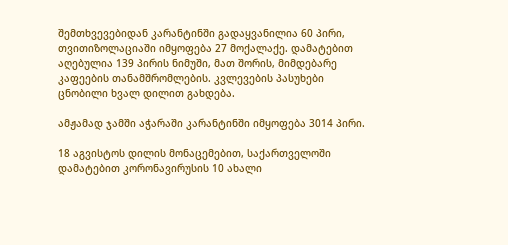შემთხვევებიდან კარანტინში გადაყვანილია 60 პირი, თვითიზოლაციაში იმყოფება 27 მოქალაქე. დამატებით აღებულია 139 პირის ნიმუში, მათ შორის, მიმდებარე კაფეების თანამშრომლების. კვლევების პასუხები ცნობილი ხვალ დილით გახდება.

ამჟამად ჯამში აჭარაში კარანტინში იმყოფება 3014 პირი.

18 აგვისტოს დილის მონაცემებით, საქართველოში დამატებით კორონავირუსის 10 ახალი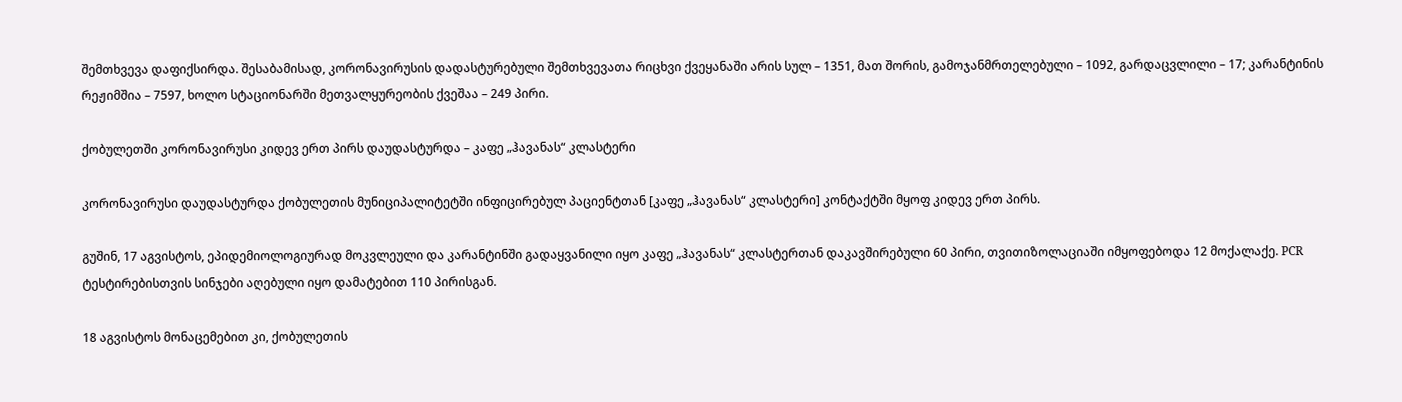შემთხვევა დაფიქსირდა. შესაბამისად, კორონავირუსის დადასტურებული შემთხვევათა რიცხვი ქვეყანაში არის სულ – 1351, მათ შორის, გამოჯანმრთელებული – 1092, გარდაცვლილი – 17; კარანტინის რეჟიმშია – 7597, ხოლო სტაციონარში მეთვალყურეობის ქვეშაა – 249 პირი.

ქობულეთში კორონავირუსი კიდევ ერთ პირს დაუდასტურდა – კაფე „ჰავანას“ კლასტერი

კორონავირუსი დაუდასტურდა ქობულეთის მუნიციპალიტეტში ინფიცირებულ პაციენტთან [კაფე „ჰავანას“ კლასტერი] კონტაქტში მყოფ კიდევ ერთ პირს.

გუშინ, 17 აგვისტოს, ეპიდემიოლოგიურად მოკვლეული და კარანტინში გადაყვანილი იყო კაფე „ჰავანას“ კლასტერთან დაკავშირებული 60 პირი, თვითიზოლაციაში იმყოფებოდა 12 მოქალაქე. PCR ტესტირებისთვის სინჯები აღებული იყო დამატებით 110 პირისგან.

18 აგვისტოს მონაცემებით კი, ქობულეთის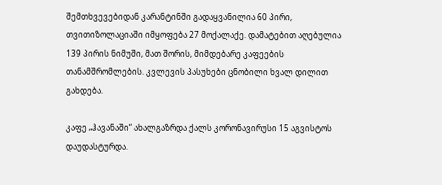შემთხვევებიდან კარანტინში გადაყვანილია 60 პირი, თვითიზოლაციაში იმყოფება 27 მოქალაქე. დამატებით აღებულია 139 პირის ნიმუში, მათ შორის, მიმდებარე კაფეების თანამშრომლების. კვლევის პასუხები ცნობილი ხვალ დილით გახდება.

კაფე „ჰავანაში“ ახალგაზრდა ქალს კორონავირუსი 15 აგვისტოს დაუდასტურდა.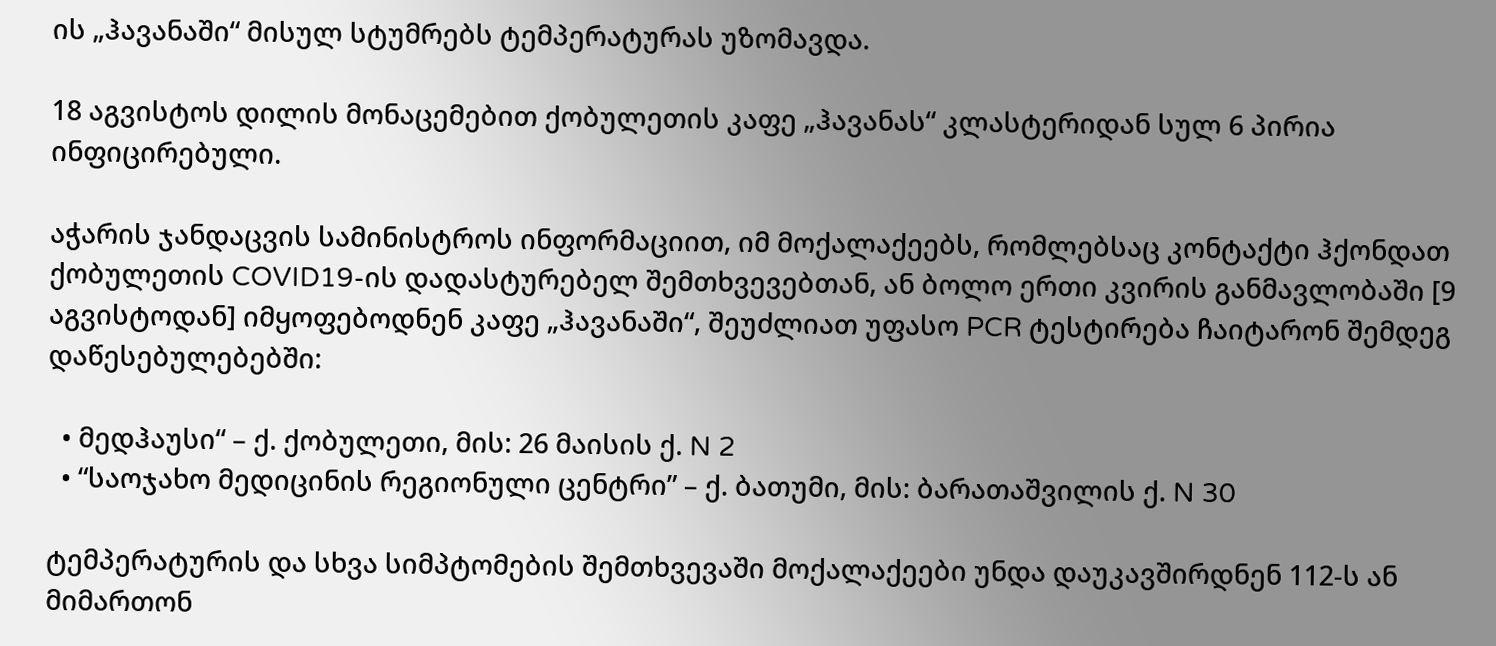ის „ჰავანაში“ მისულ სტუმრებს ტემპერატურას უზომავდა.

18 აგვისტოს დილის მონაცემებით ქობულეთის კაფე „ჰავანას“ კლასტერიდან სულ 6 პირია ინფიცირებული.

აჭარის ჯანდაცვის სამინისტროს ინფორმაციით, იმ მოქალაქეებს, რომლებსაც კონტაქტი ჰქონდათ ქობულეთის COVID19-ის დადასტურებელ შემთხვევებთან, ან ბოლო ერთი კვირის განმავლობაში [9 აგვისტოდან] იმყოფებოდნენ კაფე „ჰავანაში“, შეუძლიათ უფასო PCR ტესტირება ჩაიტარონ შემდეგ დაწესებულებებში:

  • მედჰაუსი“ – ქ. ქობულეთი, მის: 26 მაისის ქ. N 2
  • “საოჯახო მედიცინის რეგიონული ცენტრი” – ქ. ბათუმი, მის: ბარათაშვილის ქ. N 30

ტემპერატურის და სხვა სიმპტომების შემთხვევაში მოქალაქეები უნდა დაუკავშირდნენ 112-ს ან მიმართონ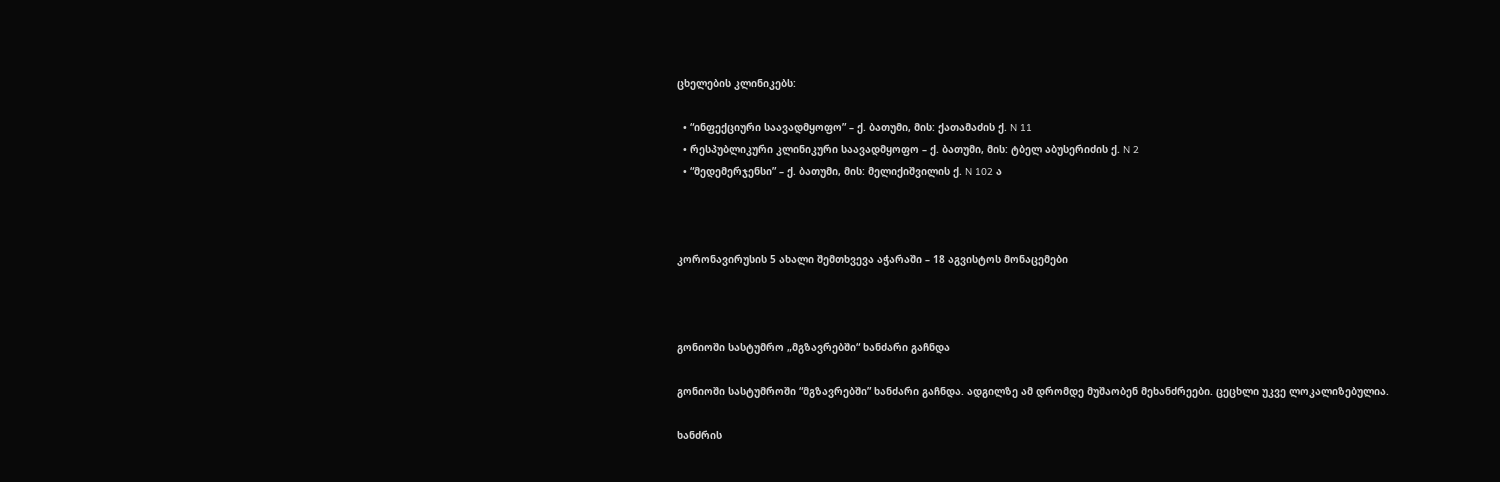ცხელების კლინიკებს:

  • “ინფექციური საავადმყოფო” – ქ. ბათუმი, მის: ქათამაძის ქ. N 11
  • რესპუბლიკური კლინიკური საავადმყოფო – ქ. ბათუმი, მის: ტბელ აბუსერიძის ქ. N 2
  • “მედემერჯენსი” – ქ. ბათუმი, მის: მელიქიშვილის ქ. N 102 ა



კორონავირუსის 5 ახალი შემთხვევა აჭარაში – 18 აგვისტოს მონაცემები



გონიოში სასტუმრო „მგზავრებში“ ხანძარი გაჩნდა

გონიოში სასტუმროში “მგზავრებში” ხანძარი გაჩნდა. ადგილზე ამ დრომდე მუშაობენ მეხანძრეები. ცეცხლი უკვე ლოკალიზებულია.

ხანძრის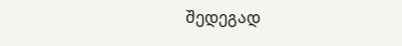შედეგად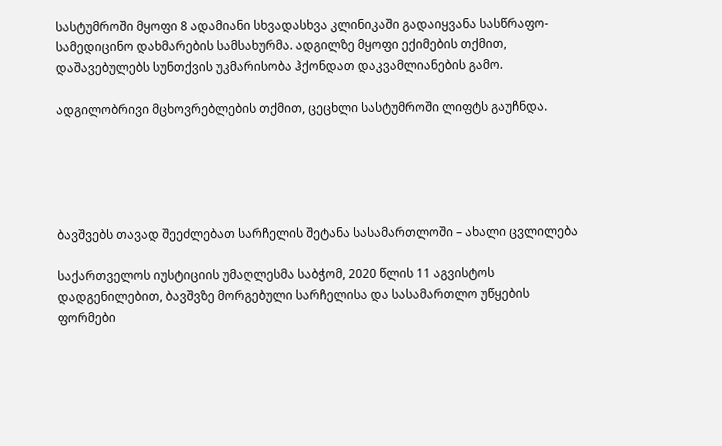სასტუმროში მყოფი 8 ადამიანი სხვადასხვა კლინიკაში გადაიყვანა სასწრაფო-სამედიცინო დახმარების სამსახურმა. ადგილზე მყოფი ექიმების თქმით, დაშავებულებს სუნთქვის უკმარისობა ჰქონდათ დაკვამლიანების გამო.

ადგილობრივი მცხოვრებლების თქმით, ცეცხლი სასტუმროში ლიფტს გაუჩნდა.





ბავშვებს თავად შეეძლებათ სარჩელის შეტანა სასამართლოში – ახალი ცვლილება

საქართველოს იუსტიციის უმაღლესმა საბჭომ, 2020 წლის 11 აგვისტოს დადგენილებით, ბავშვზე მორგებული სარჩელისა და სასამართლო უწყების ფორმები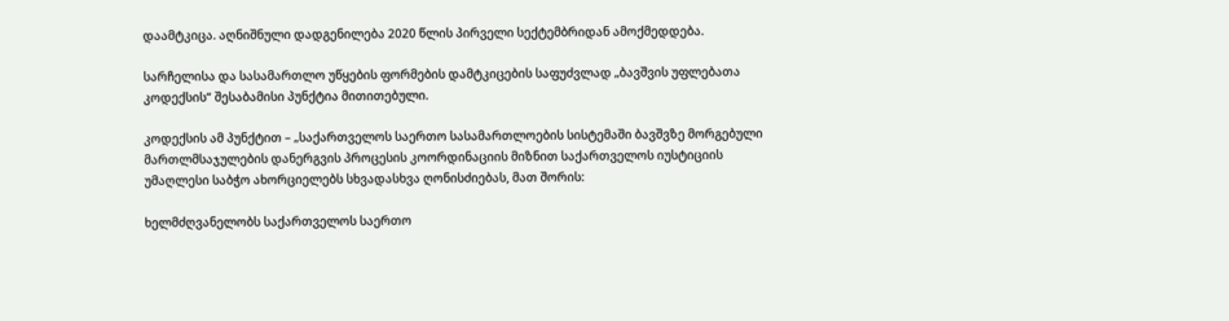დაამტკიცა. აღნიშნული დადგენილება 2020 წლის პირველი სექტემბრიდან ამოქმედდება.

სარჩელისა და სასამართლო უწყების ფორმების დამტკიცების საფუძვლად „ბავშვის უფლებათა კოდექსის“ შესაბამისი პუნქტია მითითებული.

კოდექსის ამ პუნქტით – „საქართველოს საერთო სასამართლოების სისტემაში ბავშვზე მორგებული მართლმსაჯულების დანერგვის პროცესის კოორდინაციის მიზნით საქართველოს იუსტიციის უმაღლესი საბჭო ახორციელებს სხვადასხვა ღონისძიებას, მათ შორის:

ხელმძღვანელობს საქართველოს საერთო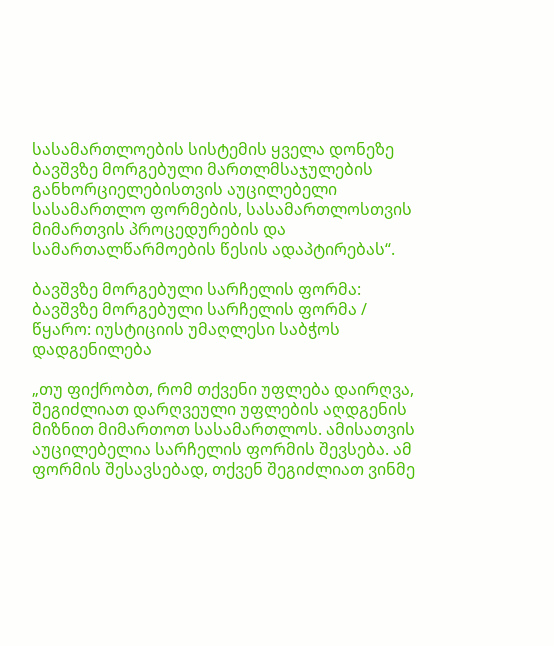სასამართლოების სისტემის ყველა დონეზე ბავშვზე მორგებული მართლმსაჯულების განხორციელებისთვის აუცილებელი სასამართლო ფორმების, სასამართლოსთვის მიმართვის პროცედურების და სამართალწარმოების წესის ადაპტირებას“.

ბავშვზე მორგებული სარჩელის ფორმა:
ბავშვზე მორგებული სარჩელის ფორმა / წყარო: იუსტიციის უმაღლესი საბჭოს დადგენილება

„თუ ფიქრობთ, რომ თქვენი უფლება დაირღვა, შეგიძლიათ დარღვეული უფლების აღდგენის მიზნით მიმართოთ სასამართლოს. ამისათვის აუცილებელია სარჩელის ფორმის შევსება. ამ ფორმის შესავსებად, თქვენ შეგიძლიათ ვინმე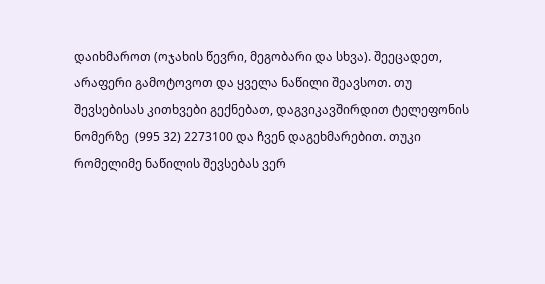დაიხმაროთ (ოჯახის წევრი, მეგობარი და სხვა). შეეცადეთ, არაფერი გამოტოვოთ და ყველა ნაწილი შეავსოთ. თუ შევსებისას კითხვები გექნებათ, დაგვიკავშირდით ტელეფონის ნომერზე  (995 32) 2273100 და ჩვენ დაგეხმარებით. თუკი რომელიმე ნაწილის შევსებას ვერ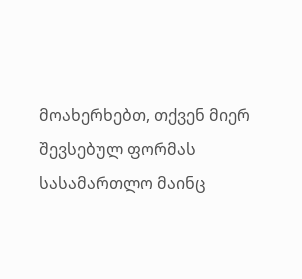მოახერხებთ, თქვენ მიერ შევსებულ ფორმას სასამართლო მაინც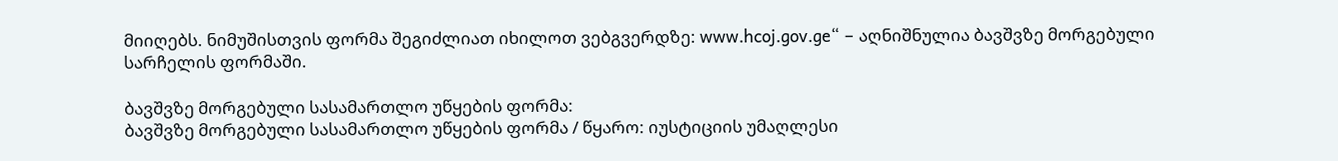მიიღებს. ნიმუშისთვის ფორმა შეგიძლიათ იხილოთ ვებგვერდზე: www.hcoj.gov.ge“ – აღნიშნულია ბავშვზე მორგებული სარჩელის ფორმაში.

ბავშვზე მორგებული სასამართლო უწყების ფორმა:
ბავშვზე მორგებული სასამართლო უწყების ფორმა / წყარო: იუსტიციის უმაღლესი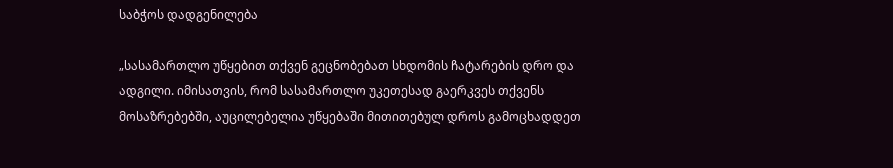საბჭოს დადგენილება

„სასამართლო უწყებით თქვენ გეცნობებათ სხდომის ჩატარების დრო და ადგილი. იმისათვის, რომ სასამართლო უკეთესად გაერკვეს თქვენს მოსაზრებებში, აუცილებელია უწყებაში მითითებულ დროს გამოცხადდეთ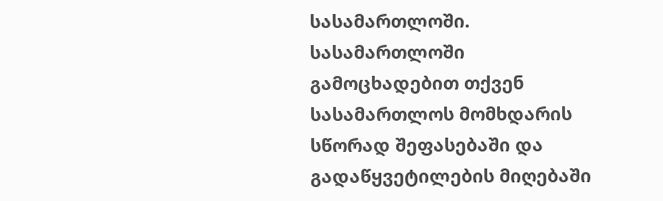სასამართლოში. სასამართლოში გამოცხადებით თქვენ სასამართლოს მომხდარის სწორად შეფასებაში და გადაწყვეტილების მიღებაში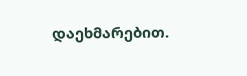დაეხმარებით.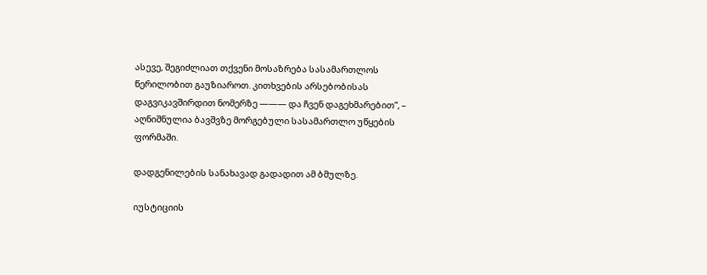ასევე, შეგიძლიათ თქვენი მოსაზრება სასამართლოს წერილობით გაუზიაროთ. კითხვების არსებობისას დაგვიკავშირდით ნომერზე ——— და ჩვენ დაგეხმარებით“, – აღნიშნულია ბავშვზე მორგებული სასამართლო უწყების ფორმაში.

დადგენილების სანახავად გადადით ამ ბმულზე.

იუსტიციის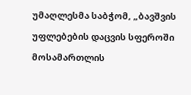უმაღლესმა საბჭომ, „ბავშვის უფლებების დაცვის სფეროში მოსამართლის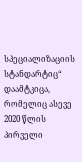სპეციალიზაციის სტანდარტიც“ დაამტკიცა, რომელიც ასევე 2020 წლის პირველი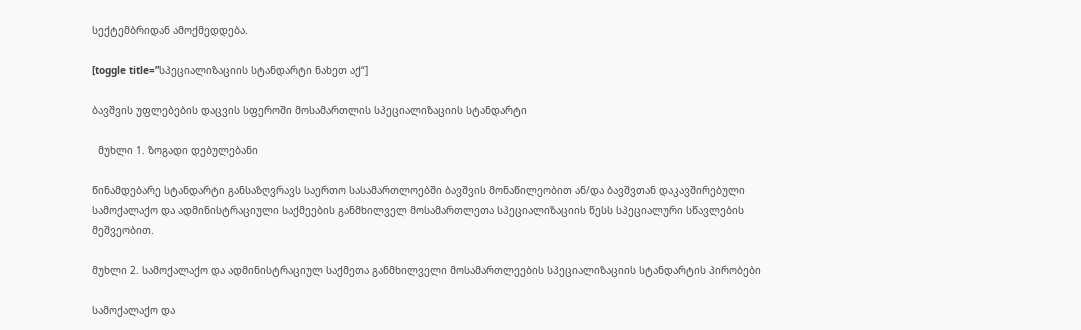სექტემბრიდან ამოქმედდება.

[toggle title=”სპეციალიზაციის სტანდარტი ნახეთ აქ“]

ბავშვის უფლებების დაცვის სფეროში მოსამართლის სპეციალიზაციის სტანდარტი

  მუხლი 1. ზოგადი დებულებანი

წინამდებარე სტანდარტი განსაზღვრავს საერთო სასამართლოებში ბავშვის მონაწილეობით ან/და ბავშვთან დაკავშირებული სამოქალაქო და ადმინისტრაციული საქმეების განმხილველ მოსამართლეთა სპეციალიზაციის წესს სპეციალური სწავლების მეშვეობით.

მუხლი 2. სამოქალაქო და ადმინისტრაციულ საქმეთა განმხილველი მოსამართლეების სპეციალიზაციის სტანდარტის პირობები

სამოქალაქო და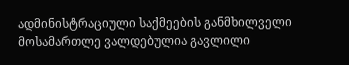ადმინისტრაციული საქმეების განმხილველი მოსამართლე ვალდებულია გავლილი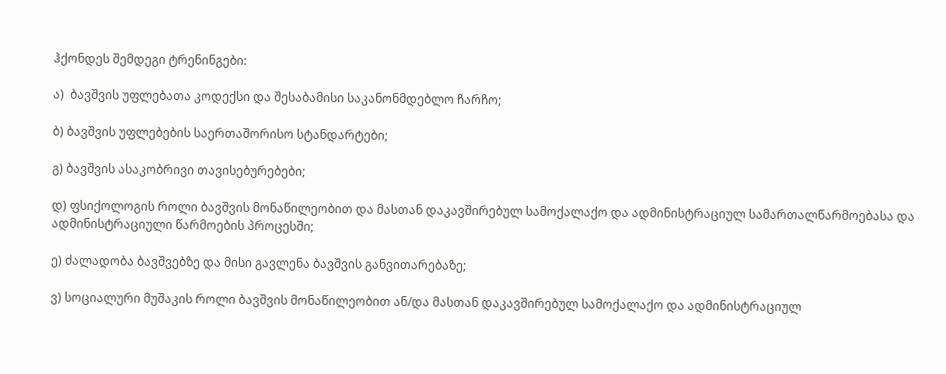ჰქონდეს შემდეგი ტრენინგები:

ა)  ბავშვის უფლებათა კოდექსი და შესაბამისი საკანონმდებლო ჩარჩო;

ბ) ბავშვის უფლებების საერთაშორისო სტანდარტები;

გ) ბავშვის ასაკობრივი თავისებურებები;

დ) ფსიქოლოგის როლი ბავშვის მონაწილეობით და მასთან დაკავშირებულ სამოქალაქო და ადმინისტრაციულ სამართალწარმოებასა და ადმინისტრაციული წარმოების პროცესში;

ე) ძალადობა ბავშვებზე და მისი გავლენა ბავშვის განვითარებაზე;

ვ) სოციალური მუშაკის როლი ბავშვის მონაწილეობით ან/და მასთან დაკავშირებულ სამოქალაქო და ადმინისტრაციულ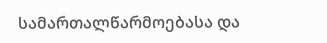სამართალწარმოებასა და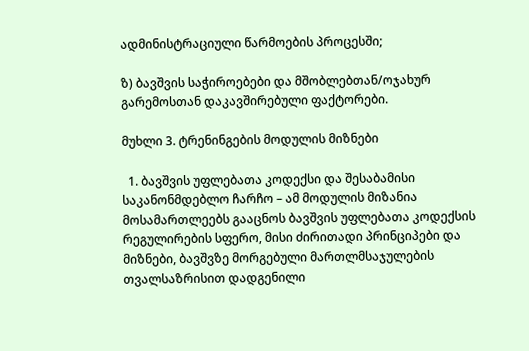ადმინისტრაციული წარმოების პროცესში;

ზ) ბავშვის საჭიროებები და მშობლებთან/ოჯახურ გარემოსთან დაკავშირებული ფაქტორები.

მუხლი 3. ტრენინგების მოდულის მიზნები

  1. ბავშვის უფლებათა კოდექსი და შესაბამისი საკანონმდებლო ჩარჩო – ამ მოდულის მიზანია მოსამართლეებს გააცნოს ბავშვის უფლებათა კოდექსის რეგულირების სფერო, მისი ძირითადი პრინციპები და მიზნები, ბავშვზე მორგებული მართლმსაჯულების თვალსაზრისით დადგენილი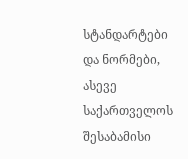სტანდარტები და ნორმები, ასევე საქართველოს შესაბამისი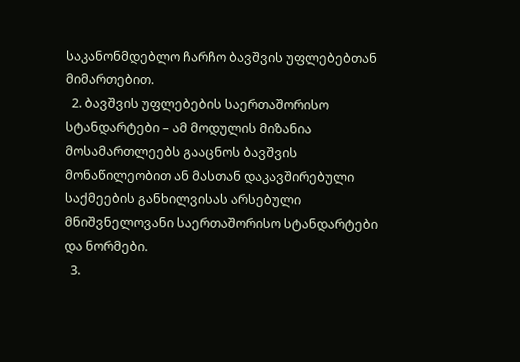საკანონმდებლო ჩარჩო ბავშვის უფლებებთან მიმართებით.
  2. ბავშვის უფლებების საერთაშორისო სტანდარტები – ამ მოდულის მიზანია მოსამართლეებს გააცნოს ბავშვის მონაწილეობით ან მასთან დაკავშირებული საქმეების განხილვისას არსებული მნიშვნელოვანი საერთაშორისო სტანდარტები და ნორმები.
  3.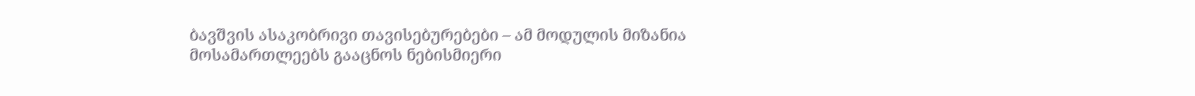ბავშვის ასაკობრივი თავისებურებები – ამ მოდულის მიზანია მოსამართლეებს გააცნოს ნებისმიერი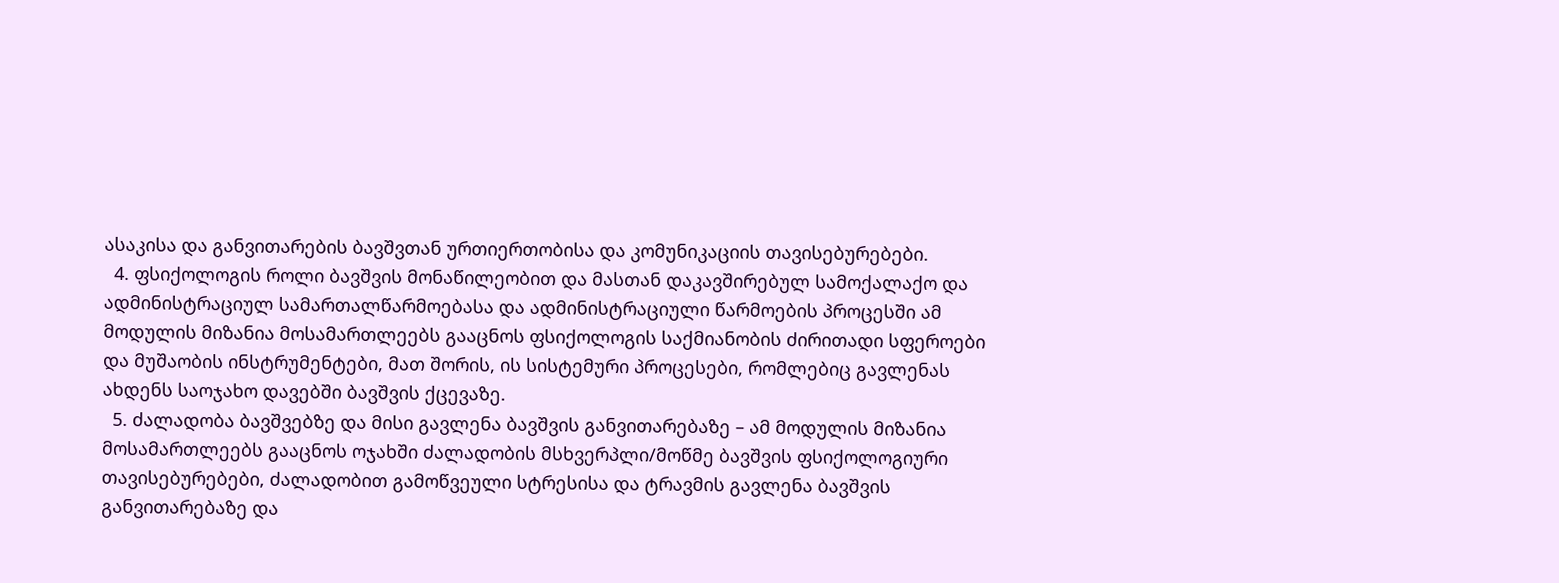ასაკისა და განვითარების ბავშვთან ურთიერთობისა და კომუნიკაციის თავისებურებები.
  4. ფსიქოლოგის როლი ბავშვის მონაწილეობით და მასთან დაკავშირებულ სამოქალაქო და ადმინისტრაციულ სამართალწარმოებასა და ადმინისტრაციული წარმოების პროცესში ამ მოდულის მიზანია მოსამართლეებს გააცნოს ფსიქოლოგის საქმიანობის ძირითადი სფეროები და მუშაობის ინსტრუმენტები, მათ შორის, ის სისტემური პროცესები, რომლებიც გავლენას ახდენს საოჯახო დავებში ბავშვის ქცევაზე.
  5. ძალადობა ბავშვებზე და მისი გავლენა ბავშვის განვითარებაზე – ამ მოდულის მიზანია მოსამართლეებს გააცნოს ოჯახში ძალადობის მსხვერპლი/მოწმე ბავშვის ფსიქოლოგიური თავისებურებები, ძალადობით გამოწვეული სტრესისა და ტრავმის გავლენა ბავშვის განვითარებაზე და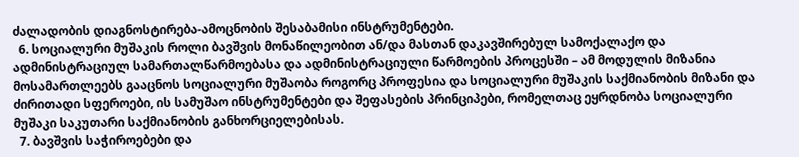ძალადობის დიაგნოსტირება-ამოცნობის შესაბამისი ინსტრუმენტები.
  6. სოციალური მუშაკის როლი ბავშვის მონაწილეობით ან/და მასთან დაკავშირებულ სამოქალაქო და ადმინისტრაციულ სამართალწარმოებასა და ადმინისტრაციული წარმოების პროცესში – ამ მოდულის მიზანია მოსამართლეებს გააცნოს სოციალური მუშაობა როგორც პროფესია და სოციალური მუშაკის საქმიანობის მიზანი და ძირითადი სფეროები, ის სამუშაო ინსტრუმენტები და შეფასების პრინციპები, რომელთაც ეყრდნობა სოციალური მუშაკი საკუთარი საქმიანობის განხორციელებისას.
  7. ბავშვის საჭიროებები და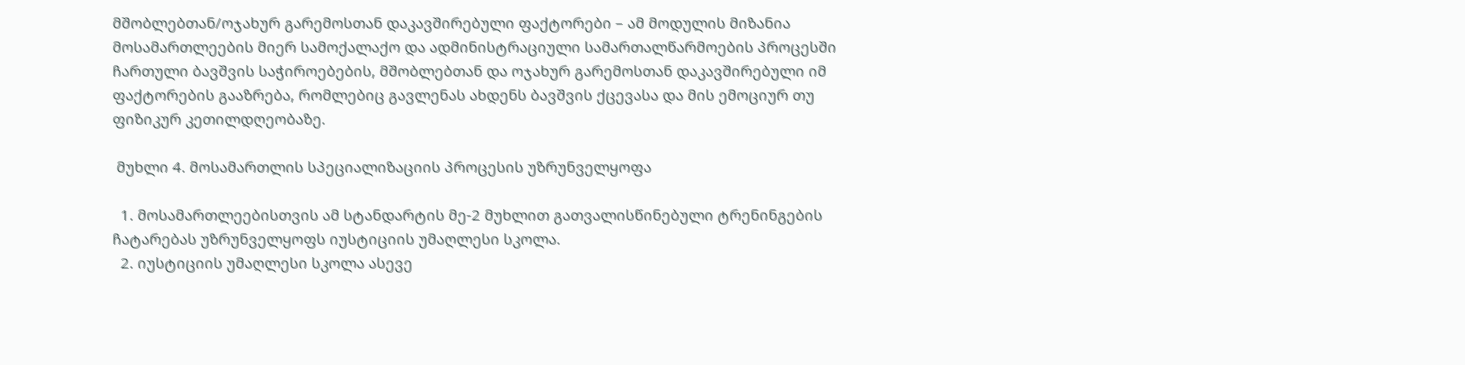მშობლებთან/ოჯახურ გარემოსთან დაკავშირებული ფაქტორები – ამ მოდულის მიზანია მოსამართლეების მიერ სამოქალაქო და ადმინისტრაციული სამართალწარმოების პროცესში ჩართული ბავშვის საჭიროებების, მშობლებთან და ოჯახურ გარემოსთან დაკავშირებული იმ ფაქტორების გააზრება, რომლებიც გავლენას ახდენს ბავშვის ქცევასა და მის ემოციურ თუ ფიზიკურ კეთილდღეობაზე.

 მუხლი 4. მოსამართლის სპეციალიზაციის პროცესის უზრუნველყოფა

  1. მოსამართლეებისთვის ამ სტანდარტის მე-2 მუხლით გათვალისწინებული ტრენინგების ჩატარებას უზრუნველყოფს იუსტიციის უმაღლესი სკოლა.
  2. იუსტიციის უმაღლესი სკოლა ასევე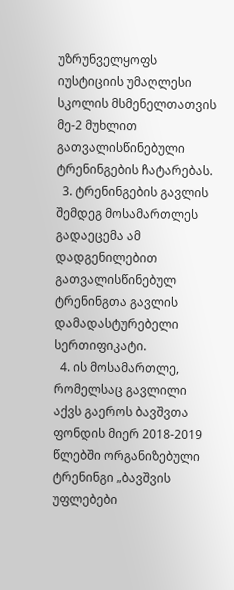უზრუნველყოფს იუსტიციის უმაღლესი სკოლის მსმენელთათვის მე-2 მუხლით გათვალისწინებული ტრენინგების ჩატარებას.
  3. ტრენინგების გავლის შემდეგ მოსამართლეს გადაეცემა ამ დადგენილებით გათვალისწინებულ ტრენინგთა გავლის დამადასტურებელი სერთიფიკატი.
  4. ის მოსამართლე, რომელსაც გავლილი აქვს გაეროს ბავშვთა ფონდის მიერ 2018-2019 წლებში ორგანიზებული ტრენინგი „ბავშვის უფლებები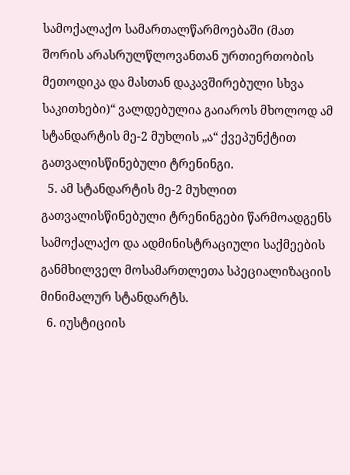სამოქალაქო სამართალწარმოებაში (მათ შორის არასრულწლოვანთან ურთიერთობის მეთოდიკა და მასთან დაკავშირებული სხვა საკითხები)“ ვალდებულია გაიაროს მხოლოდ ამ სტანდარტის მე-2 მუხლის „ა“ ქვეპუნქტით გათვალისწინებული ტრენინგი.
  5. ამ სტანდარტის მე-2 მუხლით გათვალისწინებული ტრენინგები წარმოადგენს სამოქალაქო და ადმინისტრაციული საქმეების განმხილველ მოსამართლეთა სპეციალიზაციის მინიმალურ სტანდარტს.
  6. იუსტიციის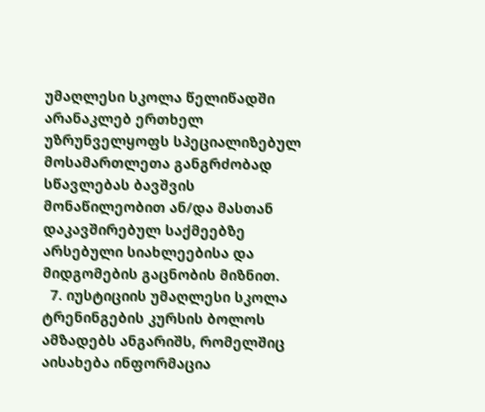უმაღლესი სკოლა წელიწადში არანაკლებ ერთხელ უზრუნველყოფს სპეციალიზებულ მოსამართლეთა განგრძობად სწავლებას ბავშვის მონაწილეობით ან/და მასთან დაკავშირებულ საქმეებზე არსებული სიახლეებისა და მიდგომების გაცნობის მიზნით.
  7. იუსტიციის უმაღლესი სკოლა ტრენინგების კურსის ბოლოს ამზადებს ანგარიშს, რომელშიც აისახება ინფორმაცია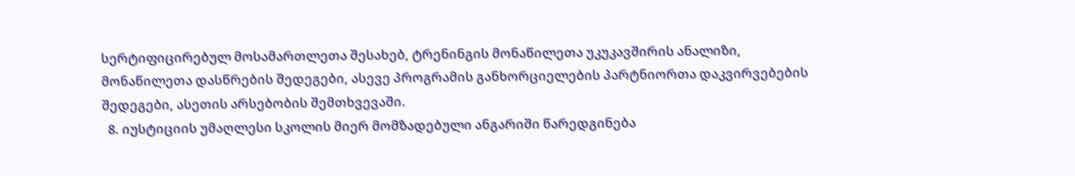სერტიფიცირებულ მოსამართლეთა შესახებ, ტრენინგის მონაწილეთა უკუკავშირის ანალიზი, მონაწილეთა დასწრების შედეგები, ასევე პროგრამის განხორციელების პარტნიორთა დაკვირვებების შედეგები, ასეთის არსებობის შემთხვევაში.
  8. იუსტიციის უმაღლესი სკოლის მიერ მომზადებული ანგარიში წარედგინება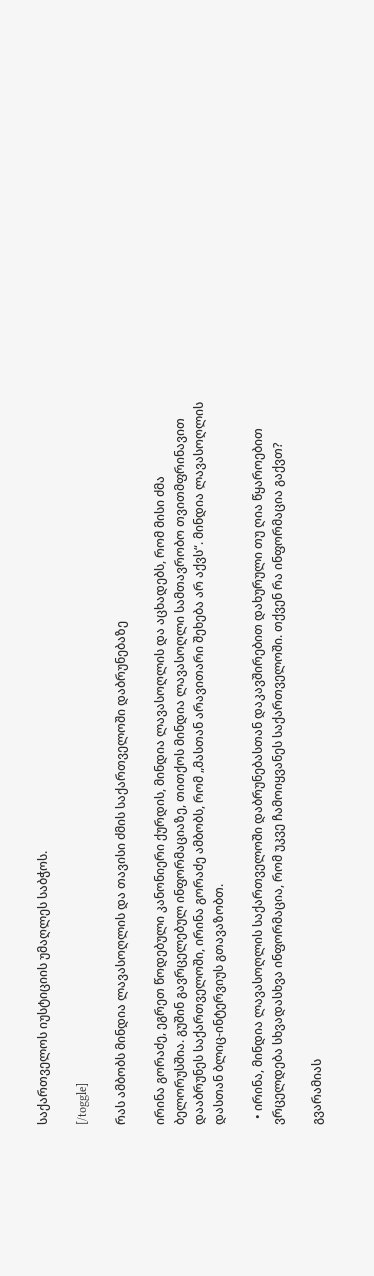საქართველოს იუსტიციის უმაღლეს საბჭოს.

[/toggle]

რას ამბობს მინდია ლავასოღლის და თავისი ძმის საქართველოში დაბრუნებაზე

ირინა გორაძე, ეგრეთ წოდებული კანონიერი ქურდის, მინდია ლავასოღლის და აცხადებს, რომ მისი ძმა ბელორუსშია. გუშინ გავრცელებულ ინფორმაციაზე, თითქოს მინდია ლავასოღლი სამთავრობო თვითმფრინავით დააბრუნეს საქართველოში, ირინა გორაძე ამბობს, რომ „მასთან არავითარი შეხება არ აქვს“. მინდია ლავასოღლის დასთან ბლიც-ინტერვიუს გთავაზობთ.

  • ირინა, მინდია ლავასოღლის საქართველოში დაბრუნებასთან დაკავშირებით დახურული თუ ღია წყაროებით ვრცელდება სხვადასხვა ინფორმაცია, რომ უკვე ჩამოიყვანეს საქართველოში. თქვენ რა ინფორმაცია გაქვთ?

გვარამიას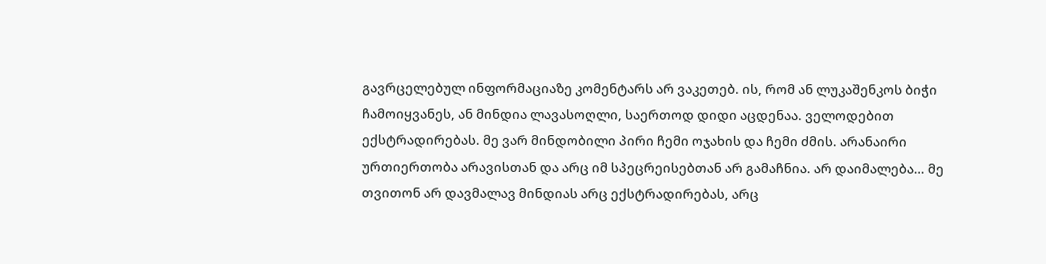გავრცელებულ ინფორმაციაზე კომენტარს არ ვაკეთებ. ის, რომ ან ლუკაშენკოს ბიჭი ჩამოიყვანეს, ან მინდია ლავასოღლი, საერთოდ დიდი აცდენაა. ველოდებით ექსტრადირებას. მე ვარ მინდობილი პირი ჩემი ოჯახის და ჩემი ძმის. არანაირი ურთიერთობა არავისთან და არც იმ სპეცრეისებთან არ გამაჩნია. არ დაიმალება… მე თვითონ არ დავმალავ მინდიას არც ექსტრადირებას, არც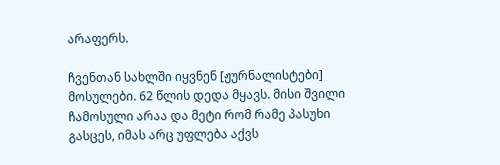არაფერს.

ჩვენთან სახლში იყვნენ [ჟურნალისტები] მოსულები. 62 წლის დედა მყავს. მისი შვილი ჩამოსული არაა და მეტი რომ რამე პასუხი გასცეს, იმას არც უფლება აქვს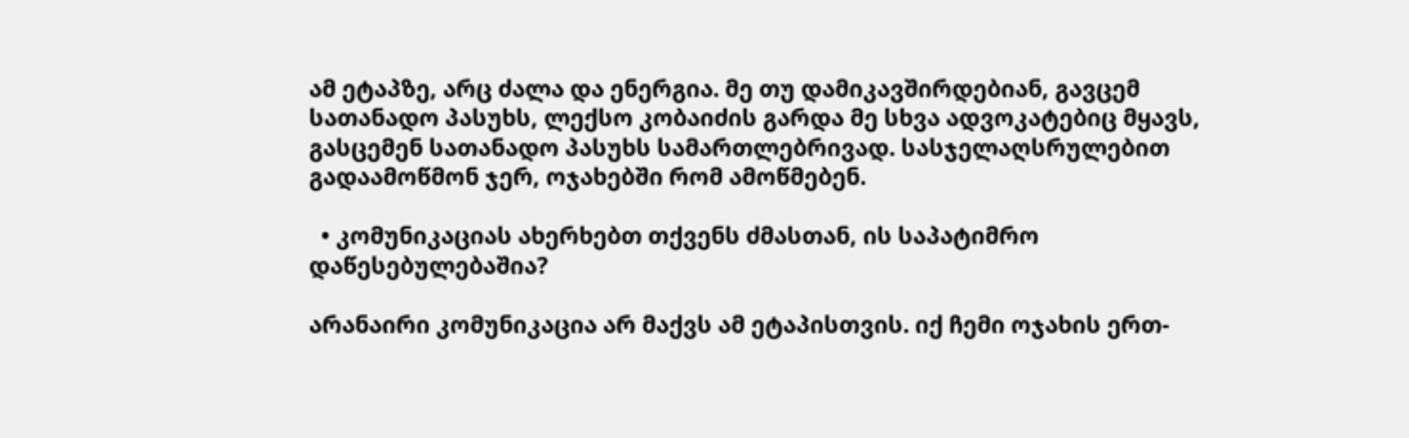ამ ეტაპზე, არც ძალა და ენერგია. მე თუ დამიკავშირდებიან, გავცემ სათანადო პასუხს, ლექსო კობაიძის გარდა მე სხვა ადვოკატებიც მყავს, გასცემენ სათანადო პასუხს სამართლებრივად. სასჯელაღსრულებით გადაამოწმონ ჯერ, ოჯახებში რომ ამოწმებენ.

  • კომუნიკაციას ახერხებთ თქვენს ძმასთან, ის საპატიმრო დაწესებულებაშია?

არანაირი კომუნიკაცია არ მაქვს ამ ეტაპისთვის. იქ ჩემი ოჯახის ერთ-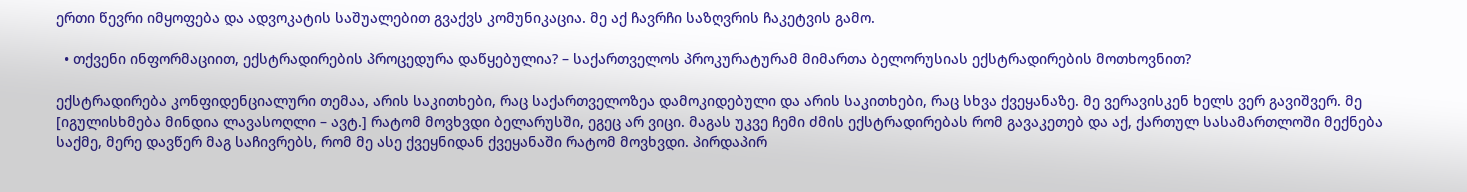ერთი წევრი იმყოფება და ადვოკატის საშუალებით გვაქვს კომუნიკაცია. მე აქ ჩავრჩი საზღვრის ჩაკეტვის გამო.

  • თქვენი ინფორმაციით, ექსტრადირების პროცედურა დაწყებულია? – საქართველოს პროკურატურამ მიმართა ბელორუსიას ექსტრადირების მოთხოვნით?

ექსტრადირება კონფიდენციალური თემაა, არის საკითხები, რაც საქართველოზეა დამოკიდებული და არის საკითხები, რაც სხვა ქვეყანაზე. მე ვერავისკენ ხელს ვერ გავიშვერ. მე [იგულისხმება მინდია ლავასოღლი – ავტ.] რატომ მოვხვდი ბელარუსში, ეგეც არ ვიცი. მაგას უკვე ჩემი ძმის ექსტრადირებას რომ გავაკეთებ და აქ, ქართულ სასამართლოში მექნება საქმე, მერე დავწერ მაგ საჩივრებს, რომ მე ასე ქვეყნიდან ქვეყანაში რატომ მოვხვდი. პირდაპირ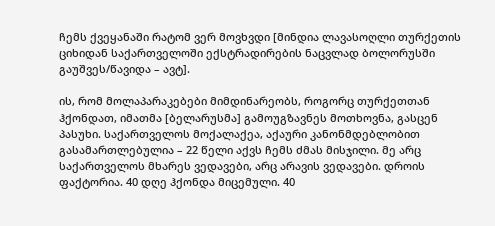ჩემს ქვეყანაში რატომ ვერ მოვხვდი [მინდია ლავასოღლი თურქეთის ციხიდან საქართველოში ექსტრადირების ნაცვლად ბოლორუსში გაუშვეს/წავიდა – ავტ].

ის, რომ მოლაპარაკებები მიმდინარეობს, როგორც თურქეთთან ჰქონდათ, იმათმა [ბელარუსმა] გამოუგზავნეს მოთხოვნა, გასცენ პასუხი. საქართველოს მოქალაქეა, აქაური კანონმდებლობით გასამართლებულია – 22 წელი აქვს ჩემს ძმას მისჯილი. მე არც საქართველოს მხარეს ვედავები, არც არავის ვედავები. დროის ფაქტორია. 40 დღე ჰქონდა მიცემული. 40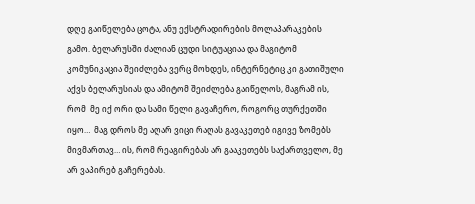დღე გაიწელება ცოტა, ანუ ექსტრადირების მოლაპარაკების გამო. ბელარუსში ძალიან ცუდი სიტუაციაა და მაგიტომ კომუნიკაცია შეიძლება ვერც მოხდეს, ინტერნეტიც კი გათიშული აქვს ბელარუსიას და ამიტომ შეიძლება გაიწელოს, მაგრამ ის, რომ  მე იქ ორი და სამი წელი გავაჩერო, როგორც თურქეთში იყო…  მაგ დროს მე აღარ ვიცი რაღას გავაკეთებ იგივე ზომებს მივმართავ… ის, რომ რეაგირებას არ გააკეთებს საქართველო, მე არ ვაპირებ გაჩერებას.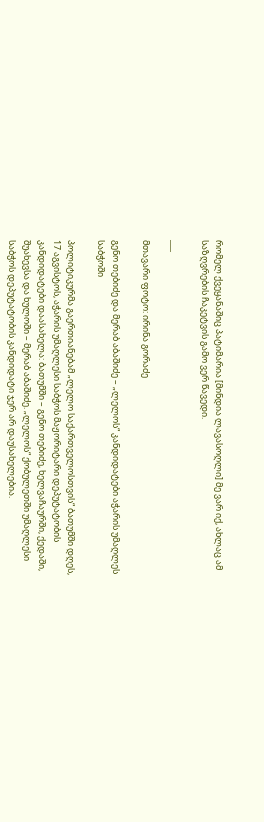რომელ ქვეყანაშიც პატიმარია [მინდია ლავასოღლი] მე ვარ იქ, ახლაც ამ საზღვრების ჩაკეტვის გამო ვერ წავედი.

___

მთავარი ფოტო: ირინა გორაძე

გენო თებიძე და მერაბ აბაშიძე – „ლელოს“ კანდიდატები აჭარის უმაღლეს საბჭოში

პოლიტიკურმა გაერთიანებამ „ლელო საქართველოსთვის“ ბათუმში დღეს, 17 აგვისტოს, აჭარის უმაღლესი საბჭოს მაჟორიტარი დეპუტატობის კანდიდატები დაასახელა: ბათუმში – გენო თებიძე, ხელვაჩაურში, ქედაში, შუახევსა და ხულოში – მერაბ აბაშიძე. „ლელოს“ ქობულეთში უმაღლესი საბჭოს დეპუტატობის კანდიდატი ჯერ არ დაუსახელებია.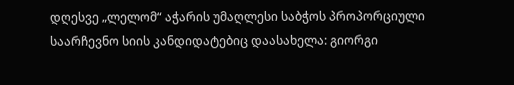დღესვე „ლელომ“ აჭარის უმაღლესი საბჭოს პროპორციული საარჩევნო სიის კანდიდატებიც დაასახელა: გიორგი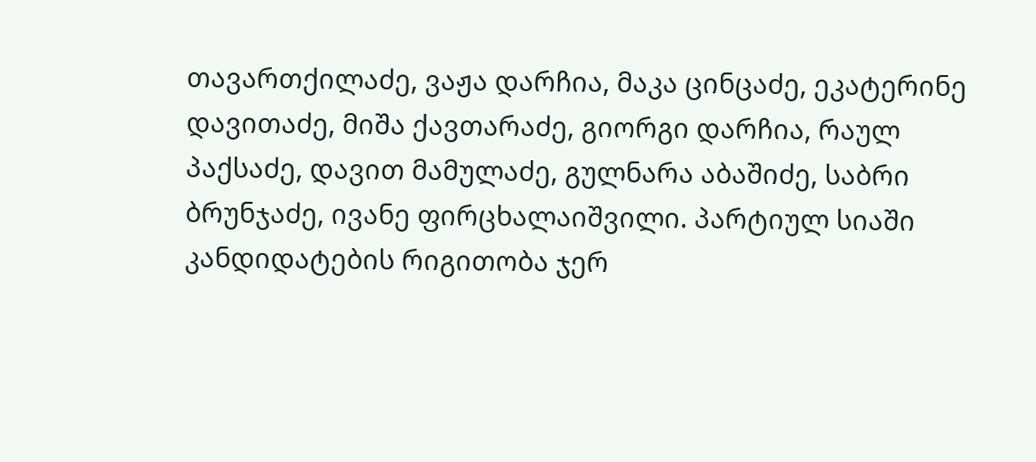თავართქილაძე, ვაჟა დარჩია, მაკა ცინცაძე, ეკატერინე დავითაძე, მიშა ქავთარაძე, გიორგი დარჩია, რაულ პაქსაძე, დავით მამულაძე, გულნარა აბაშიძე, საბრი ბრუნჯაძე, ივანე ფირცხალაიშვილი. პარტიულ სიაში კანდიდატების რიგითობა ჯერ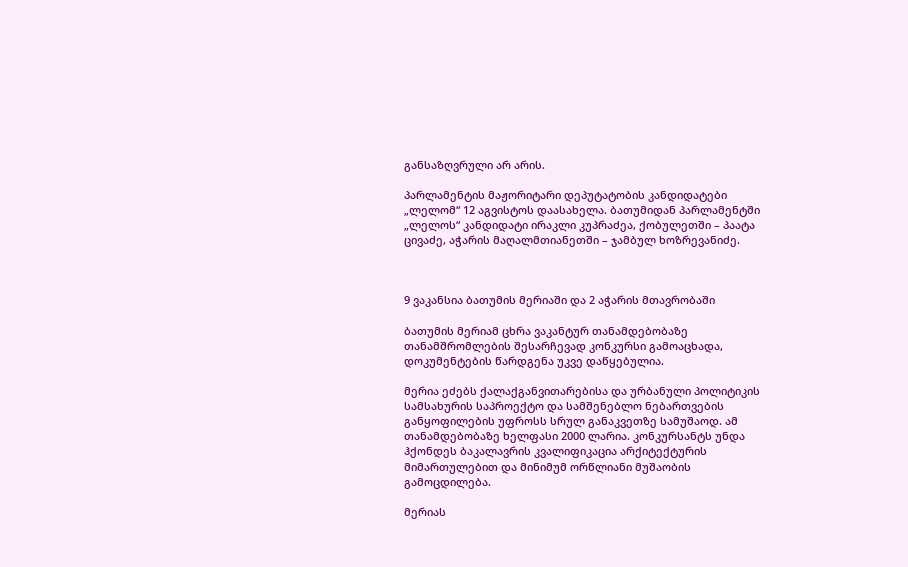განსაზღვრული არ არის.

პარლამენტის მაჟორიტარი დეპუტატობის კანდიდატები „ლელომ“ 12 აგვისტოს დაასახელა. ბათუმიდან პარლამენტში „ლელოს“ კანდიდატი ირაკლი კუპრაძეა, ქობულეთში – პაატა ცივაძე, აჭარის მაღალმთიანეთში – ჯამბულ ხოზრევანიძე.



9 ვაკანსია ბათუმის მერიაში და 2 აჭარის მთავრობაში

ბათუმის მერიამ ცხრა ვაკანტურ თანამდებობაზე თანამშრომლების შესარჩევად კონკურსი გამოაცხადა, დოკუმენტების წარდგენა უკვე დაწყებულია.

მერია ეძებს ქალაქგანვითარებისა და ურბანული პოლიტიკის სამსახურის საპროექტო და სამშენებლო ნებართვების განყოფილების უფროსს სრულ განაკვეთზე სამუშაოდ. ამ თანამდებობაზე ხელფასი 2000 ლარია. კონკურსანტს უნდა ჰქონდეს ბაკალავრის კვალიფიკაცია არქიტექტურის მიმართულებით და მინიმუმ ორწლიანი მუშაობის გამოცდილება.

მერიას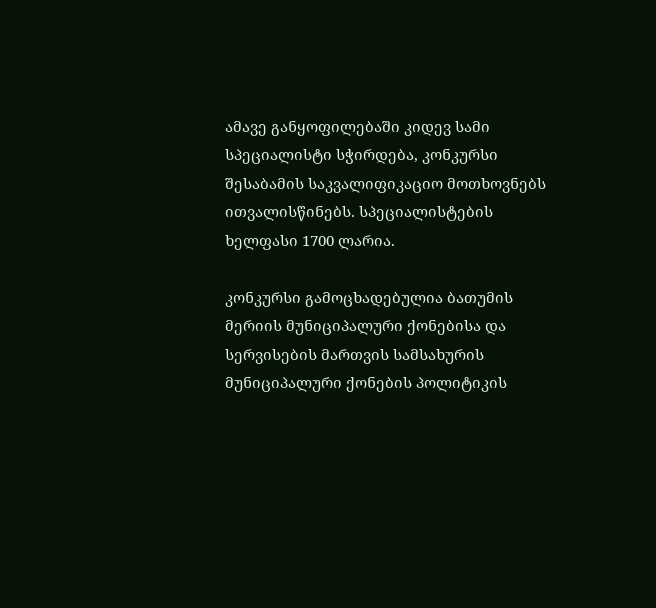ამავე განყოფილებაში კიდევ სამი სპეციალისტი სჭირდება, კონკურსი შესაბამის საკვალიფიკაციო მოთხოვნებს ითვალისწინებს. სპეციალისტების ხელფასი 1700 ლარია.

კონკურსი გამოცხადებულია ბათუმის მერიის მუნიციპალური ქონებისა და სერვისების მართვის სამსახურის მუნიციპალური ქონების პოლიტიკის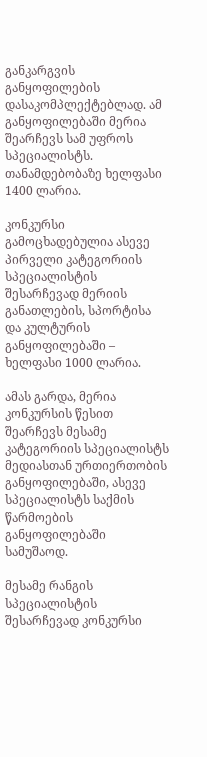განკარგვის განყოფილების დასაკომპლექტებლად. ამ განყოფილებაში მერია შეარჩევს სამ უფროს სპეციალისტს. თანამდებობაზე ხელფასი 1400 ლარია.

კონკურსი გამოცხადებულია ასევე პირველი კატეგორიის სპეციალისტის შესარჩევად მერიის განათლების, სპორტისა და კულტურის განყოფილებაში – ხელფასი 1000 ლარია.

ამას გარდა, მერია კონკურსის წესით შეარჩევს მესამე კატეგორიის სპეციალისტს მედიასთან ურთიერთობის განყოფილებაში, ასევე სპეციალისტს საქმის წარმოების განყოფილებაში სამუშაოდ.

მესამე რანგის სპეციალისტის შესარჩევად კონკურსი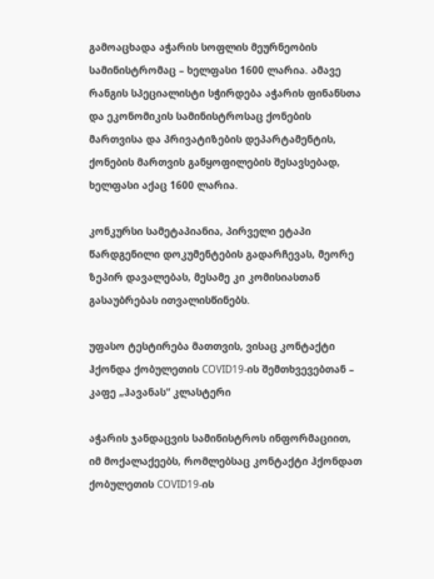გამოაცხადა აჭარის სოფლის მეურნეობის სამინისტრომაც – ხელფასი 1600 ლარია. ამავე რანგის სპეციალისტი სჭირდება აჭარის ფინანსთა და ეკონომიკის სამინისტროსაც ქონების მართვისა და პრივატიზების დეპარტამენტის, ქონების მართვის განყოფილების შესავსებად, ხელფასი აქაც 1600 ლარია.

კონკურსი სამეტაპიანია, პირველი ეტაპი წარდგენილი დოკუმენტების გადარჩევას, მეორე ზეპირ დავალებას, მესამე კი კომისიასთან გასაუბრებას ითვალისწინებს.

უფასო ტესტირება მათთვის, ვისაც კონტაქტი ჰქონდა ქობულეთის COVID19-ის შემთხვევებთან – კაფე „ჰავანას“ კლასტერი

აჭარის ჯანდაცვის სამინისტროს ინფორმაციით, იმ მოქალაქეებს, რომლებსაც კონტაქტი ჰქონდათ ქობულეთის COVID19-ის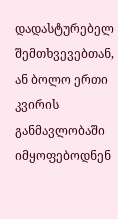დადასტურებელ შემთხვევებთან, ან ბოლო ერთი კვირის განმავლობაში იმყოფებოდნენ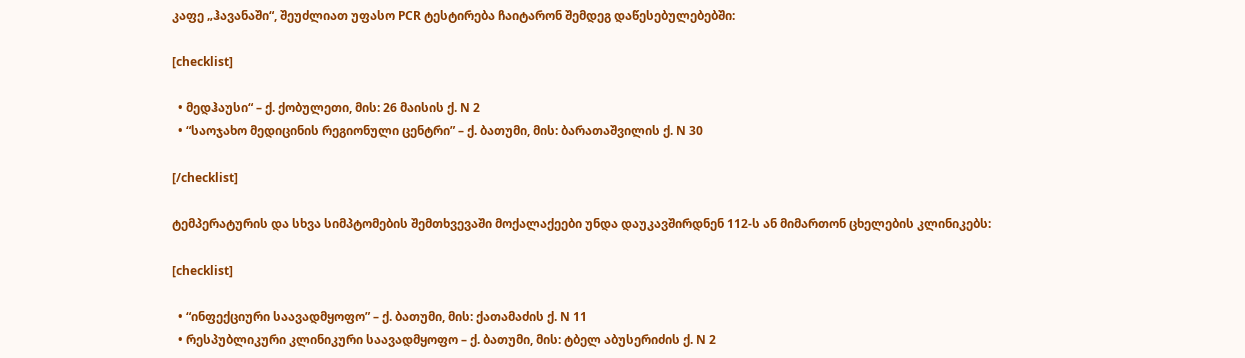კაფე „ჰავანაში“, შეუძლიათ უფასო PCR ტესტირება ჩაიტარონ შემდეგ დაწესებულებებში:

[checklist]

  • მედჰაუსი“ – ქ. ქობულეთი, მის: 26 მაისის ქ. N 2
  • “საოჯახო მედიცინის რეგიონული ცენტრი” – ქ. ბათუმი, მის: ბარათაშვილის ქ. N 30

[/checklist]

ტემპერატურის და სხვა სიმპტომების შემთხვევაში მოქალაქეები უნდა დაუკავშირდნენ 112-ს ან მიმართონ ცხელების კლინიკებს:

[checklist]

  • “ინფექციური საავადმყოფო” – ქ. ბათუმი, მის: ქათამაძის ქ. N 11
  • რესპუბლიკური კლინიკური საავადმყოფო – ქ. ბათუმი, მის: ტბელ აბუსერიძის ქ. N 2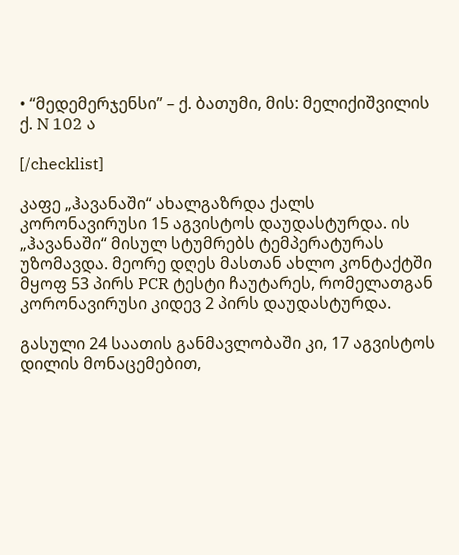• “მედემერჯენსი” – ქ. ბათუმი, მის: მელიქიშვილის ქ. N 102 ა

[/checklist]

კაფე „ჰავანაში“ ახალგაზრდა ქალს კორონავირუსი 15 აგვისტოს დაუდასტურდა. ის „ჰავანაში“ მისულ სტუმრებს ტემპერატურას უზომავდა. მეორე დღეს მასთან ახლო კონტაქტში მყოფ 53 პირს PCR ტესტი ჩაუტარეს, რომელათგან კორონავირუსი კიდევ 2 პირს დაუდასტურდა.

გასული 24 საათის განმავლობაში კი, 17 აგვისტოს დილის მონაცემებით,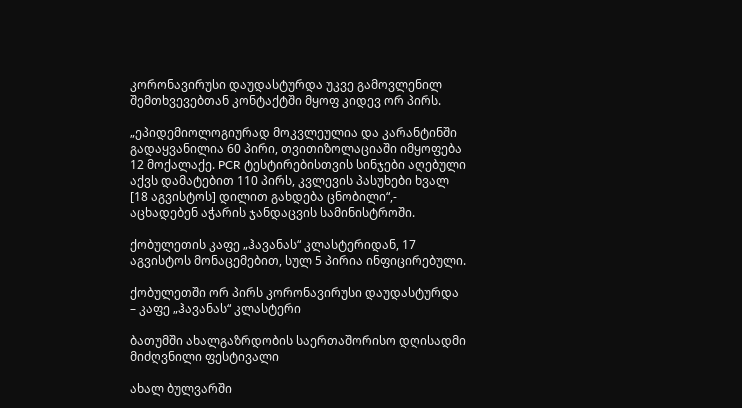კორონავირუსი დაუდასტურდა უკვე გამოვლენილ შემთხვევებთან კონტაქტში მყოფ კიდევ ორ პირს.

„ეპიდემიოლოგიურად მოკვლეულია და კარანტინში გადაყვანილია 60 პირი, თვითიზოლაციაში იმყოფება 12 მოქალაქე. PCR ტესტირებისთვის სინჯები აღებული აქვს დამატებით 110 პირს, კვლევის პასუხები ხვალ [18 აგვისტოს] დილით გახდება ცნობილი“,- აცხადებენ აჭარის ჯანდაცვის სამინისტროში.

ქობულეთის კაფე „ჰავანას“ კლასტერიდან, 17 აგვისტოს მონაცემებით, სულ 5 პირია ინფიცირებული.

ქობულეთში ორ პირს კორონავირუსი დაუდასტურდა – კაფე „ჰავანას“ კლასტერი

ბათუმში ახალგაზრდობის საერთაშორისო დღისადმი მიძღვნილი ფესტივალი

ახალ ბულვარში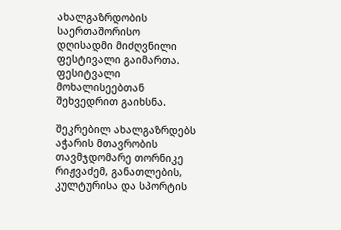ახალგაზრდობის საერთაშორისო დღისადმი მიძღვნილი ფესტივალი გაიმართა. ფესიტვალი მოხალისეებთან შეხვედრით გაიხსნა.

შეკრებილ ახალგაზრდებს აჭარის მთავრობის თავმჯდომარე თორნიკე რიჟვაძემ, განათლების, კულტურისა და სპორტის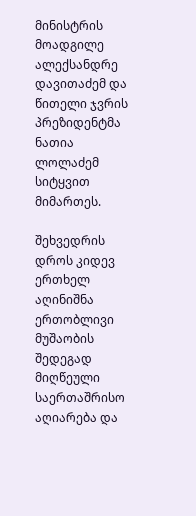მინისტრის მოადგილე ალექსანდრე დავითაძემ და წითელი ჯვრის პრეზიდენტმა ნათია ლოლაძემ სიტყვით მიმართეს.

შეხვედრის დროს კიდევ ერთხელ აღინიშნა ერთობლივი მუშაობის შედეგად მიღწეული საერთაშრისო აღიარება და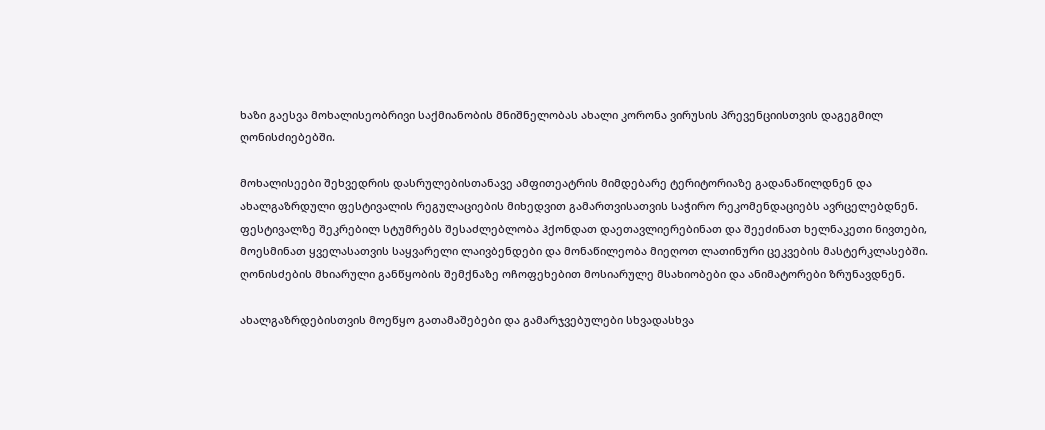ხაზი გაესვა მოხალისეობრივი საქმიანობის მნიშნელობას ახალი კორონა ვირუსის პრევენციისთვის დაგეგმილ ღონისძიებებში.

მოხალისეები შეხვედრის დასრულებისთანავე ამფითეატრის მიმდებარე ტერიტორიაზე გადანაწილდნენ და ახალგაზრდული ფესტივალის რეგულაციების მიხედვით გამართვისათვის საჭირო რეკომენდაციებს ავრცელებდნენ. ფესტივალზე შეკრებილ სტუმრებს შესაძლებლობა ჰქონდათ დაეთავლიერებინათ და შეეძინათ ხელნაკეთი ნივთები, მოესმინათ ყველასათვის საყვარელი ლაივბენდები და მონაწილეობა მიეღოთ ლათინური ცეკვების მასტერკლასებში. ღონისძების მხიარული განწყობის შემქნაზე ოჩოფეხებით მოსიარულე მსახიობები და ანიმატორები ზრუნავდნენ.

ახალგაზრდებისთვის მოეწყო გათამაშებები და გამარჯვებულები სხვადასხვა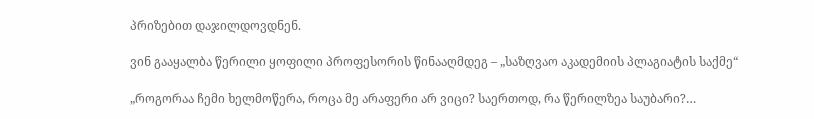პრიზებით დაჯილდოვდნენ.

ვინ გააყალბა წერილი ყოფილი პროფესორის წინააღმდეგ – „საზღვაო აკადემიის პლაგიატის საქმე“

„როგორაა ჩემი ხელმოწერა, როცა მე არაფერი არ ვიცი? საერთოდ, რა წერილზეა საუბარი?…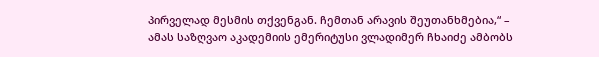პირველად მესმის თქვენგან. ჩემთან არავის შეუთანხმებია,“ – ამას საზღვაო აკადემიის ემერიტუსი ვლადიმერ ჩხაიძე ამბობს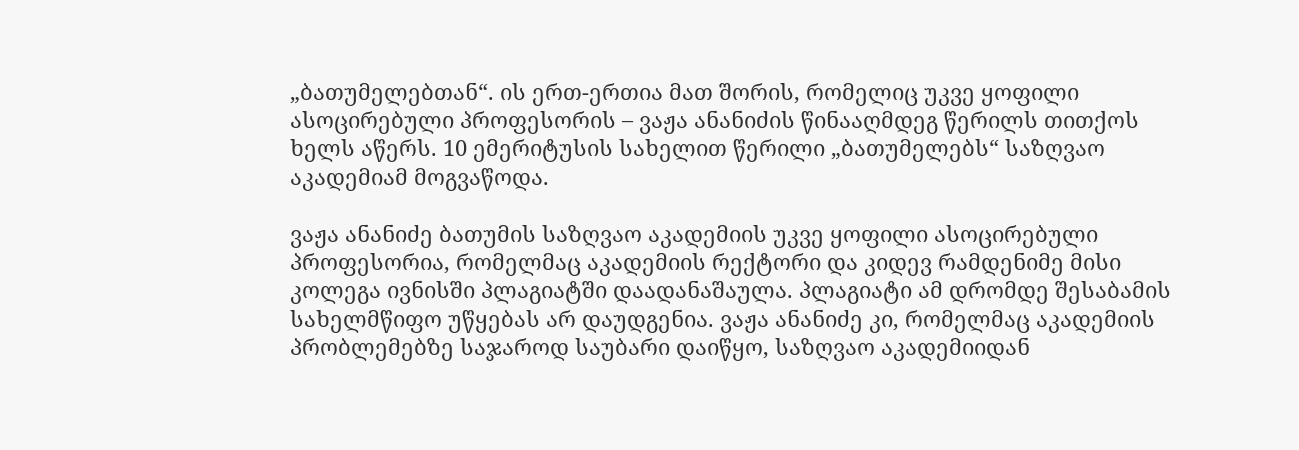„ბათუმელებთან“. ის ერთ-ერთია მათ შორის, რომელიც უკვე ყოფილი ასოცირებული პროფესორის – ვაჟა ანანიძის წინააღმდეგ წერილს თითქოს ხელს აწერს. 10 ემერიტუსის სახელით წერილი „ბათუმელებს“ საზღვაო აკადემიამ მოგვაწოდა.

ვაჟა ანანიძე ბათუმის საზღვაო აკადემიის უკვე ყოფილი ასოცირებული პროფესორია, რომელმაც აკადემიის რექტორი და კიდევ რამდენიმე მისი კოლეგა ივნისში პლაგიატში დაადანაშაულა. პლაგიატი ამ დრომდე შესაბამის სახელმწიფო უწყებას არ დაუდგენია. ვაჟა ანანიძე კი, რომელმაც აკადემიის პრობლემებზე საჯაროდ საუბარი დაიწყო, საზღვაო აკადემიიდან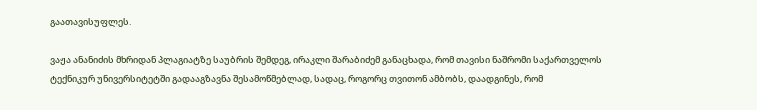გაათავისუფლეს.

ვაჟა ანანიძის მხრიდან პლაგიატზე საუბრის შემდეგ, ირაკლი შარაბიძემ განაცხადა, რომ თავისი ნაშრომი საქართველოს ტექნიკურ უნივერსიტეტში გადააგზავნა შესამოწმებლად, სადაც, როგორც თვითონ ამბობს, დაადგინეს, რომ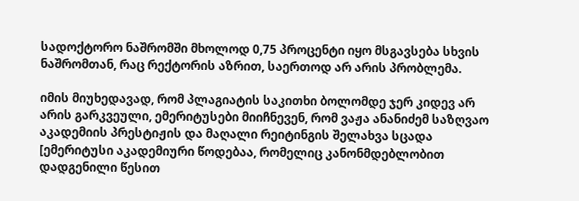სადოქტორო ნაშრომში მხოლოდ 0,75 პროცენტი იყო მსგავსება სხვის ნაშრომთან, რაც რექტორის აზრით, საერთოდ არ არის პრობლემა.

იმის მიუხედავად, რომ პლაგიატის საკითხი ბოლომდე ჯერ კიდევ არ არის გარკვეული, ემერიტუსები მიიჩნევენ, რომ ვაჟა ანანიძემ საზღვაო აკადემიის პრესტიჟის და მაღალი რეიტინგის შელახვა სცადა [ემერიტუსი აკადემიური წოდებაა, რომელიც კანონმდებლობით დადგენილი წესით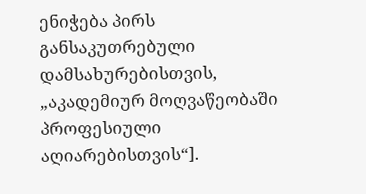ენიჭება პირს განსაკუთრებული დამსახურებისთვის, „აკადემიურ მოღვაწეობაში პროფესიული აღიარებისთვის“].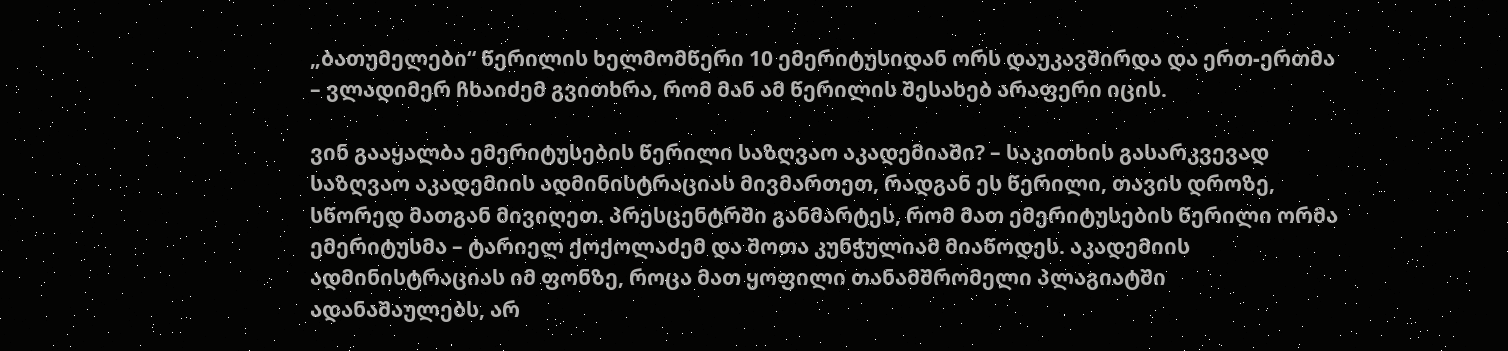„ბათუმელები“ წერილის ხელმომწერი 10 ემერიტუსიდან ორს დაუკავშირდა და ერთ-ერთმა – ვლადიმერ ჩხაიძემ გვითხრა, რომ მან ამ წერილის შესახებ არაფერი იცის.

ვინ გააყალბა ემერიტუსების წერილი საზღვაო აკადემიაში? – საკითხის გასარკვევად საზღვაო აკადემიის ადმინისტრაციას მივმართეთ, რადგან ეს წერილი, თავის დროზე, სწორედ მათგან მივიღეთ. პრესცენტრში განმარტეს, რომ მათ ემერიტუსების წერილი ორმა ემერიტუსმა – ტარიელ ქოქოლაძემ და შოთა კუნჭულიამ მიაწოდეს. აკადემიის ადმინისტრაციას იმ ფონზე, როცა მათ ყოფილი თანამშრომელი პლაგიატში ადანაშაულებს, არ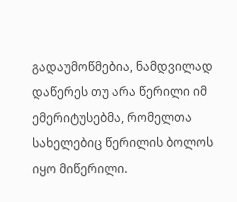გადაუმოწმებია, ნამდვილად დაწერეს თუ არა წერილი იმ ემერიტუსებმა, რომელთა სახელებიც წერილის ბოლოს იყო მიწერილი.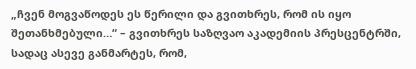„ჩვენ მოგვაწოდეს ეს წერილი და გვითხრეს, რომ ის იყო შეთანხმებული…“ – გვითხრეს საზღვაო აკადემიის პრესცენტრში, სადაც ასევე განმარტეს, რომ,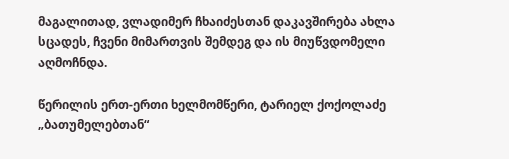მაგალითად, ვლადიმერ ჩხაიძესთან დაკავშირება ახლა სცადეს, ჩვენი მიმართვის შემდეგ და ის მიუწვდომელი აღმოჩნდა.

წერილის ერთ-ერთი ხელმომწერი, ტარიელ ქოქოლაძე „ბათუმელებთან“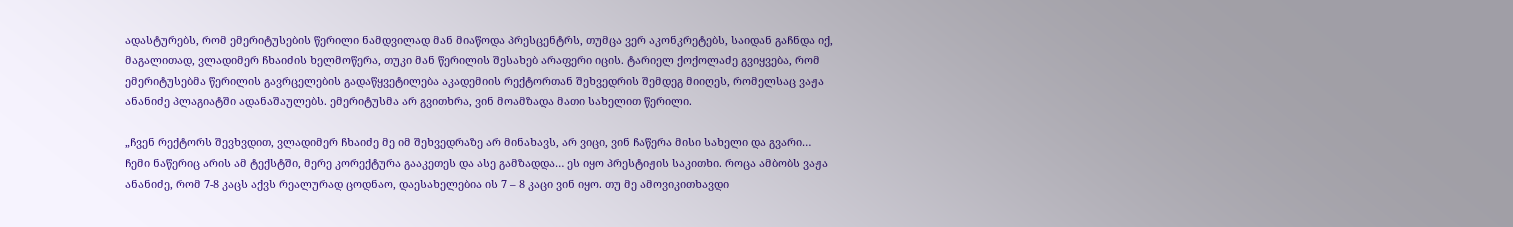ადასტურებს, რომ ემერიტუსების წერილი ნამდვილად მან მიაწოდა პრესცენტრს, თუმცა ვერ აკონკრეტებს, საიდან გაჩნდა იქ, მაგალითად, ვლადიმერ ჩხაიძის ხელმოწერა, თუკი მან წერილის შესახებ არაფერი იცის. ტარიელ ქოქოლაძე გვიყვება, რომ ემერიტუსებმა წერილის გავრცელების გადაწყვეტილება აკადემიის რექტორთან შეხვედრის შემდეგ მიიღეს, რომელსაც ვაჟა ანანიძე პლაგიატში ადანაშაულებს. ემერიტუსმა არ გვითხრა, ვინ მოამზადა მათი სახელით წერილი.

„ჩვენ რექტორს შევხვდით, ვლადიმერ ჩხაიძე მე იმ შეხვედრაზე არ მინახავს, არ ვიცი, ვინ ჩაწერა მისი სახელი და გვარი… ჩემი ნაწერიც არის ამ ტექსტში, მერე კორექტურა გააკეთეს და ასე გამზადდა… ეს იყო პრესტიჟის საკითხი. როცა ამბობს ვაჟა ანანიძე, რომ 7-8 კაცს აქვს რეალურად ცოდნაო, დაესახელებია ის 7 – 8 კაცი ვინ იყო. თუ მე ამოვიკითხავდი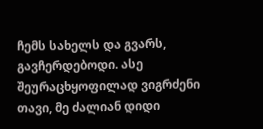ჩემს სახელს და გვარს, გავჩერდებოდი. ასე შეურაცხყოფილად ვიგრძენი თავი, მე ძალიან დიდი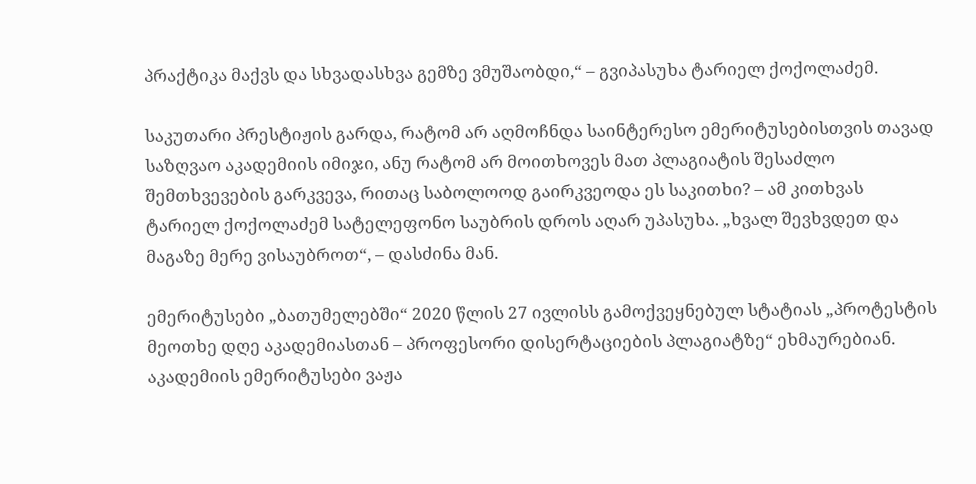პრაქტიკა მაქვს და სხვადასხვა გემზე ვმუშაობდი,“ – გვიპასუხა ტარიელ ქოქოლაძემ.

საკუთარი პრესტიჟის გარდა, რატომ არ აღმოჩნდა საინტერესო ემერიტუსებისთვის თავად საზღვაო აკადემიის იმიჯი, ანუ რატომ არ მოითხოვეს მათ პლაგიატის შესაძლო შემთხვევების გარკვევა, რითაც საბოლოოდ გაირკვეოდა ეს საკითხი? – ამ კითხვას ტარიელ ქოქოლაძემ სატელეფონო საუბრის დროს აღარ უპასუხა. „ხვალ შევხვდეთ და მაგაზე მერე ვისაუბროთ“, – დასძინა მან.

ემერიტუსები „ბათუმელებში“ 2020 წლის 27 ივლისს გამოქვეყნებულ სტატიას „პროტესტის მეოთხე დღე აკადემიასთან – პროფესორი დისერტაციების პლაგიატზე“ ეხმაურებიან. აკადემიის ემერიტუსები ვაჟა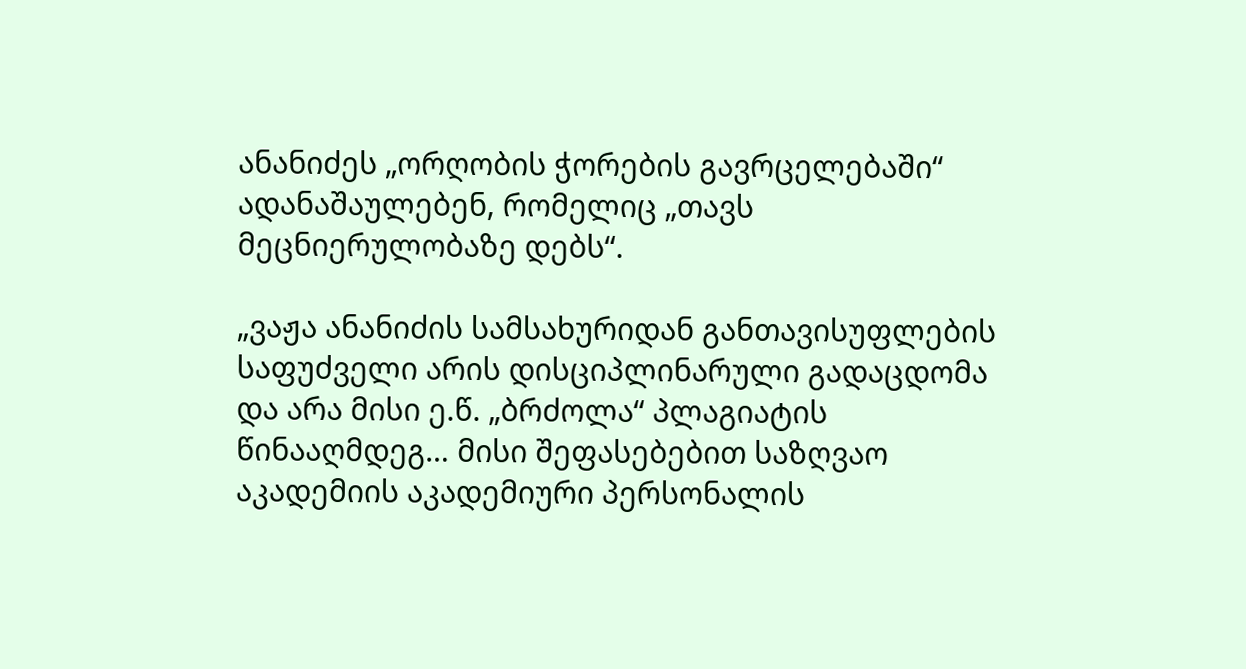ანანიძეს „ორღობის ჭორების გავრცელებაში“ ადანაშაულებენ, რომელიც „თავს მეცნიერულობაზე დებს“.

„ვაჟა ანანიძის სამსახურიდან განთავისუფლების საფუძველი არის დისციპლინარული გადაცდომა და არა მისი ე.წ. „ბრძოლა“ პლაგიატის წინააღმდეგ… მისი შეფასებებით საზღვაო აკადემიის აკადემიური პერსონალის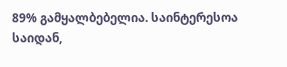89% გამყალბებელია. საინტერესოა საიდან,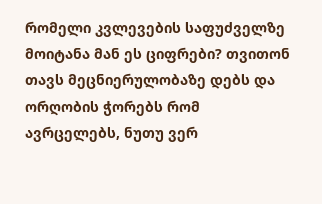რომელი კვლევების საფუძველზე მოიტანა მან ეს ციფრები? თვითონ თავს მეცნიერულობაზე დებს და ორღობის ჭორებს რომ ავრცელებს, ნუთუ ვერ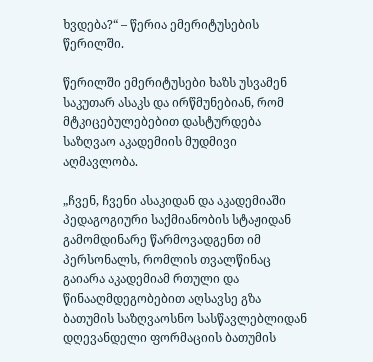ხვდება?“ – წერია ემერიტუსების წერილში.

წერილში ემერიტუსები ხაზს უსვამენ საკუთარ ასაკს და ირწმუნებიან, რომ მტკიცებულებებით დასტურდება საზღვაო აკადემიის მუდმივი აღმავლობა.

„ჩვენ, ჩვენი ასაკიდან და აკადემიაში პედაგოგიური საქმიანობის სტაჟიდან გამომდინარე წარმოვადგენთ იმ პერსონალს, რომლის თვალწინაც გაიარა აკადემიამ რთული და წინააღმდეგობებით აღსავსე გზა ბათუმის საზღვაოსნო სასწავლებლიდან დღევანდელი ფორმაციის ბათუმის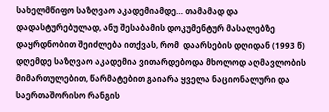სახელმწიფო საზღვაო აკადემიამდე… თამამად და დადასტურებულად, ანუ შესაბამის დოკუმენტურ მასალებზე დაყრდნობით შეიძლება ითქვას, რომ  დაარსების დღიდან (1993 წ) დღემდე საზღვაო აკადემია ვითარდებოდა მხოლოდ აღმავლობის მიმართულებით, წარმატებით გაიარა ყველა ნაციონალური და საერთაშორისო რანგის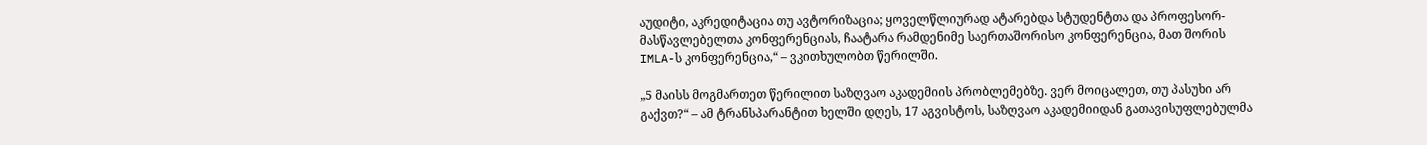აუდიტი, აკრედიტაცია თუ ავტორიზაცია; ყოველწლიურად ატარებდა სტუდენტთა და პროფესორ-მასწავლებელთა კონფერენციას, ჩაატარა რამდენიმე საერთაშორისო კონფერენცია, მათ შორის IMLA-ს კონფერენცია,“ – ვკითხულობთ წერილში.

„5 მაისს მოგმართეთ წერილით საზღვაო აკადემიის პრობლემებზე. ვერ მოიცალეთ, თუ პასუხი არ გაქვთ?“ – ამ ტრანსპარანტით ხელში დღეს, 17 აგვისტოს, საზღვაო აკადემიიდან გათავისუფლებულმა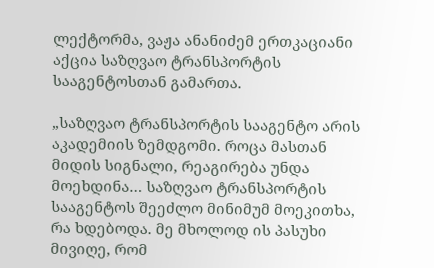ლექტორმა, ვაჟა ანანიძემ ერთკაციანი აქცია საზღვაო ტრანსპორტის სააგენტოსთან გამართა.

„საზღვაო ტრანსპორტის სააგენტო არის აკადემიის ზემდგომი. როცა მასთან მიდის სიგნალი, რეაგირება უნდა მოეხდინა… საზღვაო ტრანსპორტის სააგენტოს შეეძლო მინიმუმ მოეკითხა, რა ხდებოდა. მე მხოლოდ ის პასუხი მივიღე, რომ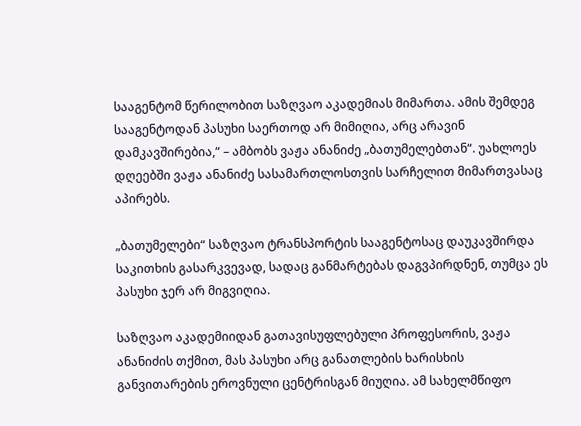სააგენტომ წერილობით საზღვაო აკადემიას მიმართა. ამის შემდეგ სააგენტოდან პასუხი საერთოდ არ მიმიღია, არც არავინ დამკავშირებია,“ – ამბობს ვაჟა ანანიძე „ბათუმელებთან“. უახლოეს დღეებში ვაჟა ანანიძე სასამართლოსთვის სარჩელით მიმართვასაც აპირებს.

„ბათუმელები“ საზღვაო ტრანსპორტის სააგენტოსაც დაუკავშირდა საკითხის გასარკვევად, სადაც განმარტებას დაგვპირდნენ, თუმცა ეს პასუხი ჯერ არ მიგვიღია.

საზღვაო აკადემიიდან გათავისუფლებული პროფესორის, ვაჟა ანანიძის თქმით, მას პასუხი არც განათლების ხარისხის განვითარების ეროვნული ცენტრისგან მიუღია. ამ სახელმწიფო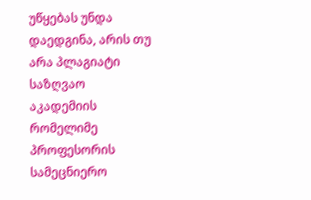უწყებას უნდა დაედგინა, არის თუ არა პლაგიატი საზღვაო აკადემიის რომელიმე პროფესორის სამეცნიერო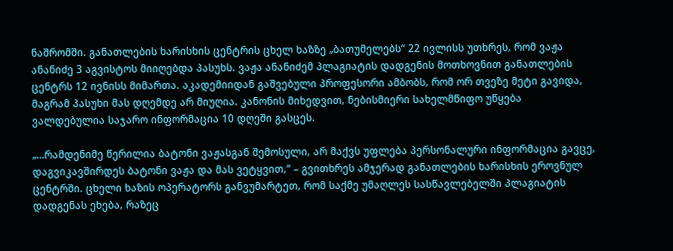ნაშრომში. განათლების ხარისხის ცენტრის ცხელ ხაზზე „ბათუმელებს“ 22 ივლისს უთხრეს, რომ ვაჟა ანანიძე 3 აგვისტოს მიიღებდა პასუხს. ვაჟა ანანიძემ პლაგიატის დადგენის მოთხოვნით განათლების ცენტრს 12 ივნისს მიმართა. აკადემიიდან გაშვებული პროფესორი ამბობს, რომ ორ თვეზე მეტი გავიდა, მაგრამ პასუხი მას დღემდე არ მიუღია. კანონის მიხედვით, ნებისმიერი სახელმწიფო უწყება ვალდებულია საჯარო ინფორმაცია 10 დღეში გასცეს.

„…რამდენიმე წერილია ბატონი ვაჟასგან შემოსული, არ მაქვს უფლება პერსონალური ინფორმაცია გავცე, დაგვიკავშირდეს ბატონი ვაჟა და მას ვეტყვით,“ – გვითხრეს ამჯერად განათლების ხარისხის ეროვნულ ცენტრში. ცხელი ხაზის ოპერატორს განვუმარტეთ, რომ საქმე უმაღლეს სასწავლებელში პლაგიატის დადგენას ეხება, რაზეც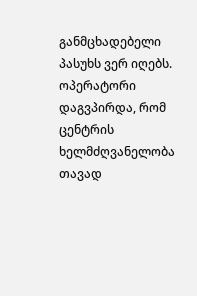განმცხადებელი პასუხს ვერ იღებს. ოპერატორი დაგვპირდა, რომ ცენტრის ხელმძღვანელობა თავად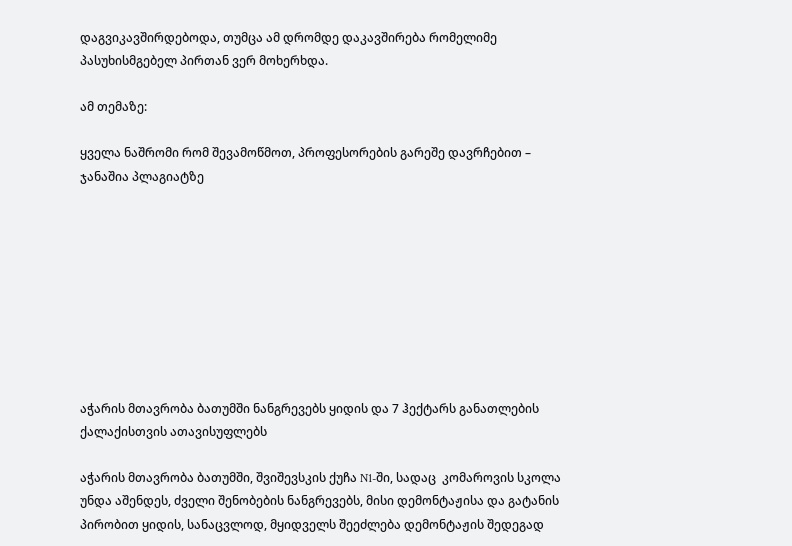დაგვიკავშირდებოდა, თუმცა ამ დრომდე დაკავშირება რომელიმე პასუხისმგებელ პირთან ვერ მოხერხდა.

ამ თემაზე:

ყველა ნაშრომი რომ შევამოწმოთ, პროფესორების გარეშე დავრჩებით – ჯანაშია პლაგიატზე









აჭარის მთავრობა ბათუმში ნანგრევებს ყიდის და 7 ჰექტარს განათლების ქალაქისთვის ათავისუფლებს

აჭარის მთავრობა ბათუმში, შვიშევსკის ქუჩა N1-ში, სადაც  კომაროვის სკოლა უნდა აშენდეს, ძველი შენობების ნანგრევებს, მისი დემონტაჟისა და გატანის პირობით ყიდის, სანაცვლოდ, მყიდველს შეეძლება დემონტაჟის შედეგად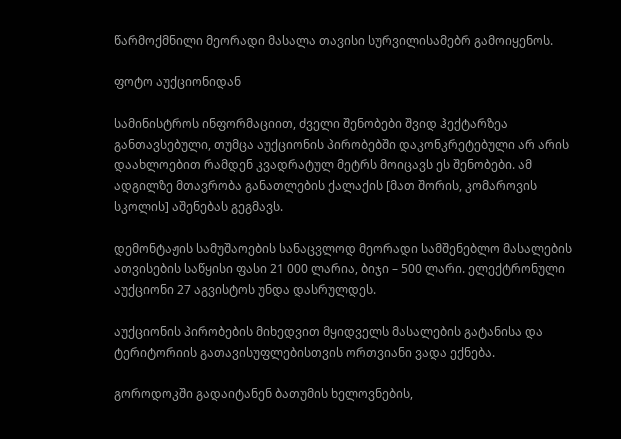წარმოქმნილი მეორადი მასალა თავისი სურვილისამებრ გამოიყენოს.

ფოტო აუქციონიდან

სამინისტროს ინფორმაციით, ძველი შენობები შვიდ ჰექტარზეა განთავსებული, თუმცა აუქციონის პირობებში დაკონკრეტებული არ არის დაახლოებით რამდენ კვადრატულ მეტრს მოიცავს ეს შენობები. ამ ადგილზე მთავრობა განათლების ქალაქის [მათ შორის, კომაროვის სკოლის] აშენებას გეგმავს.

დემონტაჟის სამუშაოების სანაცვლოდ მეორადი სამშენებლო მასალების ათვისების საწყისი ფასი 21 000 ლარია, ბიჯი – 500 ლარი. ელექტრონული აუქციონი 27 აგვისტოს უნდა დასრულდეს.

აუქციონის პირობების მიხედვით მყიდველს მასალების გატანისა და ტერიტორიის გათავისუფლებისთვის ორთვიანი ვადა ექნება.

გოროდოკში გადაიტანენ ბათუმის ხელოვნების,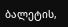ბალეტის,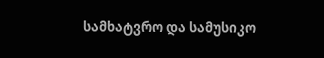სამხატვრო და სამუსიკო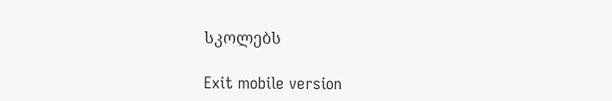სკოლებს

Exit mobile version